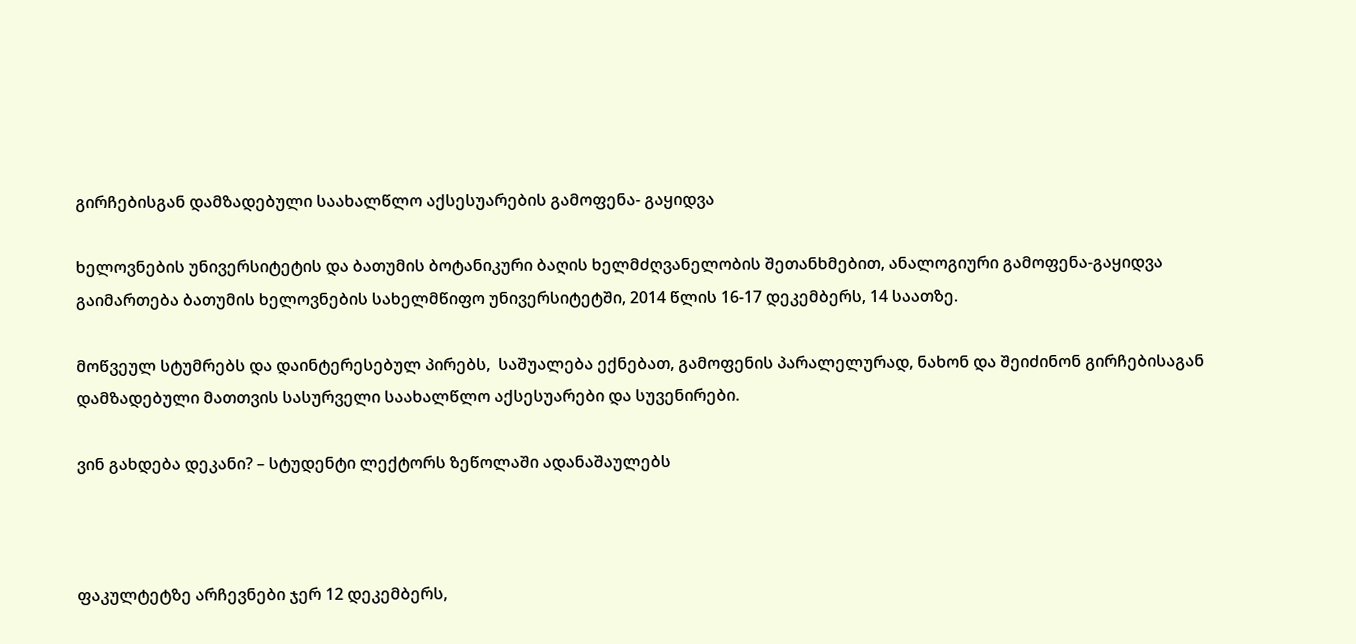გირჩებისგან დამზადებული საახალწლო აქსესუარების გამოფენა- გაყიდვა

ხელოვნების უნივერსიტეტის და ბათუმის ბოტანიკური ბაღის ხელმძღვანელობის შეთანხმებით, ანალოგიური გამოფენა-გაყიდვა გაიმართება ბათუმის ხელოვნების სახელმწიფო უნივერსიტეტში, 2014 წლის 16-17 დეკემბერს, 14 საათზე.

მოწვეულ სტუმრებს და დაინტერესებულ პირებს,  საშუალება ექნებათ, გამოფენის პარალელურად, ნახონ და შეიძინონ გირჩებისაგან დამზადებული მათთვის სასურველი საახალწლო აქსესუარები და სუვენირები.

ვინ გახდება დეკანი? – სტუდენტი ლექტორს ზეწოლაში ადანაშაულებს



ფაკულტეტზე არჩევნები ჯერ 12 დეკემბერს,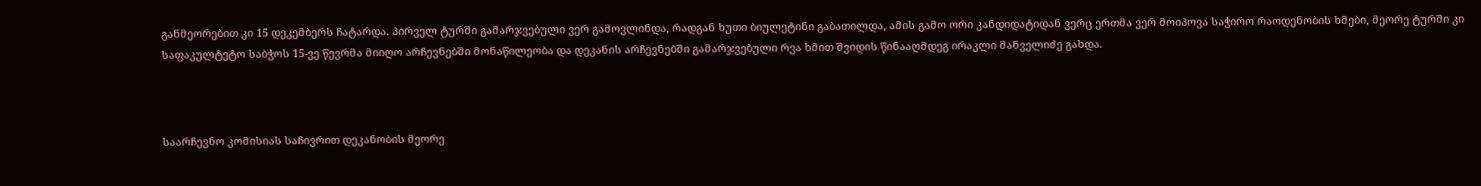განმეორებით კი 15 დეკემბერს ჩატარდა. პირველ ტურში გამარჯვებული ვერ გამოვლინდა, რადგან ხუთი ბიულეტინი გაბათილდა, ამის გამო ორი კანდიდატიდან ვერც ერთმა ვერ მოიპოვა საჭირო რაოდენობის ხმები, მეორე ტურში კი საფაკულტეტო საბჭოს 15-ვე წევრმა მიიღო არჩევნებში მონაწილეობა და დეკანის არჩევნებში გამარჯვებული რვა ხმით შვიდის წინააღმდეგ ირაკლი მანველიძე გახდა.



საარჩევნო კომისიას საჩივრით დეკანობის მეორე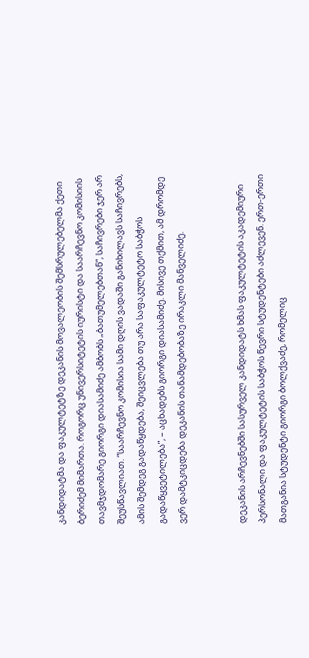კანდიდატმა და ფაკულტეტზე დეკანის მოვალეობის შემსრულებელმა ქეთი ბერიძემ მიმართა. როგორც უნივერსიტეტის იურისტი და საარჩევნო კომისიის თავმჯდომარე გიორგი დიასამიძე ამბობს „ბათუმელებთან“, საჩივრები ჯერ არ შეუსწავლიათ. “საარჩევნო კომისია სამი დღის ვადაში განიხილავს საჩივრებს, ამის შემდეგ გადაწყდება, შეიცვლება თუ არა საფაკულტეტო საბჭოს გადაწყვეტილება”, – აცხადებს გიორგი დიასამიძე. მისივე თქმით, ამ დრომდე ვერ დამტკიცდება დეკანის თანამდებობაზე ირაკლი მანველიძე.


დეკანის არჩევნებში სასურველ კანდიდატს ხმას ფაკულტეტის აკადემიური პერსონალი და ფაკულტეტის საბჭოს წევრი სტუდენტები აძლევენ. ერთ-ერთი მათგანია სტუდენტი გიორგი ბოლქვაძე, რომელიც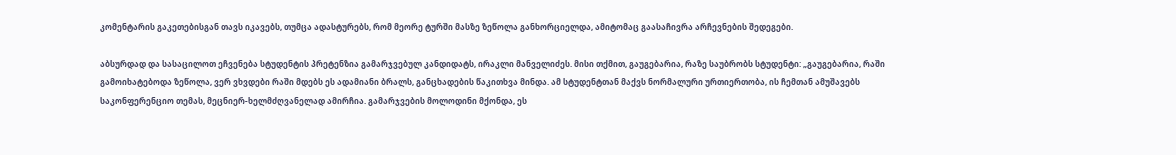კომენტარის გაკეთებისგან თავს იკავებს, თუმცა ადასტურებს, რომ მეორე ტურში მასზე ზეწოლა განხორციელდა, ამიტომაც გაასაჩივრა არჩევნების შედეგები.

აბსურდად და სასაცილოთ ეჩვენება სტუდენტის პრეტენზია გამარჯვებულ კანდიდატს, ირაკლი მანველიძეს. მისი თქმით, გაუგებარია, რაზე საუბრობს სტუდენტი: „გაუგებარია, რაში გამოიხატებოდა ზეწოლა, ვერ ვხვდები რაში მდებს ეს ადამიანი ბრალს, განცხადების წაკითხვა მინდა. ამ სტუდენტთან მაქვს ნორმალური ურთიერთობა, ის ჩემთან ამუშავებს საკონფერენციო თემას, მეცნიერ-ხელმძღვანელად ამირჩია. გამარჯვების მოლოდინი მქონდა, ეს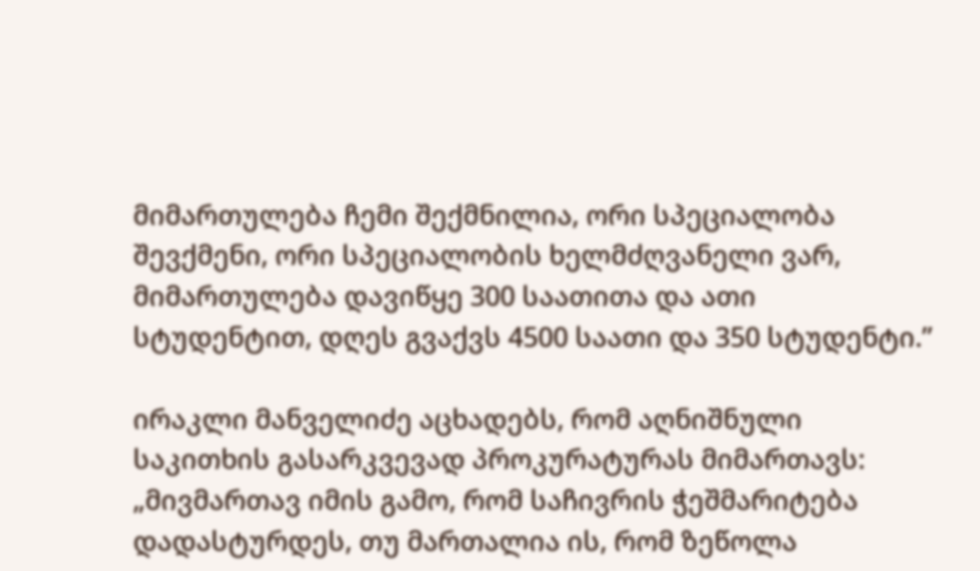მიმართულება ჩემი შექმნილია, ორი სპეციალობა შევქმენი, ორი სპეციალობის ხელმძღვანელი ვარ, მიმართულება დავიწყე 300 საათითა და ათი სტუდენტით, დღეს გვაქვს 4500 საათი და 350 სტუდენტი.”

ირაკლი მანველიძე აცხადებს, რომ აღნიშნული საკითხის გასარკვევად პროკურატურას მიმართავს: „მივმართავ იმის გამო, რომ საჩივრის ჭეშმარიტება დადასტურდეს, თუ მართალია ის, რომ ზეწოლა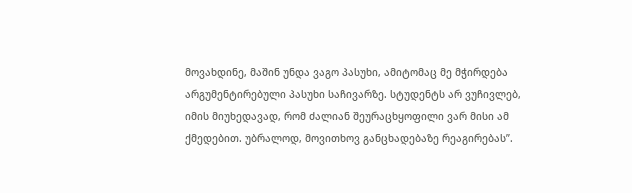მოვახდინე, მაშინ უნდა ვაგო პასუხი, ამიტომაც მე მჭირდება არგუმენტირებული პასუხი საჩივარზე. სტუდენტს არ ვუჩივლებ, იმის მიუხედავად, რომ ძალიან შეურაცხყოფილი ვარ მისი ამ ქმედებით. უბრალოდ, მოვითხოვ განცხადებაზე რეაგირებას”.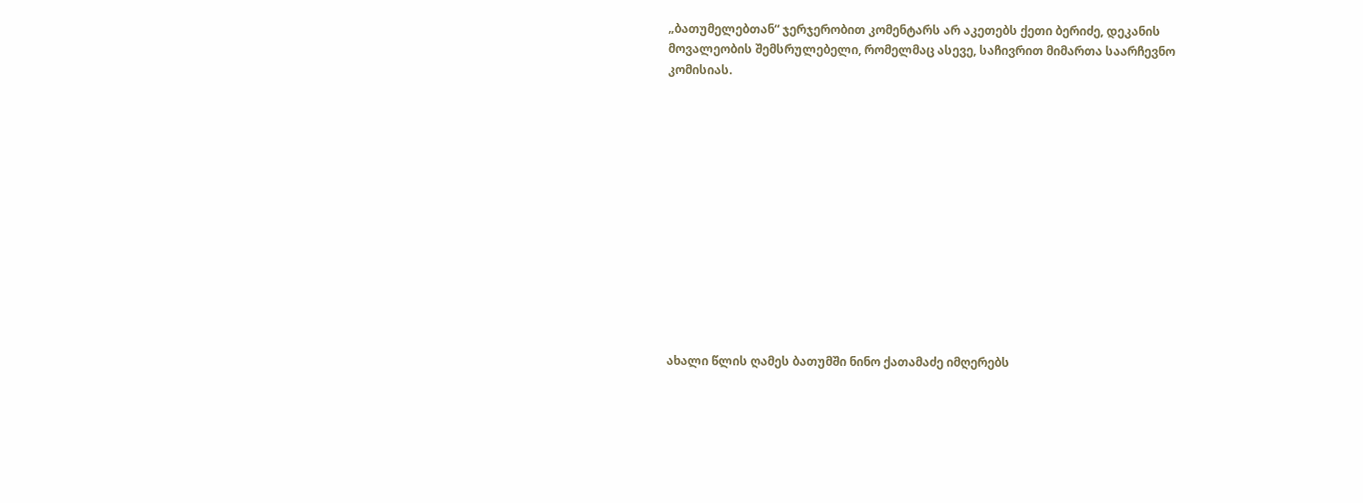„ბათუმელებთან“ ჯერჯერობით კომენტარს არ აკეთებს ქეთი ბერიძე, დეკანის მოვალეობის შემსრულებელი, რომელმაც ასევე, საჩივრით მიმართა საარჩევნო კომისიას.













ახალი წლის ღამეს ბათუმში ნინო ქათამაძე იმღერებს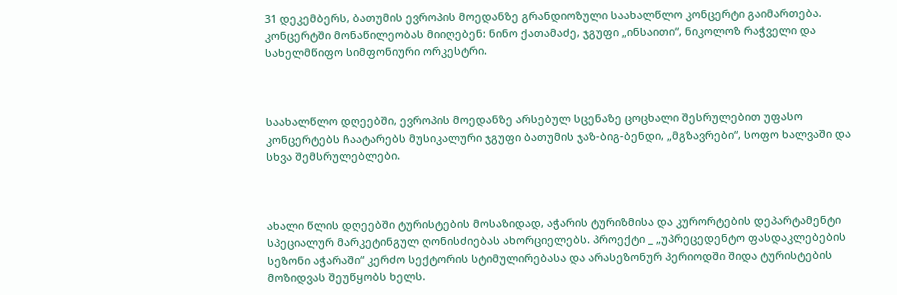31 დეკემბერს, ბათუმის ევროპის მოედანზე გრანდიოზული საახალწლო კონცერტი გაიმართება. კონცერტში მონაწილეობას მიიღებენ: ნინო ქათამაძე, ჯგუფი „ინსაითი“, ნიკოლოზ რაჭველი და სახელმწიფო სიმფონიური ორკესტრი.



საახალწლო დღეებში, ევროპის მოედანზე არსებულ სცენაზე ცოცხალი შესრულებით უფასო კონცერტებს ჩაატარებს მუსიკალური ჯგუფი ბათუმის ჯაზ-ბიგ-ბენდი, „მგზავრები“, სოფო ხალვაში და სხვა შემსრულებლები.



ახალი წლის დღეებში ტურისტების მოსაზიდად, აჭარის ტურიზმისა და კურორტების დეპარტამენტი სპეციალურ მარკეტინგულ ღონისძიებას ახორციელებს. პროექტი _ „უპრეცედენტო ფასდაკლებების სეზონი აჭარაში“ კერძო სექტორის სტიმულირებასა და არასეზონურ პერიოდში შიდა ტურისტების მოზიდვას შეუწყობს ხელს.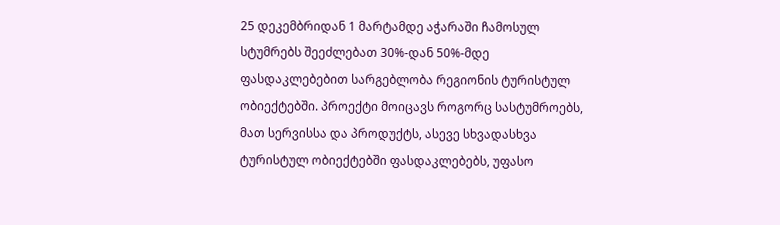25 დეკემბრიდან 1 მარტამდე აჭარაში ჩამოსულ სტუმრებს შეეძლებათ 30%-დან 50%-მდე ფასდაკლებებით სარგებლობა რეგიონის ტურისტულ ობიექტებში. პროექტი მოიცავს როგორც სასტუმროებს, მათ სერვისსა და პროდუქტს, ასევე სხვადასხვა ტურისტულ ობიექტებში ფასდაკლებებს, უფასო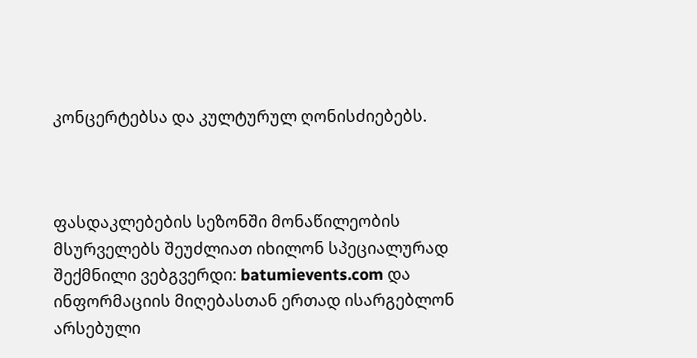კონცერტებსა და კულტურულ ღონისძიებებს.



ფასდაკლებების სეზონში მონაწილეობის მსურველებს შეუძლიათ იხილონ სპეციალურად შექმნილი ვებგვერდი: batumievents.com და ინფორმაციის მიღებასთან ერთად ისარგებლონ არსებული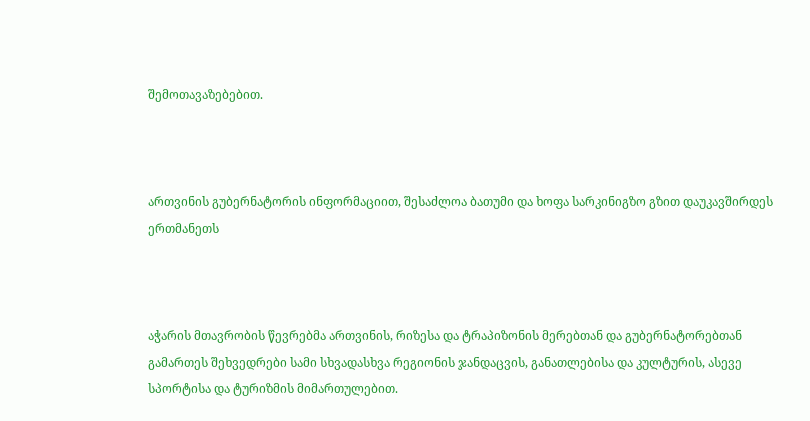შემოთავაზებებით.



ართვინის გუბერნატორის ინფორმაციით, შესაძლოა ბათუმი და ხოფა სარკინიგზო გზით დაუკავშირდეს ერთმანეთს



აჭარის მთავრობის წევრებმა ართვინის, რიზესა და ტრაპიზონის მერებთან და გუბერნატორებთან გამართეს შეხვედრები სამი სხვადასხვა რეგიონის ჯანდაცვის, განათლებისა და კულტურის, ასევე სპორტისა და ტურიზმის მიმართულებით.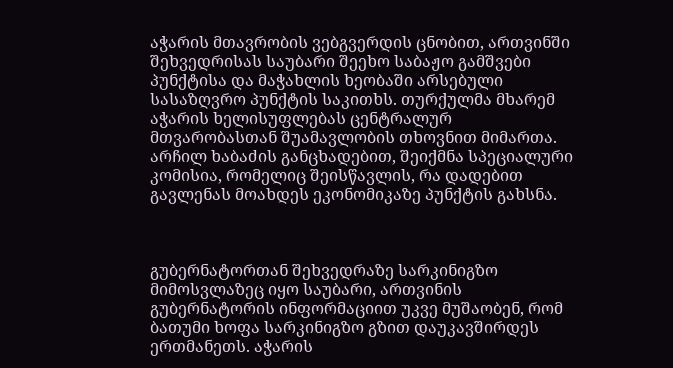აჭარის მთავრობის ვებგვერდის ცნობით, ართვინში შეხვედრისას საუბარი შეეხო საბაჟო გამშვები პუნქტისა და მაჭახლის ხეობაში არსებული სასაზღვრო პუნქტის საკითხს. თურქულმა მხარემ აჭარის ხელისუფლებას ცენტრალურ მთვარობასთან შუამავლობის თხოვნით მიმართა. არჩილ ხაბაძის განცხადებით, შეიქმნა სპეციალური კომისია, რომელიც შეისწავლის, რა დადებით გავლენას მოახდეს ეკონომიკაზე პუნქტის გახსნა.



გუბერნატორთან შეხვედრაზე სარკინიგზო მიმოსვლაზეც იყო საუბარი, ართვინის გუბერნატორის ინფორმაციით უკვე მუშაობენ, რომ ბათუმი ხოფა სარკინიგზო გზით დაუკავშირდეს ერთმანეთს. აჭარის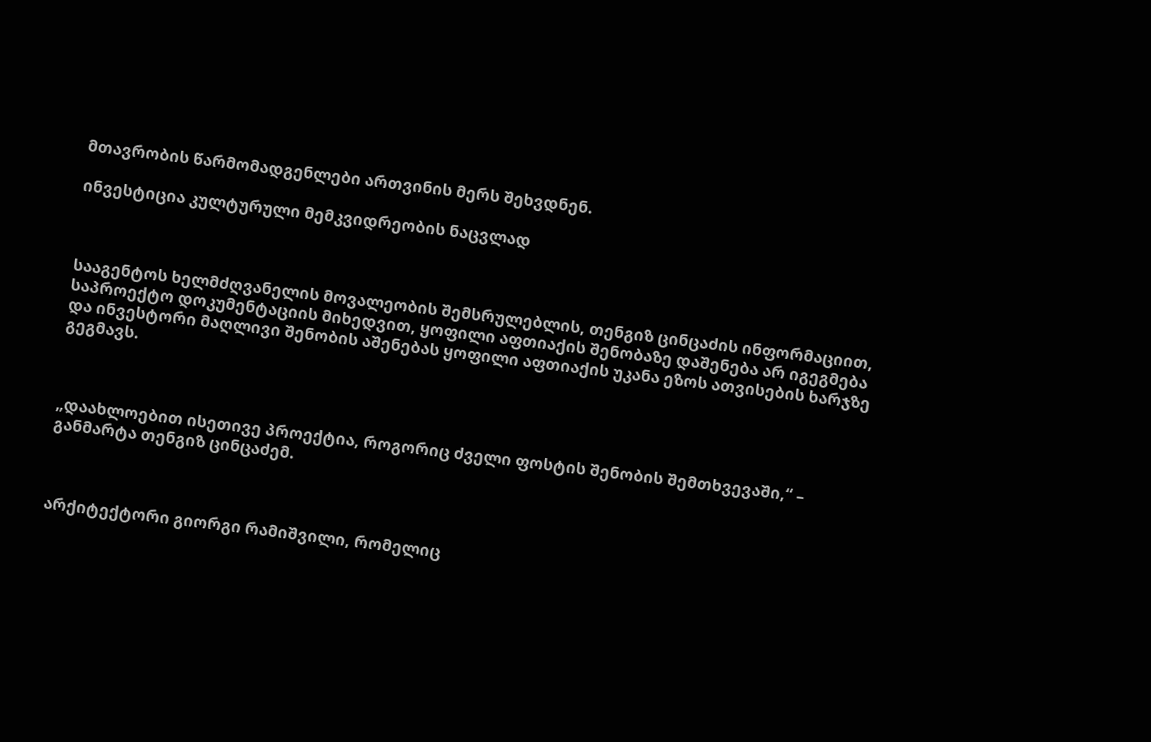მთავრობის წარმომადგენლები ართვინის მერს შეხვდნენ.

ინვესტიცია კულტურული მემკვიდრეობის ნაცვლად



სააგენტოს ხელმძღვანელის მოვალეობის შემსრულებლის, თენგიზ ცინცაძის ინფორმაციით, საპროექტო დოკუმენტაციის მიხედვით, ყოფილი აფთიაქის შენობაზე დაშენება არ იგეგმება და ინვესტორი მაღლივი შენობის აშენებას ყოფილი აფთიაქის უკანა ეზოს ათვისების ხარჯზე გეგმავს.



„დაახლოებით ისეთივე პროექტია, როგორიც ძველი ფოსტის შენობის შემთხვევაში,“ – განმარტა თენგიზ ცინცაძემ.



არქიტექტორი გიორგი რამიშვილი, რომელიც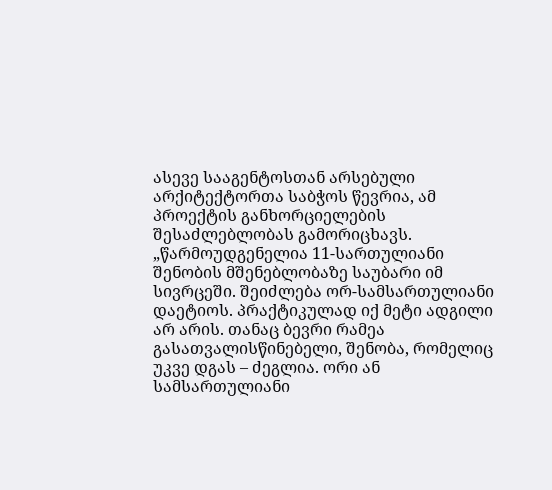ასევე სააგენტოსთან არსებული არქიტექტორთა საბჭოს წევრია, ამ პროექტის განხორციელების შესაძლებლობას გამორიცხავს. „წარმოუდგენელია 11-სართულიანი შენობის მშენებლობაზე საუბარი იმ სივრცეში. შეიძლება ორ-სამსართულიანი დაეტიოს. პრაქტიკულად იქ მეტი ადგილი არ არის. თანაც ბევრი რამეა გასათვალისწინებელი, შენობა, რომელიც უკვე დგას – ძეგლია. ორი ან სამსართულიანი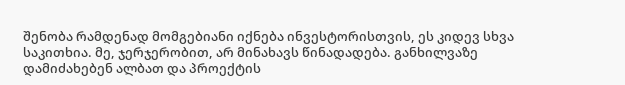შენობა რამდენად მომგებიანი იქნება ინვესტორისთვის, ეს კიდევ სხვა საკითხია. მე, ჯერჯერობით, არ მინახავს წინადადება. განხილვაზე დამიძახებენ ალბათ და პროექტის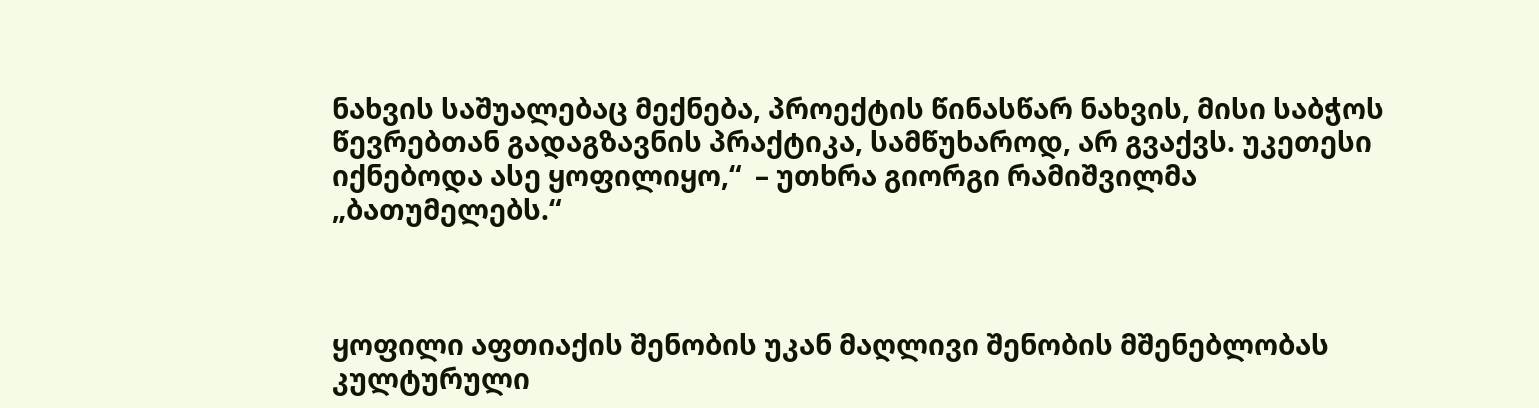ნახვის საშუალებაც მექნება, პროექტის წინასწარ ნახვის, მისი საბჭოს წევრებთან გადაგზავნის პრაქტიკა, სამწუხაროდ, არ გვაქვს. უკეთესი იქნებოდა ასე ყოფილიყო,“  – უთხრა გიორგი რამიშვილმა „ბათუმელებს.“



ყოფილი აფთიაქის შენობის უკან მაღლივი შენობის მშენებლობას კულტურული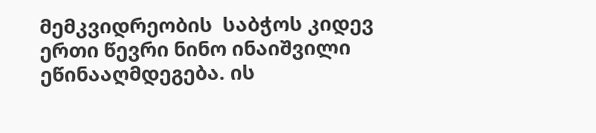მემკვიდრეობის  საბჭოს კიდევ ერთი წევრი ნინო ინაიშვილი ეწინააღმდეგება. ის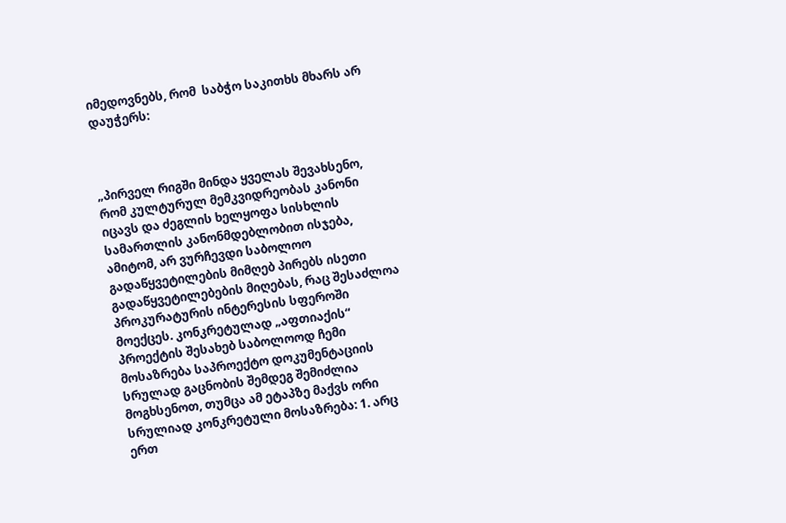იმედოვნებს, რომ  საბჭო საკითხს მხარს არ დაუჭერს:



„პირველ რიგში მინდა ყველას შევახსენო, რომ კულტურულ მემკვიდრეობას კანონი იცავს და ძეგლის ხელყოფა სისხლის სამართლის კანონმდებლობით ისჯება, ამიტომ, არ ვურჩევდი საბოლოო გადაწყვეტილების მიმღებ პირებს ისეთი გადაწყვეტილებების მიღებას, რაც შესაძლოა პროკურატურის ინტერესის სფეროში მოექცეს. კონკრეტულად „აფთიაქის“ პროექტის შესახებ საბოლოოდ ჩემი მოსაზრება საპროექტო დოკუმენტაციის სრულად გაცნობის შემდეგ შემიძლია მოგხსენოთ, თუმცა ამ ეტაპზე მაქვს ორი სრულიად კონკრეტული მოსაზრება: 1. არც ერთ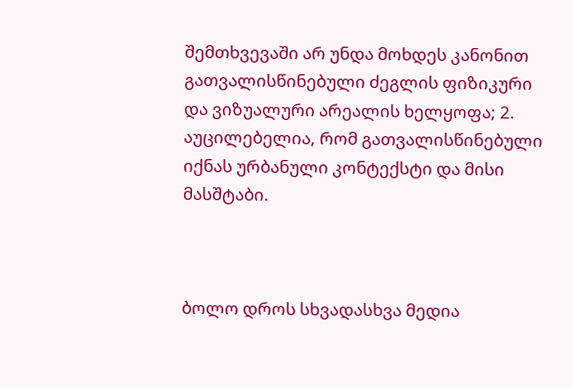შემთხვევაში არ უნდა მოხდეს კანონით გათვალისწინებული ძეგლის ფიზიკური და ვიზუალური არეალის ხელყოფა; 2. აუცილებელია, რომ გათვალისწინებული იქნას ურბანული კონტექსტი და მისი  მასშტაბი.



ბოლო დროს სხვადასხვა მედია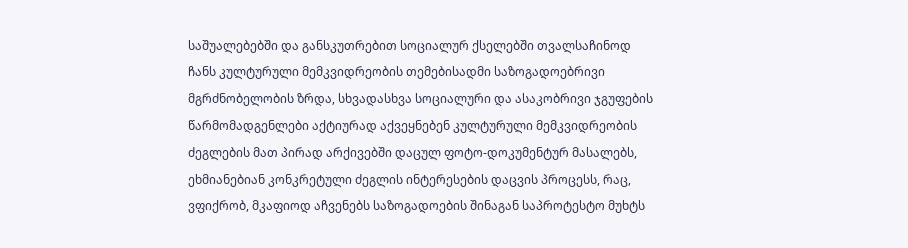საშუალებებში და განსკუთრებით სოციალურ ქსელებში თვალსაჩინოდ  ჩანს კულტურული მემკვიდრეობის თემებისადმი საზოგადოებრივი მგრძნობელობის ზრდა, სხვადასხვა სოციალური და ასაკობრივი ჯგუფების წარმომადგენლები აქტიურად აქვეყნებენ კულტურული მემკვიდრეობის ძეგლების მათ პირად არქივებში დაცულ ფოტო-დოკუმენტურ მასალებს, ეხმიანებიან კონკრეტული ძეგლის ინტერესების დაცვის პროცესს, რაც, ვფიქრობ, მკაფიოდ აჩვენებს საზოგადოების შინაგან საპროტესტო მუხტს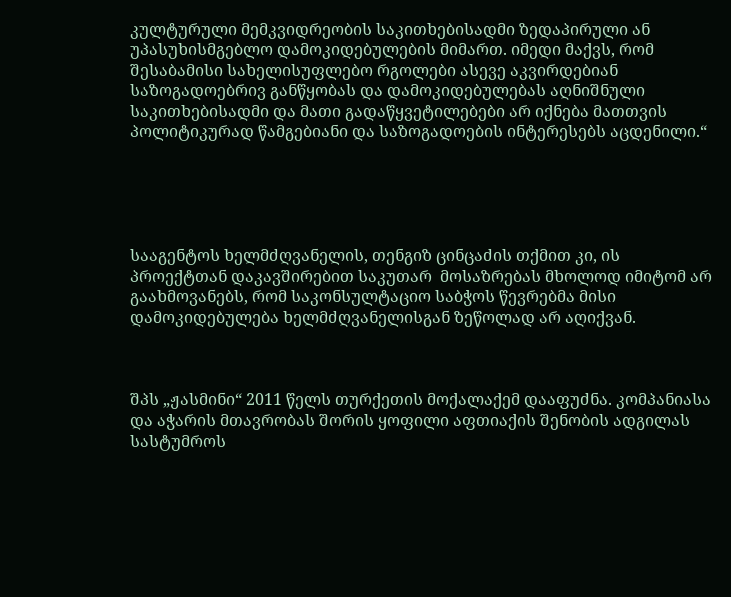კულტურული მემკვიდრეობის საკითხებისადმი ზედაპირული ან უპასუხისმგებლო დამოკიდებულების მიმართ. იმედი მაქვს, რომ შესაბამისი სახელისუფლებო რგოლები ასევე აკვირდებიან საზოგადოებრივ განწყობას და დამოკიდებულებას აღნიშნული საკითხებისადმი და მათი გადაწყვეტილებები არ იქნება მათთვის პოლიტიკურად წამგებიანი და საზოგადოების ინტერესებს აცდენილი.“





სააგენტოს ხელმძღვანელის, თენგიზ ცინცაძის თქმით კი, ის პროექტთან დაკავშირებით საკუთარ  მოსაზრებას მხოლოდ იმიტომ არ გაახმოვანებს, რომ საკონსულტაციო საბჭოს წევრებმა მისი დამოკიდებულება ხელმძღვანელისგან ზეწოლად არ აღიქვან.



შპს „ჟასმინი“ 2011 წელს თურქეთის მოქალაქემ დააფუძნა. კომპანიასა და აჭარის მთავრობას შორის ყოფილი აფთიაქის შენობის ადგილას სასტუმროს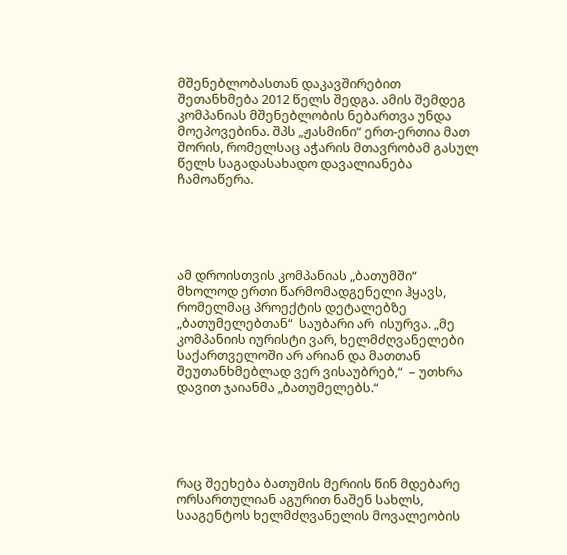მშენებლობასთან დაკავშირებით შეთანხმება 2012 წელს შედგა. ამის შემდეგ კომპანიას მშენებლობის ნებართვა უნდა მოეპოვებინა. შპს „ჟასმინი“ ერთ-ერთია მათ შორის, რომელსაც აჭარის მთავრობამ გასულ წელს საგადასახადო დავალიანება ჩამოაწერა.





ამ დროისთვის კომპანიას „ბათუმში“  მხოლოდ ერთი წარმომადგენელი ჰყავს, რომელმაც პროექტის დეტალებზე „ბათუმელებთან“  საუბარი არ  ისურვა. „მე კომპანიის იურისტი ვარ, ხელმძღვანელები საქართველოში არ არიან და მათთან შეუთანხმებლად ვერ ვისაუბრებ,“  – უთხრა დავით ჯაიანმა „ბათუმელებს.“





რაც შეეხება ბათუმის მერიის წინ მდებარე ორსართულიან აგურით ნაშენ სახლს, სააგენტოს ხელმძღვანელის მოვალეობის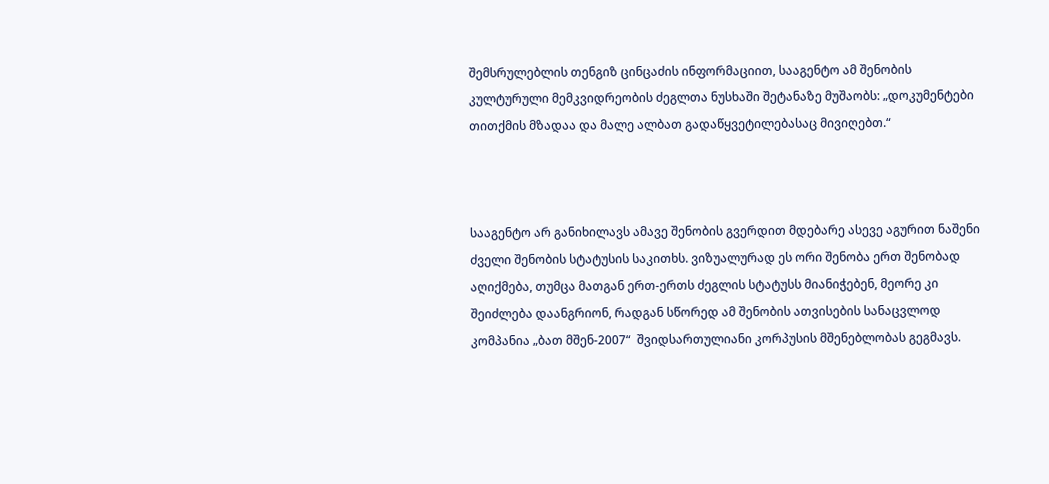შემსრულებლის თენგიზ ცინცაძის ინფორმაციით, სააგენტო ამ შენობის კულტურული მემკვიდრეობის ძეგლთა ნუსხაში შეტანაზე მუშაობს: „დოკუმენტები თითქმის მზადაა და მალე ალბათ გადაწყვეტილებასაც მივიღებთ.“



სააგენტო არ განიხილავს ამავე შენობის გვერდით მდებარე ასევე აგურით ნაშენი ძველი შენობის სტატუსის საკითხს. ვიზუალურად ეს ორი შენობა ერთ შენობად აღიქმება, თუმცა მათგან ერთ-ერთს ძეგლის სტატუსს მიანიჭებენ, მეორე კი შეიძლება დაანგრიონ, რადგან სწორედ ამ შენობის ათვისების სანაცვლოდ კომპანია „ბათ მშენ-2007“  შვიდსართულიანი კორპუსის მშენებლობას გეგმავს.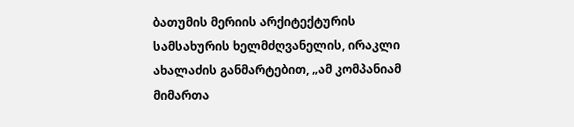ბათუმის მერიის არქიტექტურის სამსახურის ხელმძღვანელის, ირაკლი ახალაძის განმარტებით, „ამ კომპანიამ მიმართა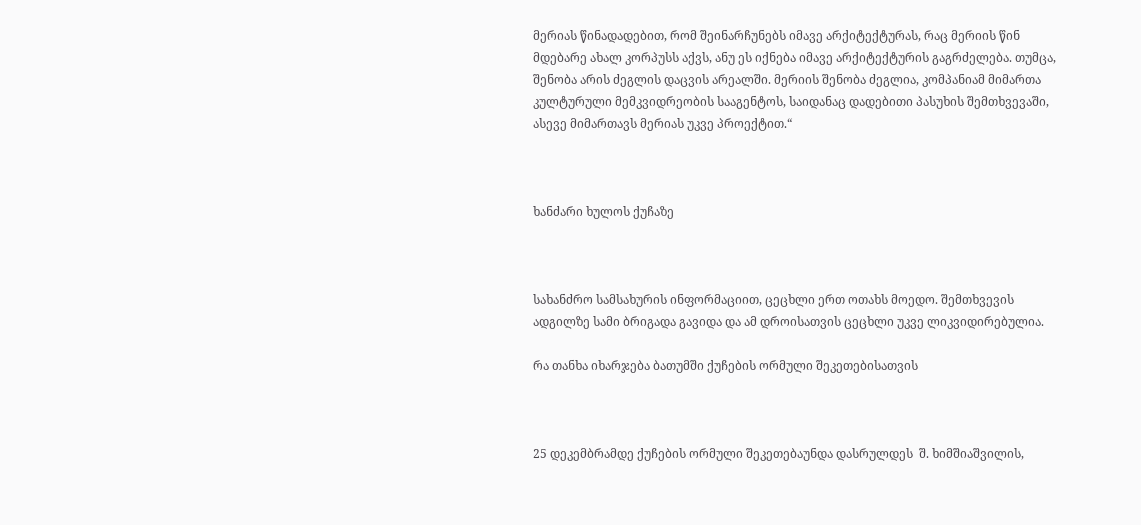მერიას წინადადებით, რომ შეინარჩუნებს იმავე არქიტექტურას, რაც მერიის წინ მდებარე ახალ კორპუსს აქვს, ანუ ეს იქნება იმავე არქიტექტურის გაგრძელება. თუმცა, შენობა არის ძეგლის დაცვის არეალში. მერიის შენობა ძეგლია, კომპანიამ მიმართა კულტურული მემკვიდრეობის სააგენტოს, საიდანაც დადებითი პასუხის შემთხვევაში, ასევე მიმართავს მერიას უკვე პროექტით.“



ხანძარი ხულოს ქუჩაზე



სახანძრო სამსახურის ინფორმაციით, ცეცხლი ერთ ოთახს მოედო. შემთხვევის ადგილზე სამი ბრიგადა გავიდა და ამ დროისათვის ცეცხლი უკვე ლიკვიდირებულია.

რა თანხა იხარჯება ბათუმში ქუჩების ორმული შეკეთებისათვის



25 დეკემბრამდე ქუჩების ორმული შეკეთებაუნდა დასრულდეს  შ. ხიმშიაშვილის,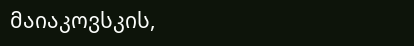მაიაკოვსკის,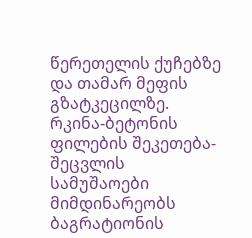წერეთელის ქუჩებზე და თამარ მეფის გზატკეცილზე.  რკინა-ბეტონის ფილების შეკეთება-შეცვლის სამუშაოები მიმდინარეობს ბაგრატიონის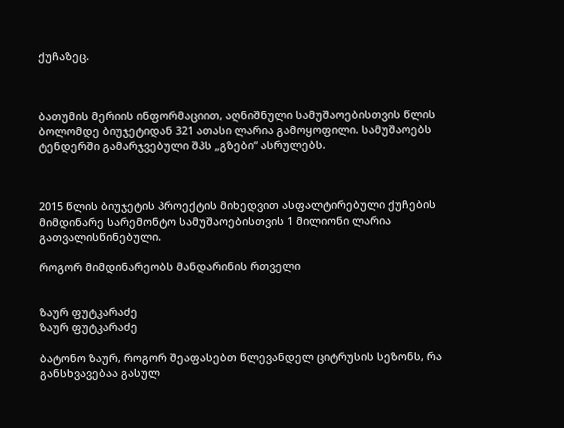ქუჩაზეც.



ბათუმის მერიის ინფორმაციით, აღნიშნული სამუშაოებისთვის წლის ბოლომდე ბიუჯეტიდან 321 ათასი ლარია გამოყოფილი. სამუშაოებს ტენდერში გამარჯვებული შპს „გზები“ ასრულებს.



2015 წლის ბიუჯეტის პროექტის მიხედვით ასფალტირებული ქუჩების მიმდინარე სარემონტო სამუშაოებისთვის 1 მილიონი ლარია გათვალისწინებული.

როგორ მიმდინარეობს მანდარინის რთველი


ზაურ ფუტკარაძე
ზაურ ფუტკარაძე

ბატონო ზაურ, როგორ შეაფასებთ წლევანდელ ციტრუსის სეზონს, რა განსხვავებაა გასულ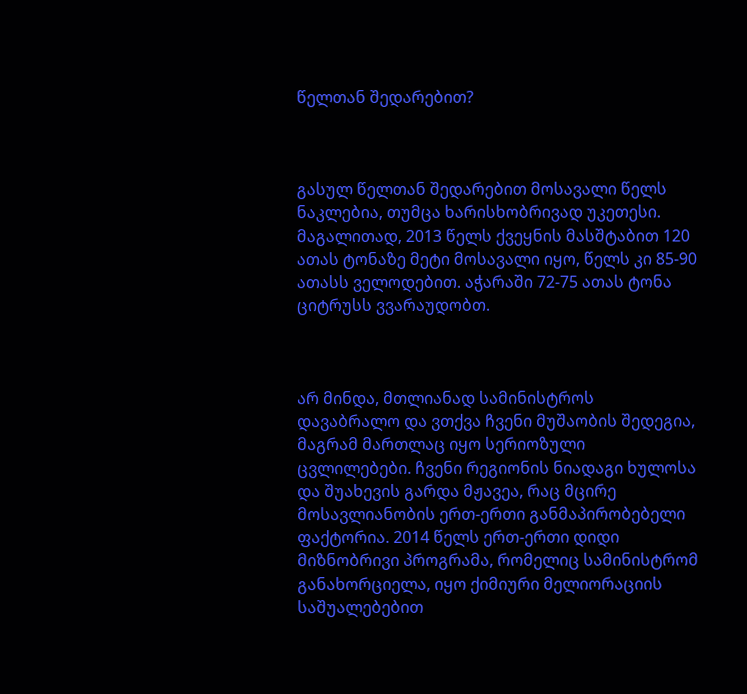წელთან შედარებით?



გასულ წელთან შედარებით მოსავალი წელს ნაკლებია, თუმცა ხარისხობრივად უკეთესი. მაგალითად, 2013 წელს ქვეყნის მასშტაბით 120 ათას ტონაზე მეტი მოსავალი იყო, წელს კი 85-90 ათასს ველოდებით. აჭარაში 72-75 ათას ტონა ციტრუსს ვვარაუდობთ.



არ მინდა, მთლიანად სამინისტროს დავაბრალო და ვთქვა ჩვენი მუშაობის შედეგია, მაგრამ მართლაც იყო სერიოზული ცვლილებები. ჩვენი რეგიონის ნიადაგი ხულოსა და შუახევის გარდა მჟავეა, რაც მცირე მოსავლიანობის ერთ-ერთი განმაპირობებელი ფაქტორია. 2014 წელს ერთ-ერთი დიდი მიზნობრივი პროგრამა, რომელიც სამინისტრომ განახორციელა, იყო ქიმიური მელიორაციის საშუალებებით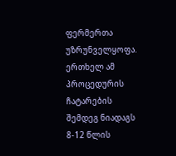ფერმერთა უზრუნველყოფა. ერთხელ ამ პროცედურის ჩატარების შემდეგ ნიადაგს 8-12 წლის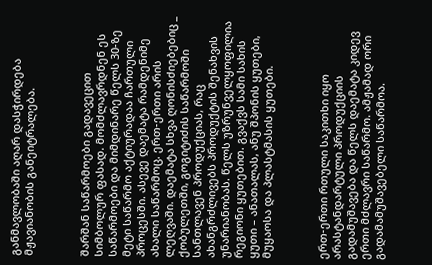განმავლობაში აღარ დასჭირდება მჟავიანობის განეიტრალება.



შარშან საწარმოები გადავეცით სიმბოლურ ფასად. მომძლავრდნენ ეს საწარმოები და მიმდინარე წელს 30-ზე მეტი საწარმო აქტიურადაა ჩართული პროცესში. ასევე დაემატა რამდენიმე ახალი საწარმოც. ერთ-ერთი არის ლეღვაში. დაემატა სხვა ღონისძიებებიც _ ქობულეთში, გოგიტიძის საწარმოში სანთლავენ პროდუქციას, რაც ახანგრძლივებს პროდუქტის შენახვის უნარიანობას. წელს უზრუნველყოფილია რეგიონი ყუთებით. გვაქვს სამი სახის ყუთი – ანათალას, ანუ შპონის ყუთები, მუყაოსა და პლასტმასის ყუთები.



ერთ-ერთი რთული საკითხი იყო არასტანდარტული პროდუქციის გადამუშავება და წელს დაემატა კიდევ ერთი მძლავრი საწარმო. ამჟამად ორი გადამამუშავებელი საწარმოა.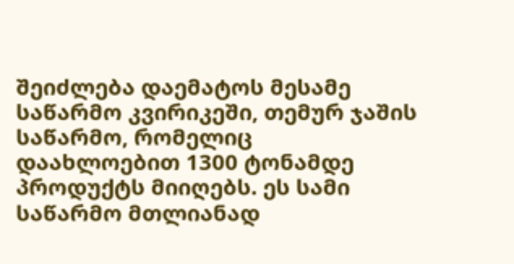შეიძლება დაემატოს მესამე საწარმო კვირიკეში, თემურ ჯაშის საწარმო, რომელიც დაახლოებით 1300 ტონამდე პროდუქტს მიიღებს. ეს სამი საწარმო მთლიანად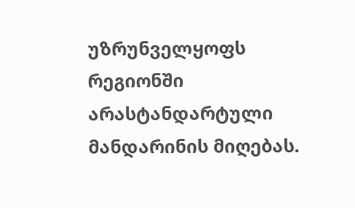უზრუნველყოფს რეგიონში არასტანდარტული მანდარინის მიღებას.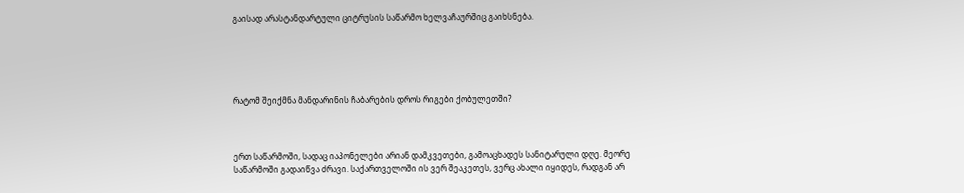გაისად არასტანდარტული ციტრუსის საწარმო ხელვაჩაურშიც გაიხსნება.





რატომ შეიქმნა მანდარინის ჩაბარების დროს რიგები ქობულეთში?



ერთ საწარმოში, სადაც იაპონელები არიან დამკვეთები, გამოაცხადეს სანიტარული დღე. მეორე საწარმოში გადაიწვა ძრავი. საქართველოში ის ვერ შეაკეთეს, ვერც ახალი იყიდეს, რადგან არ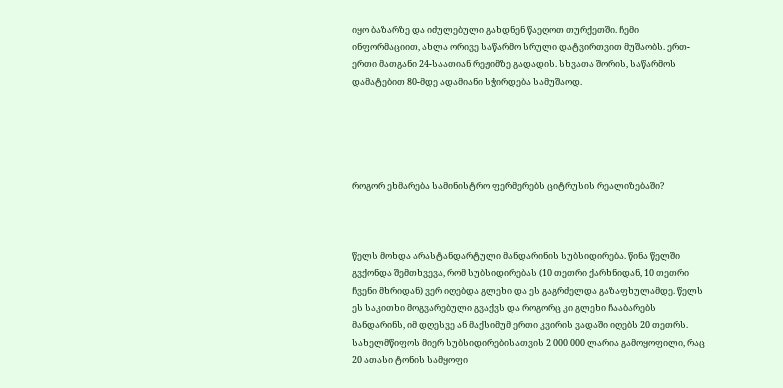იყო ბაზარზე და იძულებული გახდნენ წაეღოთ თურქეთში. ჩემი ინფორმაციით, ახლა ორივე საწარმო სრული დატვირთვით მუშაობს. ერთ-ერთი მათგანი 24-საათიან რეჟიმზე გადადის. სხვათა შორის, საწარმოს დამატებით 80-მდე ადამიანი სჭირდება სამუშაოდ.





როგორ ეხმარება სამინისტრო ფერმერებს ციტრუსის რეალიზებაში?



წელს მოხდა არასტანდარტული მანდარინის სუბსიდირება. წინა წელში გვქონდა შემთხვევა, რომ სუბსიდირებას (10 თეთრი ქარხნიდან, 10 თეთრი ჩვენი მხრიდან) ვერ იღებდა გლეხი და ეს გაგრძელდა გაზაფხულამდე. წელს ეს საკითხი მოგვარებული გვაქვს და როგორც კი გლეხი ჩააბარებს მანდარინს, იმ დღესვე ან მაქსიმუმ ერთი კვირის ვადაში იღებს 20 თეთრს. სახელმწიფოს მიერ სუბსიდირებისათვის 2 000 000 ლარია გამოყოფილი, რაც 20 ათასი ტონის სამყოფი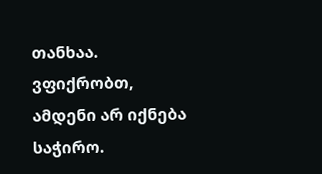თანხაა. ვფიქრობთ, ამდენი არ იქნება საჭირო.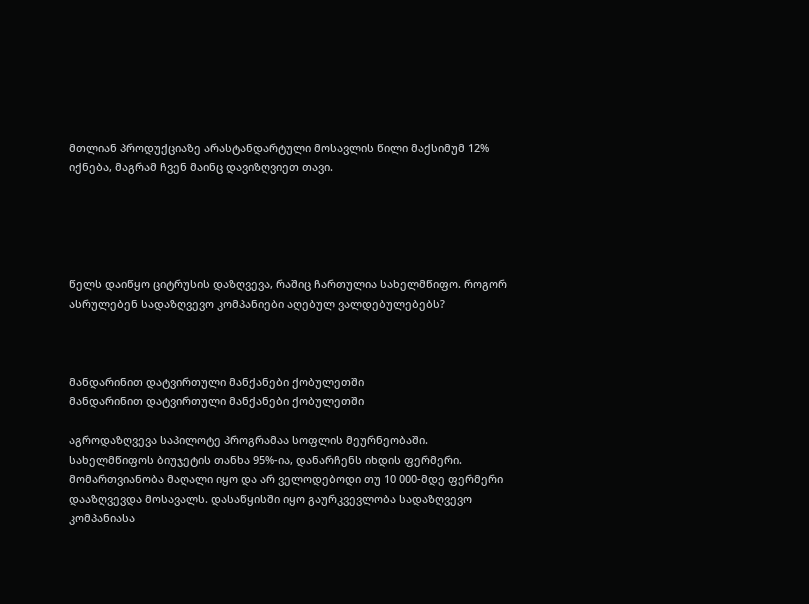მთლიან პროდუქციაზე არასტანდარტული მოსავლის წილი მაქსიმუმ 12% იქნება, მაგრამ ჩვენ მაინც დავიზღვიეთ თავი.





წელს დაიწყო ციტრუსის დაზღვევა, რაშიც ჩართულია სახელმწიფო. როგორ ასრულებენ სადაზღვევო კომპანიები აღებულ ვალდებულებებს?



მანდარინით დატვირთული მანქანები ქობულეთში
მანდარინით დატვირთული მანქანები ქობულეთში

აგროდაზღვევა საპილოტე პროგრამაა სოფლის მეურნეობაში. სახელმწიფოს ბიუჯეტის თანხა 95%-ია, დანარჩენს იხდის ფერმერი. მომართვიანობა მაღალი იყო და არ ველოდებოდი თუ 10 000-მდე ფერმერი დააზღვევდა მოსავალს. დასაწყისში იყო გაურკვევლობა სადაზღვევო კომპანიასა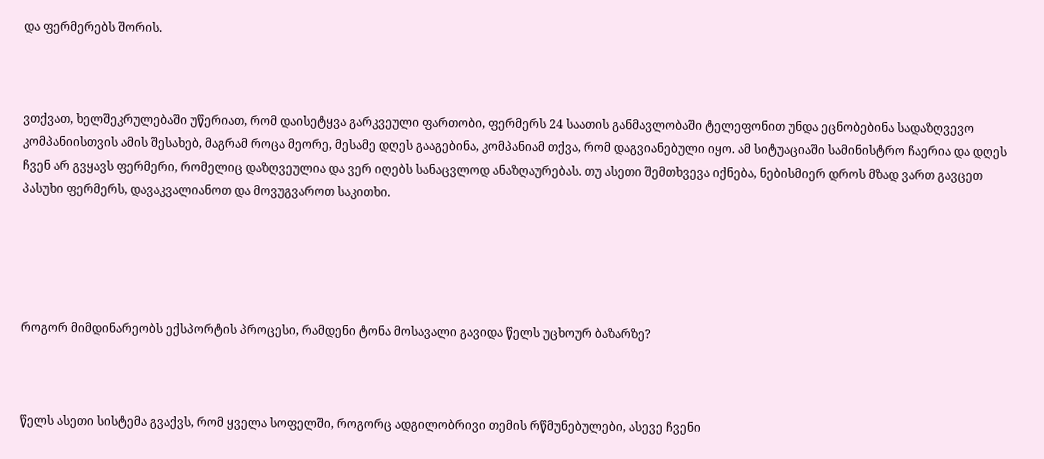და ფერმერებს შორის.



ვთქვათ, ხელშეკრულებაში უწერიათ, რომ დაისეტყვა გარკვეული ფართობი, ფერმერს 24 საათის განმავლობაში ტელეფონით უნდა ეცნობებინა სადაზღვევო კომპანიისთვის ამის შესახებ, მაგრამ როცა მეორე, მესამე დღეს გააგებინა, კომპანიამ თქვა, რომ დაგვიანებული იყო. ამ სიტუაციაში სამინისტრო ჩაერია და დღეს ჩვენ არ გვყავს ფერმერი, რომელიც დაზღვეულია და ვერ იღებს სანაცვლოდ ანაზღაურებას. თუ ასეთი შემთხვევა იქნება, ნებისმიერ დროს მზად ვართ გავცეთ პასუხი ფერმერს, დავაკვალიანოთ და მოვუგვაროთ საკითხი.





როგორ მიმდინარეობს ექსპორტის პროცესი, რამდენი ტონა მოსავალი გავიდა წელს უცხოურ ბაზარზე?



წელს ასეთი სისტემა გვაქვს, რომ ყველა სოფელში, როგორც ადგილობრივი თემის რწმუნებულები, ასევე ჩვენი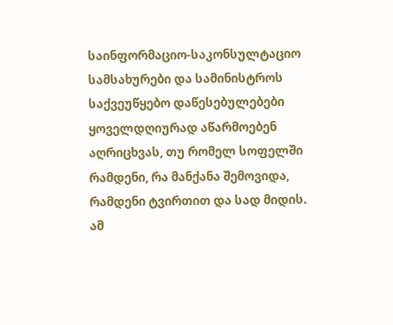საინფორმაციო-საკონსულტაციო სამსახურები და სამინისტროს საქვეუწყებო დაწესებულებები ყოველდღიურად აწარმოებენ აღრიცხვას, თუ რომელ სოფელში რამდენი, რა მანქანა შემოვიდა, რამდენი ტვირთით და სად მიდის. ამ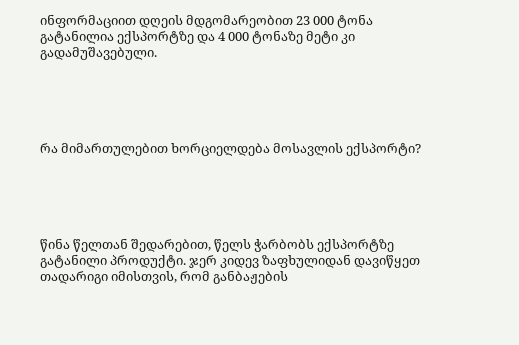ინფორმაციით დღეის მდგომარეობით 23 000 ტონა გატანილია ექსპორტზე და 4 000 ტონაზე მეტი კი გადამუშავებული.





რა მიმართულებით ხორციელდება მოსავლის ექსპორტი?





წინა წელთან შედარებით, წელს ჭარბობს ექსპორტზე გატანილი პროდუქტი. ჯერ კიდევ ზაფხულიდან დავიწყეთ თადარიგი იმისთვის, რომ განბაჟების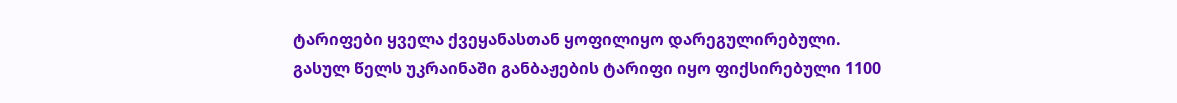ტარიფები ყველა ქვეყანასთან ყოფილიყო დარეგულირებული. გასულ წელს უკრაინაში განბაჟების ტარიფი იყო ფიქსირებული 1100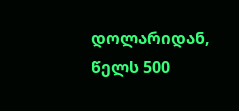დოლარიდან, წელს 500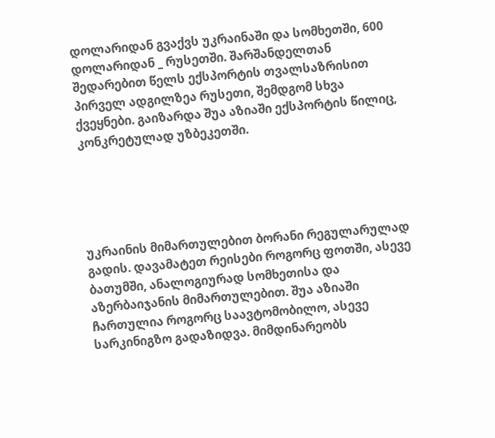დოლარიდან გვაქვს უკრაინაში და სომხეთში, 600 დოლარიდან _ რუსეთში. შარშანდელთან შედარებით წელს ექსპორტის თვალსაზრისით პირველ ადგილზეა რუსეთი, შემდგომ სხვა ქვეყნები. გაიზარდა შუა აზიაში ექსპორტის წილიც, კონკრეტულად უზბეკეთში.





უკრაინის მიმართულებით ბორანი რეგულარულად გადის. დავამატეთ რეისები როგორც ფოთში, ასევე ბათუმში, ანალოგიურად სომხეთისა და აზერბაიჯანის მიმართულებით. შუა აზიაში ჩართულია როგორც საავტომობილო, ასევე სარკინიგზო გადაზიდვა. მიმდინარეობს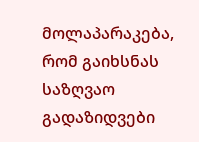მოლაპარაკება, რომ გაიხსნას საზღვაო გადაზიდვები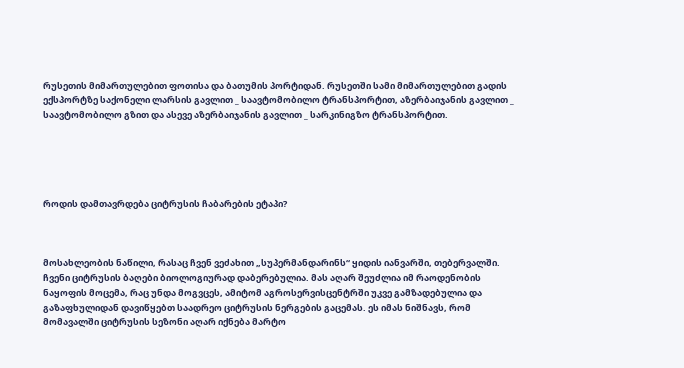რუსეთის მიმართულებით ფოთისა და ბათუმის პორტიდან. რუსეთში სამი მიმართულებით გადის ექსპორტზე საქონელი ლარსის გავლით _ საავტომობილო ტრანსპორტით, აზერბაიჯანის გავლით _ საავტომობილო გზით და ასევე აზერბაიჯანის გავლით _ სარკინიგზო ტრანსპორტით.





როდის დამთავრდება ციტრუსის ჩაბარების ეტაპი?



მოსახლეობის ნაწილი, რასაც ჩვენ ვეძახით „სუპერმანდარინს“ ყიდის იანვარში, თებერვალში. ჩვენი ციტრუსის ბაღები ბიოლოგიურად დაბერებულია. მას აღარ შეუძლია იმ რაოდენობის ნაყოფის მოცემა, რაც უნდა მოგვცეს, ამიტომ აგროსერვისცენტრში უკვე გამზადებულია და გაზაფხულიდან დავიწყებთ საადრეო ციტრუსის ნერგების გაცემას. ეს იმას ნიშნავს, რომ მომავალში ციტრუსის სეზონი აღარ იქნება მარტო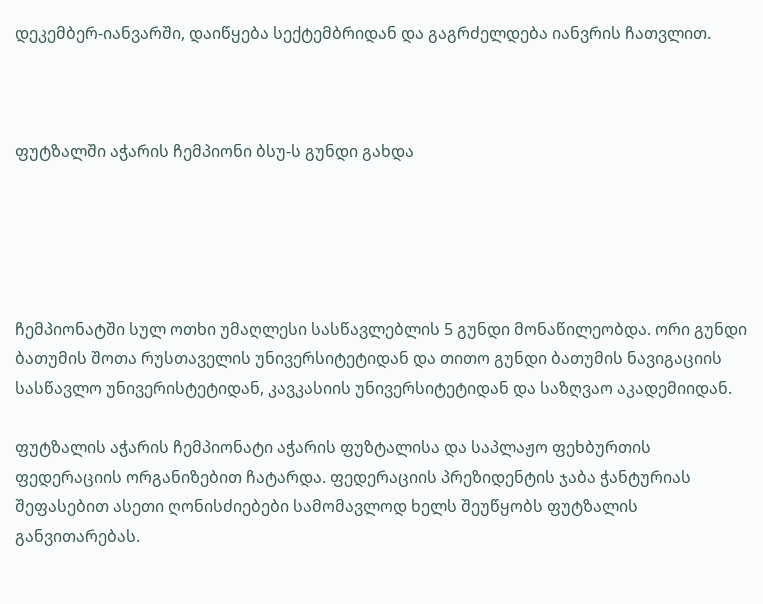დეკემბერ-იანვარში, დაიწყება სექტემბრიდან და გაგრძელდება იანვრის ჩათვლით.



ფუტზალში აჭარის ჩემპიონი ბსუ-ს გუნდი გახდა





ჩემპიონატში სულ ოთხი უმაღლესი სასწავლებლის 5 გუნდი მონაწილეობდა. ორი გუნდი ბათუმის შოთა რუსთაველის უნივერსიტეტიდან და თითო გუნდი ბათუმის ნავიგაციის სასწავლო უნივერისტეტიდან, კავკასიის უნივერსიტეტიდან და საზღვაო აკადემიიდან.

ფუტზალის აჭარის ჩემპიონატი აჭარის ფუზტალისა და საპლაჟო ფეხბურთის ფედერაციის ორგანიზებით ჩატარდა. ფედერაციის პრეზიდენტის ჯაბა ჭანტურიას შეფასებით ასეთი ღონისძიებები სამომავლოდ ხელს შეუწყობს ფუტზალის განვითარებას.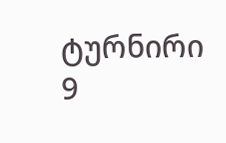ტურნირი 9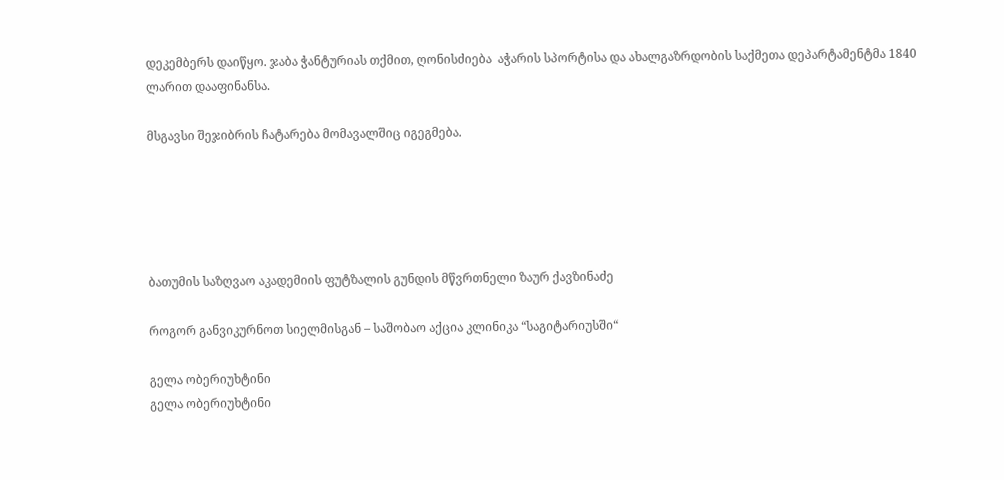დეკემბერს დაიწყო. ჯაბა ჭანტურიას თქმით, ღონისძიება  აჭარის სპორტისა და ახალგაზრდობის საქმეთა დეპარტამენტმა 1840 ლარით დააფინანსა.

მსგავსი შეჯიბრის ჩატარება მომავალშიც იგეგმება.





ბათუმის საზღვაო აკადემიის ფუტზალის გუნდის მწვრთნელი ზაურ ქავზინაძე

როგორ განვიკურნოთ სიელმისგან – საშობაო აქცია კლინიკა “საგიტარიუსში“

გელა ობერიუხტინი
გელა ობერიუხტინი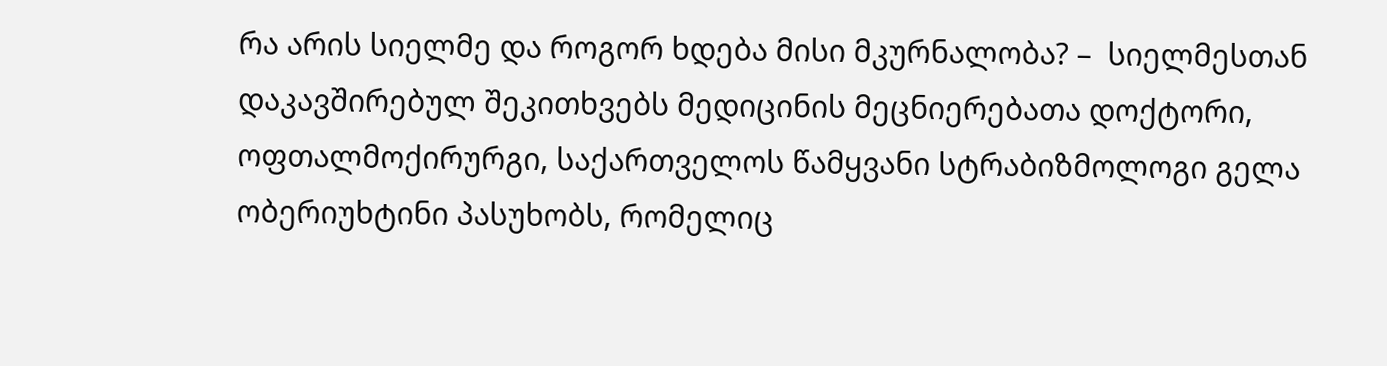რა არის სიელმე და როგორ ხდება მისი მკურნალობა? –  სიელმესთან დაკავშირებულ შეკითხვებს მედიცინის მეცნიერებათა დოქტორი, ოფთალმოქირურგი, საქართველოს წამყვანი სტრაბიზმოლოგი გელა ობერიუხტინი პასუხობს, რომელიც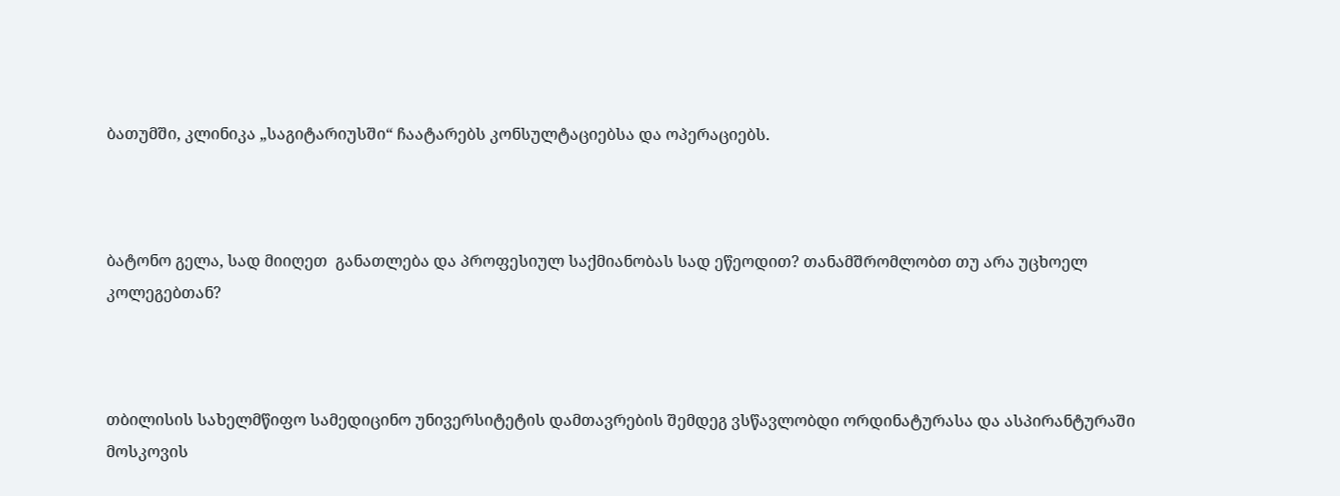ბათუმში, კლინიკა „საგიტარიუსში“ ჩაატარებს კონსულტაციებსა და ოპერაციებს.



ბატონო გელა, სად მიიღეთ  განათლება და პროფესიულ საქმიანობას სად ეწეოდით? თანამშრომლობთ თუ არა უცხოელ კოლეგებთან?



თბილისის სახელმწიფო სამედიცინო უნივერსიტეტის დამთავრების შემდეგ ვსწავლობდი ორდინატურასა და ასპირანტურაში მოსკოვის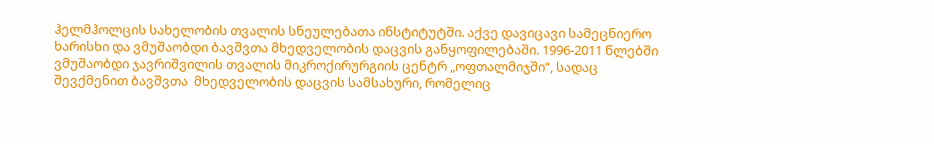ჰელმჰოლცის სახელობის თვალის სნეულებათა ინსტიტუტში. აქვე დავიცავი სამეცნიერო ხარისხი და ვმუშაობდი ბავშვთა მხედველობის დაცვის განყოფილებაში. 1996-2011 წლებში ვმუშაობდი ჯავრიშვილის თვალის მიკროქირურგიის ცენტრ „ოფთალმიჯში“, სადაც შევქმენით ბავშვთა  მხედველობის დაცვის სამსახური, რომელიც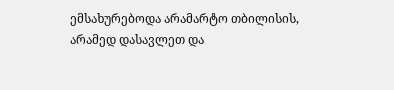ემსახურებოდა არამარტო თბილისის, არამედ დასავლეთ და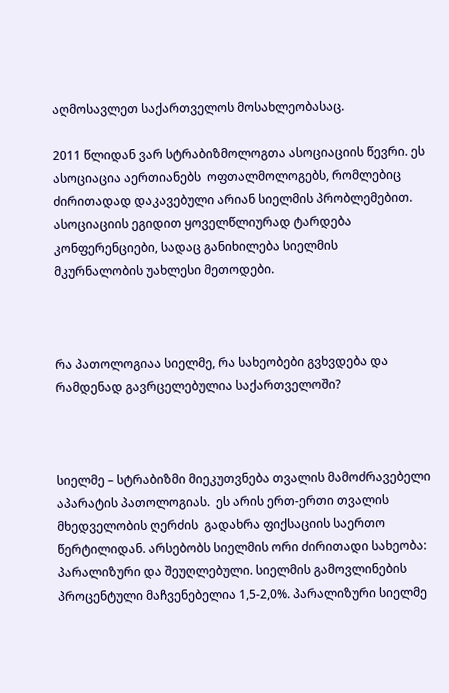აღმოსავლეთ საქართველოს მოსახლეობასაც.

2011 წლიდან ვარ სტრაბიზმოლოგთა ასოციაციის წევრი. ეს ასოციაცია აერთიანებს  ოფთალმოლოგებს, რომლებიც ძირითადად დაკავებული არიან სიელმის პრობლემებით. ასოციაციის ეგიდით ყოველწლიურად ტარდება კონფერენციები, სადაც განიხილება სიელმის მკურნალობის უახლესი მეთოდები.



რა პათოლოგიაა სიელმე, რა სახეობები გვხვდება და რამდენად გავრცელებულია საქართველოში?



სიელმე – სტრაბიზმი მიეკუთვნება თვალის მამოძრავებელი აპარატის პათოლოგიას.  ეს არის ერთ-ერთი თვალის მხედველობის ღერძის  გადახრა ფიქსაციის საერთო წერტილიდან. არსებობს სიელმის ორი ძირითადი სახეობა: პარალიზური და შეუღლებული. სიელმის გამოვლინების პროცენტული მაჩვენებელია 1,5-2,0%. პარალიზური სიელმე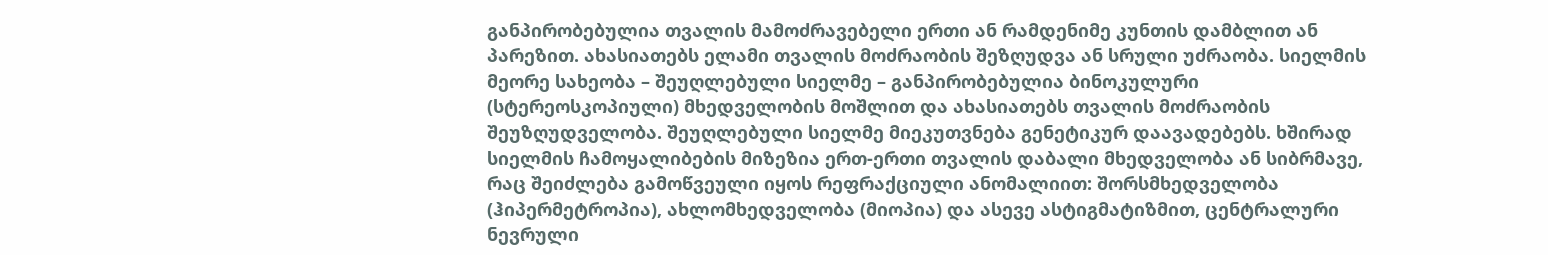განპირობებულია თვალის მამოძრავებელი ერთი ან რამდენიმე კუნთის დამბლით ან  პარეზით. ახასიათებს ელამი თვალის მოძრაობის შეზღუდვა ან სრული უძრაობა. სიელმის მეორე სახეობა – შეუღლებული სიელმე – განპირობებულია ბინოკულური (სტერეოსკოპიული) მხედველობის მოშლით და ახასიათებს თვალის მოძრაობის შეუზღუდველობა. შეუღლებული სიელმე მიეკუთვნება გენეტიკურ დაავადებებს. ხშირად  სიელმის ჩამოყალიბების მიზეზია ერთ-ერთი თვალის დაბალი მხედველობა ან სიბრმავე, რაც შეიძლება გამოწვეული იყოს რეფრაქციული ანომალიით: შორსმხედველობა (ჰიპერმეტროპია), ახლომხედველობა (მიოპია) და ასევე ასტიგმატიზმით, ცენტრალური ნევრული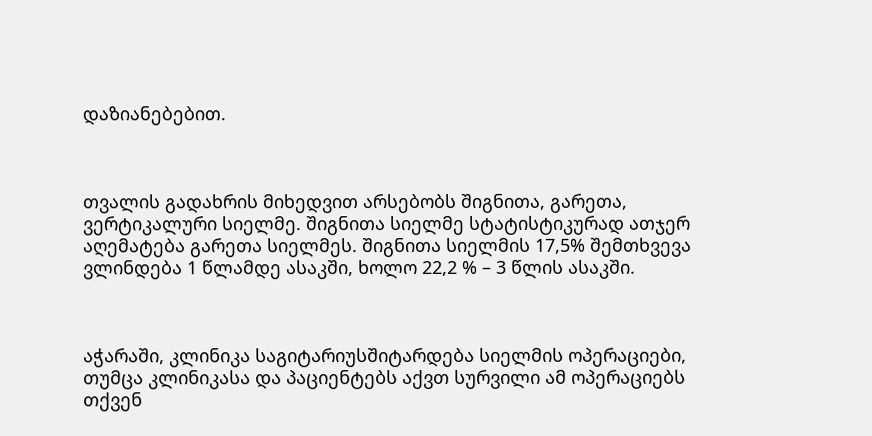დაზიანებებით.



თვალის გადახრის მიხედვით არსებობს შიგნითა, გარეთა, ვერტიკალური სიელმე. შიგნითა სიელმე სტატისტიკურად ათჯერ აღემატება გარეთა სიელმეს. შიგნითა სიელმის 17,5% შემთხვევა ვლინდება 1 წლამდე ასაკში, ხოლო 22,2 % – 3 წლის ასაკში.



აჭარაში, კლინიკა საგიტარიუსშიტარდება სიელმის ოპერაციები, თუმცა კლინიკასა და პაციენტებს აქვთ სურვილი ამ ოპერაციებს თქვენ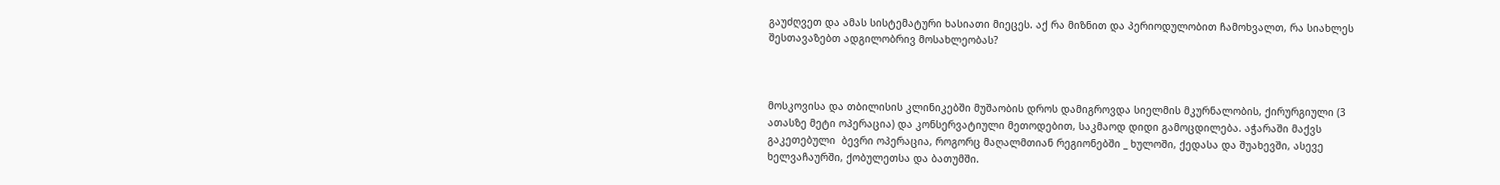გაუძღვეთ და ამას სისტემატური ხასიათი მიეცეს. აქ რა მიზნით და პერიოდულობით ჩამოხვალთ, რა სიახლეს შესთავაზებთ ადგილობრივ მოსახლეობას?



მოსკოვისა და თბილისის კლინიკებში მუშაობის დროს დამიგროვდა სიელმის მკურნალობის, ქირურგიული (3 ათასზე მეტი ოპერაცია) და კონსერვატიული მეთოდებით, საკმაოდ დიდი გამოცდილება. აჭარაში მაქვს გაკეთებული  ბევრი ოპერაცია, როგორც მაღალმთიან რეგიონებში _ ხულოში, ქედასა და შუახევში, ასევე ხელვაჩაურში, ქობულეთსა და ბათუმში.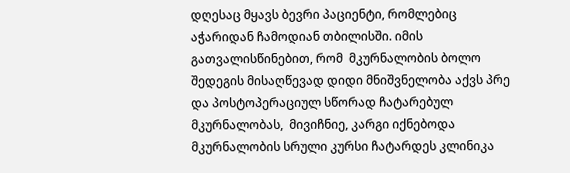დღესაც მყავს ბევრი პაციენტი, რომლებიც აჭარიდან ჩამოდიან თბილისში. იმის გათვალისწინებით, რომ  მკურნალობის ბოლო შედეგის მისაღწევად დიდი მნიშვნელობა აქვს პრე და პოსტოპერაციულ სწორად ჩატარებულ მკურნალობას,  მივიჩნიე, კარგი იქნებოდა მკურნალობის სრული კურსი ჩატარდეს კლინიკა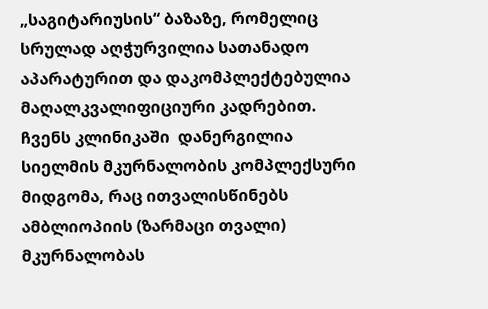„საგიტარიუსის“ ბაზაზე, რომელიც სრულად აღჭურვილია სათანადო აპარატურით და დაკომპლექტებულია მაღალკვალიფიციური კადრებით. ჩვენს კლინიკაში  დანერგილია სიელმის მკურნალობის კომპლექსური მიდგომა, რაც ითვალისწინებს ამბლიოპიის (ზარმაცი თვალი) მკურნალობას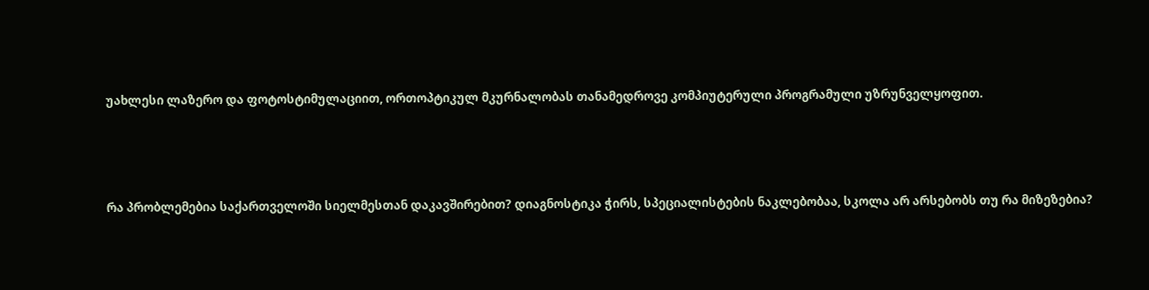უახლესი ლაზერო და ფოტოსტიმულაციით, ორთოპტიკულ მკურნალობას თანამედროვე კომპიუტერული პროგრამული უზრუნველყოფით.



რა პრობლემებია საქართველოში სიელმესთან დაკავშირებით? დიაგნოსტიკა ჭირს, სპეციალისტების ნაკლებობაა, სკოლა არ არსებობს თუ რა მიზეზებია?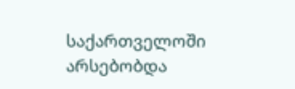საქართველოში არსებობდა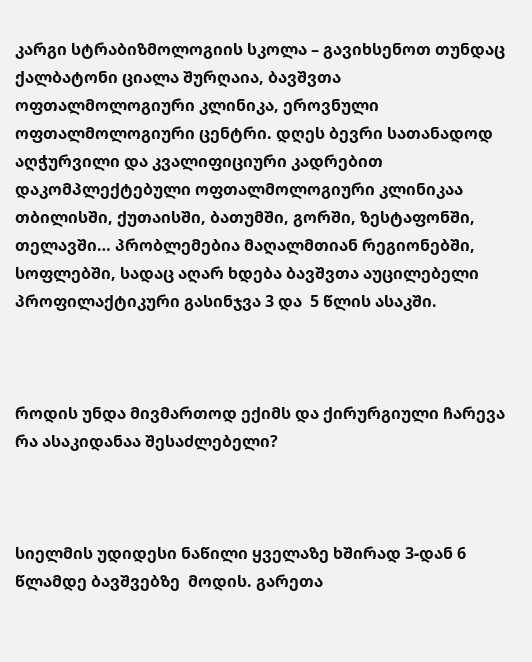კარგი სტრაბიზმოლოგიის სკოლა – გავიხსენოთ თუნდაც ქალბატონი ციალა შურღაია, ბავშვთა ოფთალმოლოგიური კლინიკა, ეროვნული ოფთალმოლოგიური ცენტრი. დღეს ბევრი სათანადოდ აღჭურვილი და კვალიფიციური კადრებით დაკომპლექტებული ოფთალმოლოგიური კლინიკაა თბილისში, ქუთაისში, ბათუმში, გორში, ზესტაფონში, თელავში… პრობლემებია მაღალმთიან რეგიონებში, სოფლებში, სადაც აღარ ხდება ბავშვთა აუცილებელი პროფილაქტიკური გასინჯვა 3 და  5 წლის ასაკში.



როდის უნდა მივმართოდ ექიმს და ქირურგიული ჩარევა რა ასაკიდანაა შესაძლებელი?



სიელმის უდიდესი ნაწილი ყველაზე ხშირად 3-დან 6 წლამდე ბავშვებზე  მოდის. გარეთა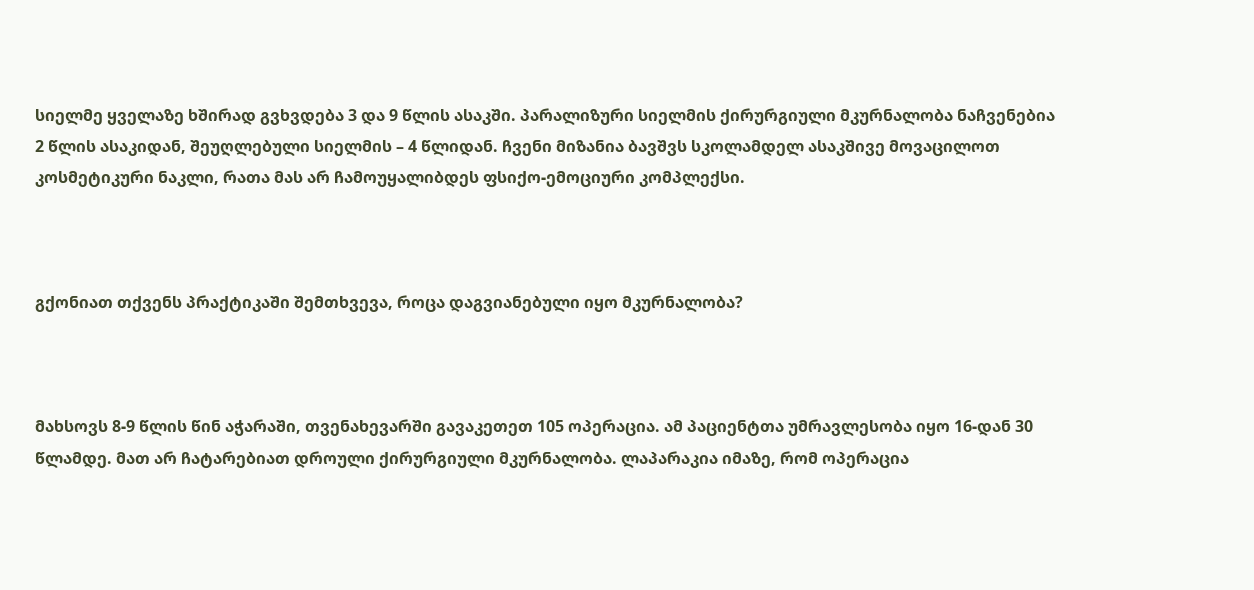სიელმე ყველაზე ხშირად გვხვდება 3 და 9 წლის ასაკში. პარალიზური სიელმის ქირურგიული მკურნალობა ნაჩვენებია 2 წლის ასაკიდან, შეუღლებული სიელმის – 4 წლიდან. ჩვენი მიზანია ბავშვს სკოლამდელ ასაკშივე მოვაცილოთ კოსმეტიკური ნაკლი, რათა მას არ ჩამოუყალიბდეს ფსიქო-ემოციური კომპლექსი.



გქონიათ თქვენს პრაქტიკაში შემთხვევა, როცა დაგვიანებული იყო მკურნალობა?



მახსოვს 8-9 წლის წინ აჭარაში, თვენახევარში გავაკეთეთ 105 ოპერაცია. ამ პაციენტთა უმრავლესობა იყო 16-დან 30 წლამდე. მათ არ ჩატარებიათ დროული ქირურგიული მკურნალობა. ლაპარაკია იმაზე, რომ ოპერაცია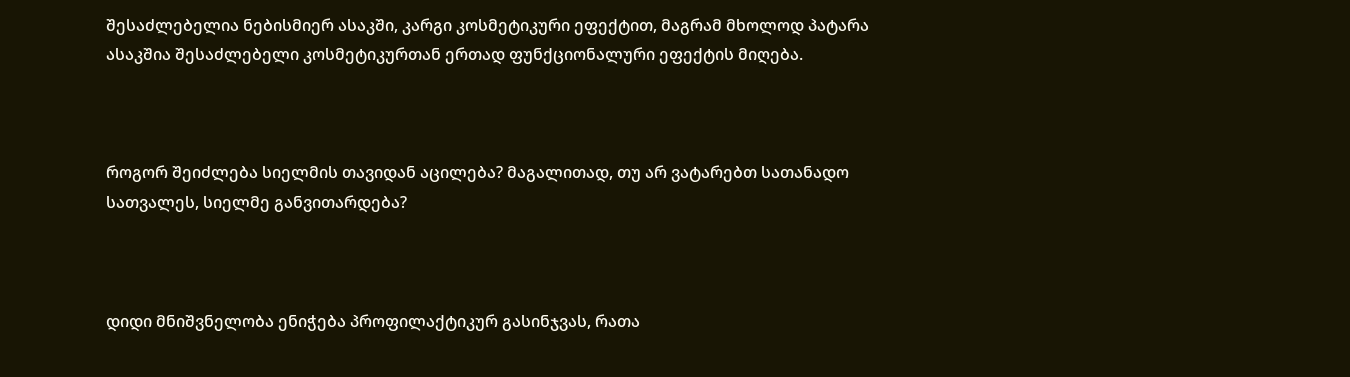შესაძლებელია ნებისმიერ ასაკში, კარგი კოსმეტიკური ეფექტით, მაგრამ მხოლოდ პატარა ასაკშია შესაძლებელი კოსმეტიკურთან ერთად ფუნქციონალური ეფექტის მიღება.



როგორ შეიძლება სიელმის თავიდან აცილება? მაგალითად, თუ არ ვატარებთ სათანადო სათვალეს, სიელმე განვითარდება?



დიდი მნიშვნელობა ენიჭება პროფილაქტიკურ გასინჯვას, რათა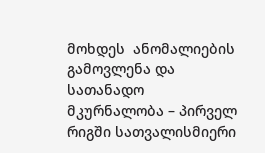მოხდეს  ანომალიების გამოვლენა და სათანადო მკურნალობა – პირველ რიგში სათვალისმიერი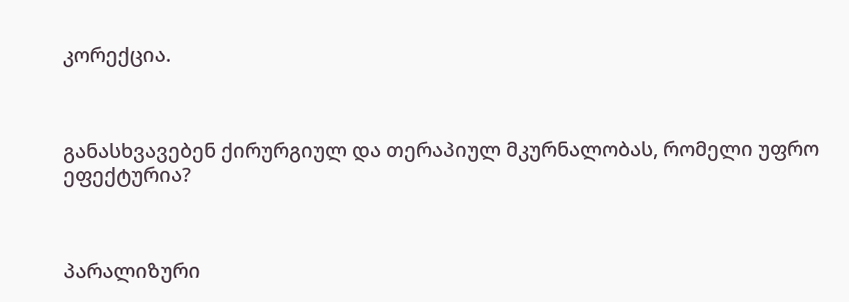კორექცია.



განასხვავებენ ქირურგიულ და თერაპიულ მკურნალობას, რომელი უფრო ეფექტურია?



პარალიზური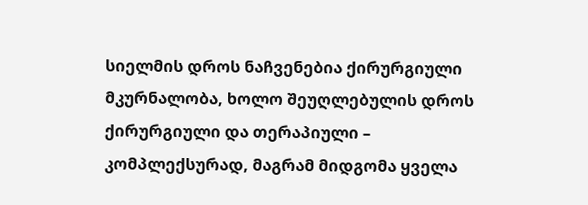სიელმის დროს ნაჩვენებია ქირურგიული მკურნალობა, ხოლო შეუღლებულის დროს ქირურგიული და თერაპიული – კომპლექსურად, მაგრამ მიდგომა ყველა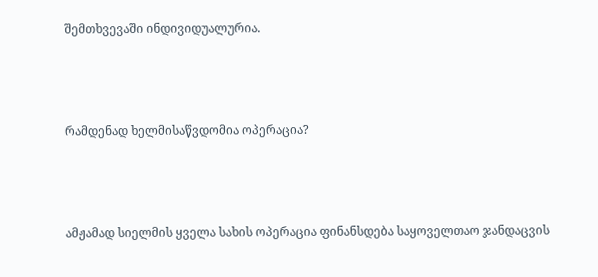შემთხვევაში ინდივიდუალურია.



რამდენად ხელმისაწვდომია ოპერაცია?



ამჟამად სიელმის ყველა სახის ოპერაცია ფინანსდება საყოველთაო ჯანდაცვის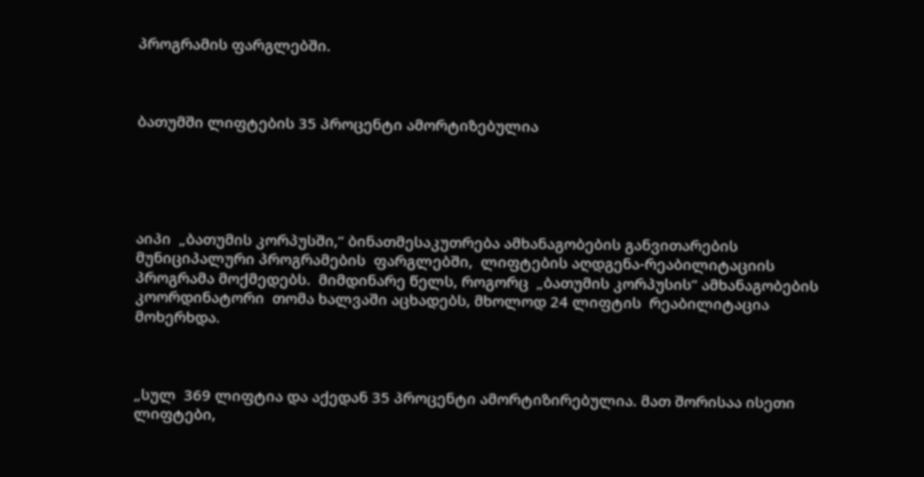პროგრამის ფარგლებში.



ბათუმში ლიფტების 35 პროცენტი ამორტიზებულია





აიპი  „ბათუმის კორპუსში,“ ბინათმესაკუთრება ამხანაგობების განვითარების მუნიციპალური პროგრამების  ფარგლებში,  ლიფტების აღდგენა-რეაბილიტაციის პროგრამა მოქმედებს.  მიმდინარე წელს, როგორც  „ბათუმის კორპუსის“ ამხანაგობების კოორდინატორი  თომა ხალვაში აცხადებს, მხოლოდ 24 ლიფტის  რეაბილიტაცია მოხერხდა.



„სულ  369 ლიფტია და აქედან 35 პროცენტი ამორტიზირებულია. მათ შორისაა ისეთი ლიფტები,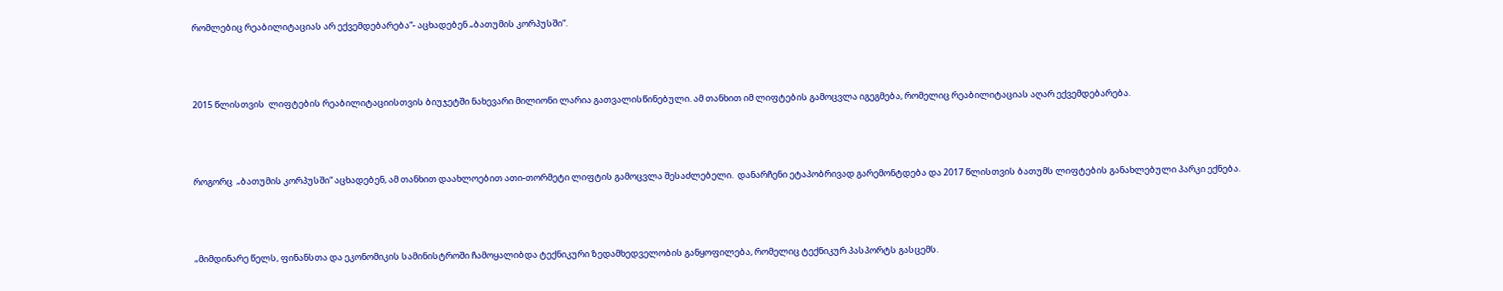რომლებიც რეაბილიტაციას არ ექვემდებარება“- აცხადებენ „ბათუმის კორპუსში“.



2015 წლისთვის  ლიფტების რეაბილიტაციისთვის ბიუჯეტში ნახევარი მილიონი ლარია გათვალისწინებული. ამ თანხით იმ ლიფტების გამოცვლა იგეგმება, რომელიც რეაბილიტაციას აღარ ექვემდებარება.



როგორც  „ბათუმის კორპუსში“ აცხადებენ, ამ თანხით დაახლოებით ათი-თორმეტი ლიფტის გამოცვლა შესაძლებელი.  დანარჩენი ეტაპობრივად გარემონტდება და 2017 წლისთვის ბათუმს ლიფტების განახლებული პარკი ექნება.



„მიმდინარე წელს, ფინანსთა და ეკონომიკის სამინისტროში ჩამოყალიბდა ტექნიკური ზედამხედველობის განყოფილება, რომელიც ტექნიკურ პასპორტს გასცემს.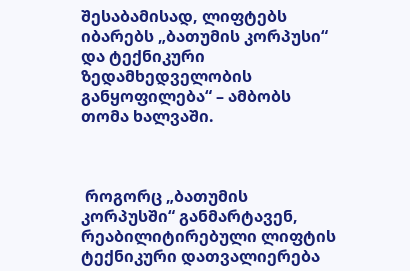შესაბამისად, ლიფტებს იბარებს „ბათუმის კორპუსი“ და ტექნიკური ზედამხედველობის განყოფილება“ – ამბობს თომა ხალვაში.



 როგორც „ბათუმის კორპუსში“ განმარტავენ, რეაბილიტირებული ლიფტის ტექნიკური დათვალიერება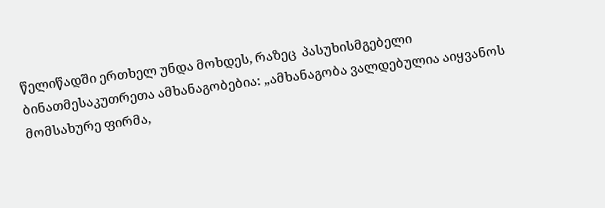წელიწადში ერთხელ უნდა მოხდეს, რაზეც  პასუხისმგებელი ბინათმესაკუთრეთა ამხანაგობებია: „ამხანაგობა ვალდებულია აიყვანოს მომსახურე ფირმა,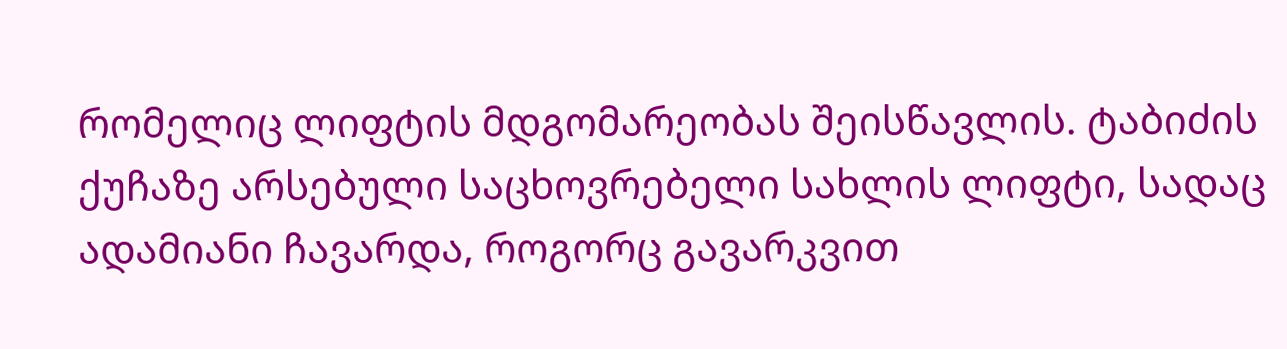რომელიც ლიფტის მდგომარეობას შეისწავლის. ტაბიძის ქუჩაზე არსებული საცხოვრებელი სახლის ლიფტი, სადაც ადამიანი ჩავარდა, როგორც გავარკვით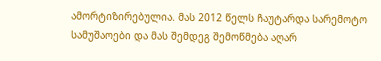ამორტიზირებულია. მას 2012 წელს ჩაუტარდა სარემოტო სამუშაოები და მას შემდეგ შემოწმება აღარ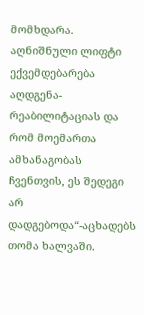მომხდარა.   აღნიშნული ლიფტი ექვემდებარება აღდგენა-რეაბილიტაციას და რომ მოემართა ამხანაგობას ჩვენთვის, ეს შედეგი არ დადგებოდა“-აცხადებს თომა ხალვაში.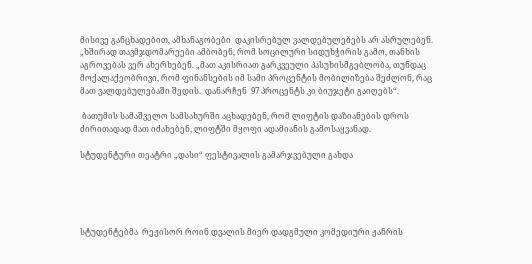მისივე განცხადებით, ამხანაგობები  დაკისრებულ ვალდებულებებს არ ასრულებენ.  „ხშირად თავმჯდომარეები ამბობენ, რომ სოცილური სიდუხჭირის გამო, თანხის აგროვებას ვერ ახერხებენ. „მათ აკისრიათ გარკვეული პასუხისმგებლობა, თუნდაც მოქალაქეობრივი, რომ ფინანსების იმ სამი პროცენტის მობილიზება შეძლონ, რაც მათ ვალდებულებაში შედის.  დანარჩენ  97 პროცენტს კი ბიუჯეტი გაიღებს“.

 ბათუმის სამაშველო სამსახურში აცხადებენ, რომ ლიფტის დაზიანების დროს ძირითადად მათ იძახებენ, ლიფტში მყოფი ადამიანის გამოსაყვანად.

სტუდენტური თეატრი „დასი“ ფესტივალის გამარჯვებული გახდა





სტუდენტებმა  რეჟისორ როინ დვალის მიერ დადგმული კომედიური ჟანრის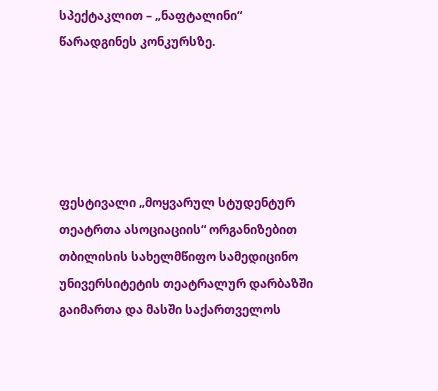სპექტაკლით – „ნაფტალინი“ წარადგინეს კონკურსზე.





ფესტივალი „მოყვარულ სტუდენტურ თეატრთა ასოციაციის“ ორგანიზებით თბილისის სახელმწიფო სამედიცინო უნივერსიტეტის თეატრალურ დარბაზში გაიმართა და მასში საქართველოს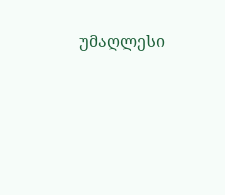უმაღლესი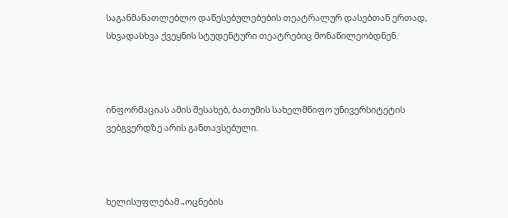საგანმანათლებლო დაწესებულებების თეატრალურ დასებთან ერთად, სხვადასხვა ქვეყნის სტუდენტური თეატრებიც მონაწილეობდნენ.



ინფორმაციას ამის შესახებ, ბათუმის სახელმწიფო უნივერსიტეტის ვებგვერდზე არის განთავსებული.



ხელისუფლებამ „ოცნების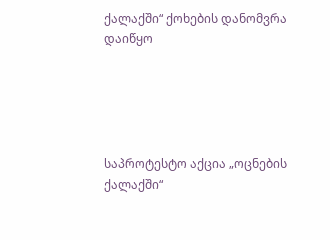ქალაქში“ ქოხების დანომვრა დაიწყო





საპროტესტო აქცია „ოცნების ქალაქში“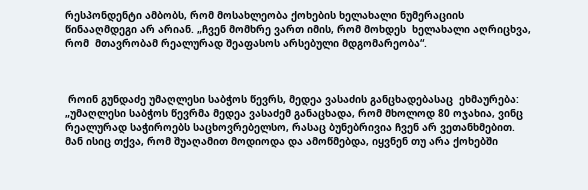რესპონდენტი ამბობს, რომ მოსახლეობა ქოხების ხელახალი ნუმერაციის წინააღმდეგი არ არიან. „ჩვენ მომხრე ვართ იმის, რომ მოხდეს  ხელახალი აღრიცხვა, რომ  მთავრობამ რეალურად შეაფასოს არსებული მდგომარეობა“.



 როინ გუნდაძე უმაღლესი საბჭოს წევრს, მედეა ვასაძის განცხადებასაც  ეხმაურება: „უმაღლესი საბჭოს წევრმა მედეა ვასაძემ განაცხადა, რომ მხოლოდ 80 ოჯახია, ვინც რეალურად საჭიროებს საცხოვრებელსო, რასაც ბუნებრივია ჩვენ არ ვეთანხმებით. მან ისიც თქვა, რომ შუაღამით მოდიოდა და ამოწმებდა, იყვნენ თუ არა ქოხებში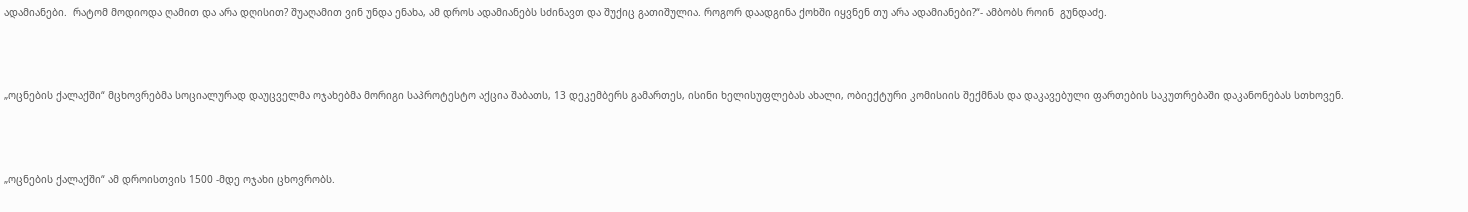ადამიანები.  რატომ მოდიოდა ღამით და არა დღისით? შუაღამით ვინ უნდა ენახა, ამ დროს ადამიანებს სძინავთ და შუქიც გათიშულია. როგორ დაადგინა ქოხში იყვნენ თუ არა ადამიანები?“- ამბობს როინ  გუნდაძე.



„ოცნების ქალაქში“ მცხოვრებმა სოციალურად დაუცველმა ოჯახებმა მორიგი საპროტესტო აქცია შაბათს, 13 დეკემბერს გამართეს, ისინი ხელისუფლებას ახალი, ობიექტური კომისიის შექმნას და დაკავებული ფართების საკუთრებაში დაკანონებას სთხოვენ.



„ოცნების ქალაქში“ ამ დროისთვის 1500 -მდე ოჯახი ცხოვრობს.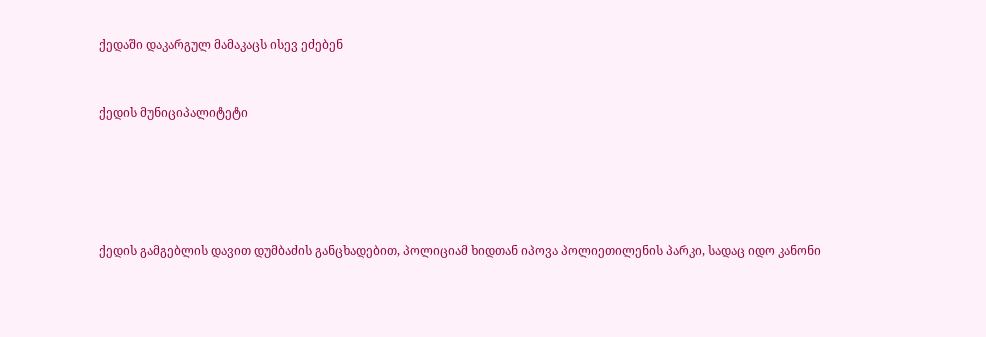ქედაში დაკარგულ მამაკაცს ისევ ეძებენ



ქედის მუნიციპალიტეტი







ქედის გამგებლის დავით დუმბაძის განცხადებით, პოლიციამ ხიდთან იპოვა პოლიეთილენის პარკი, სადაც იდო კანონი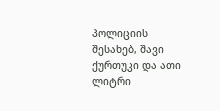პოლიციის შესახებ, შავი ქურთუკი და ათი ლიტრი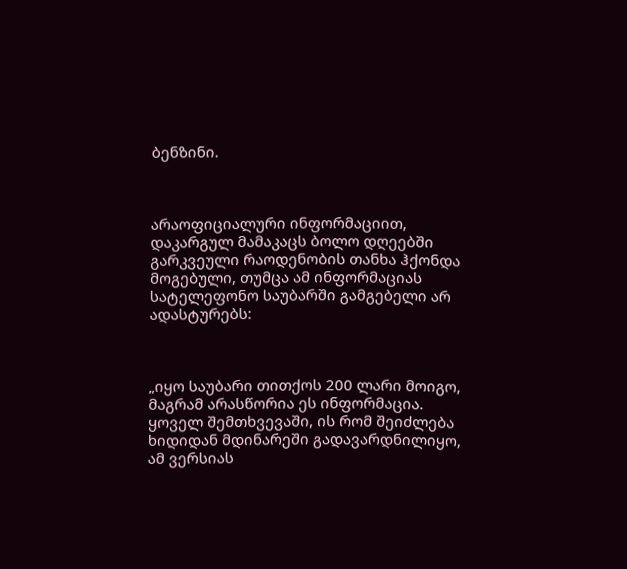ბენზინი.



არაოფიციალური ინფორმაციით, დაკარგულ მამაკაცს ბოლო დღეებში გარკვეული რაოდენობის თანხა ჰქონდა მოგებული, თუმცა ამ ინფორმაციას სატელეფონო საუბარში გამგებელი არ ადასტურებს:



„იყო საუბარი თითქოს 200 ლარი მოიგო, მაგრამ არასწორია ეს ინფორმაცია. ყოველ შემთხვევაში, ის რომ შეიძლება ხიდიდან მდინარეში გადავარდნილიყო, ამ ვერსიას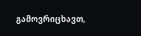გამოვრიცხავთ,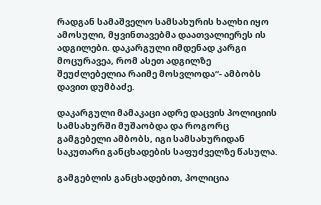რადგან სამაშველო სამსახურის ხალხი იყო ამოსული, მყვინთავებმა დაათვალიერეს ის ადგილები. დაკარგული იმდენად კარგი მოცურავეა, რომ ასეთ ადგილზე შეუძლებელია რაიმე მოსვლოდა“- ამბობს დავით დუმბაძე.

დაკარგული მამაკაცი ადრე დაცვის პოლიციის სამსახურში მუშაობდა და როგორც გამგებელი ამბობს, იგი სამსახურიდან საკუთარი განცხადების საფუძველზე წასულა.

გამგებლის განცხადებით, პოლიცია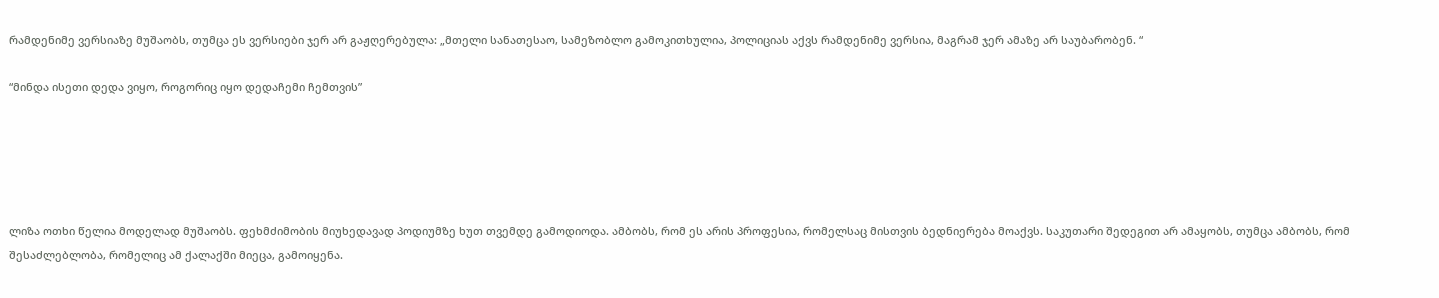რამდენიმე ვერსიაზე მუშაობს, თუმცა ეს ვერსიები ჯერ არ გაჟღერებულა: „მთელი სანათესაო, სამეზობლო გამოკითხულია, პოლიციას აქვს რამდენიმე ვერსია, მაგრამ ჯერ ამაზე არ საუბარობენ. “

“მინდა ისეთი დედა ვიყო, როგორიც იყო დედაჩემი ჩემთვის”





ლიზა ოთხი წელია მოდელად მუშაობს. ფეხმძიმობის მიუხედავად პოდიუმზე ხუთ თვემდე გამოდიოდა. ამბობს, რომ ეს არის პროფესია, რომელსაც მისთვის ბედნიერება მოაქვს. საკუთარი შედეგით არ ამაყობს, თუმცა ამბობს, რომ შესაძლებლობა, რომელიც ამ ქალაქში მიეცა, გამოიყენა.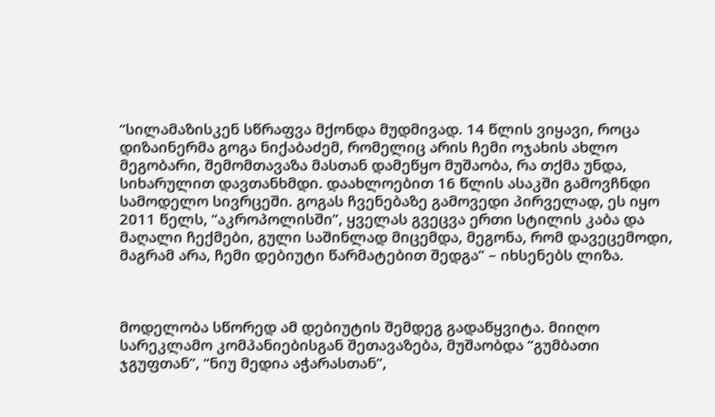“სილამაზისკენ სწრაფვა მქონდა მუდმივად. 14 წლის ვიყავი, როცა დიზაინერმა გოგა ნიქაბაძემ, რომელიც არის ჩემი ოჯახის ახლო მეგობარი, შემომთავაზა მასთან დამეწყო მუშაობა, რა თქმა უნდა, სიხარულით დავთანხმდი. დაახლოებით 16 წლის ასაკში გამოვჩნდი სამოდელო სივრცეში. გოგას ჩვენებაზე გამოვედი პირველად, ეს იყო 2011 წელს, “აკროპოლისში”, ყველას გვეცვა ერთი სტილის კაბა და მაღალი ჩექმები, გული საშინლად მიცემდა, მეგონა, რომ დავეცემოდი, მაგრამ არა, ჩემი დებიუტი წარმატებით შედგა” – იხსენებს ლიზა.



მოდელობა სწორედ ამ დებიუტის შემდეგ გადაწყვიტა. მიიღო სარეკლამო კომპანიებისგან შეთავაზება, მუშაობდა “გუმბათი ჯგუფთან”, “ნიუ მედია აჭარასთან”,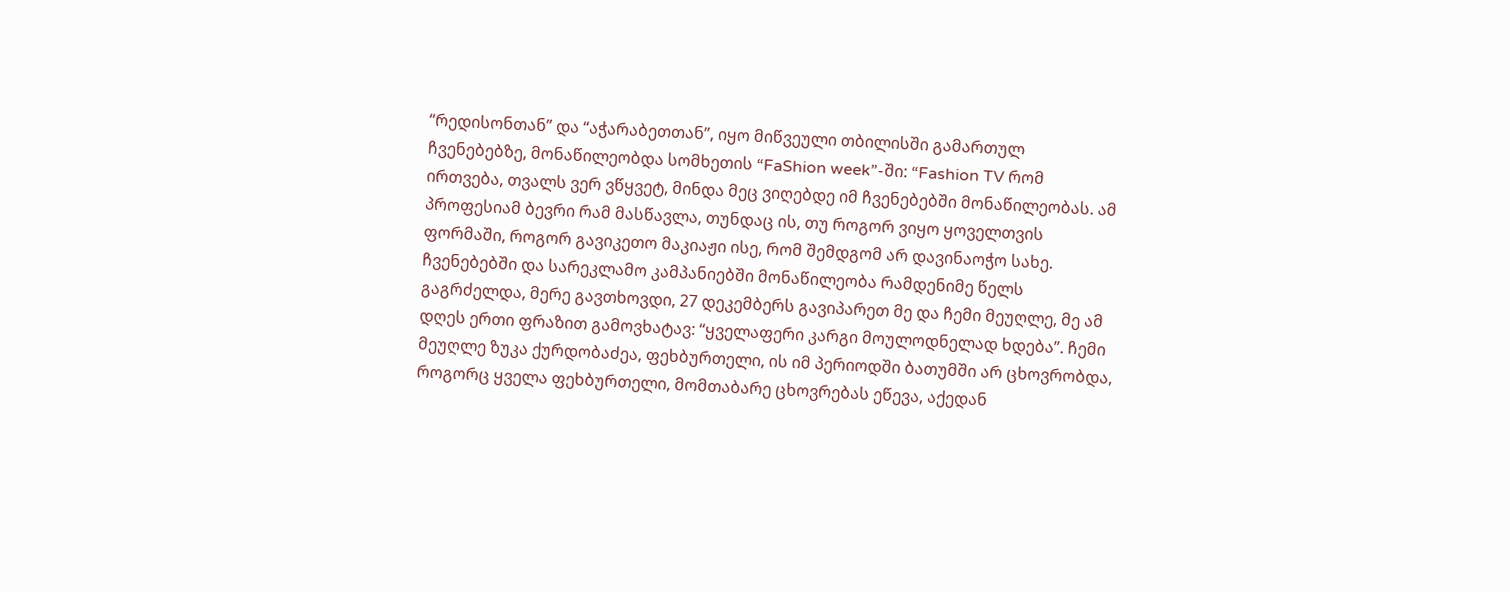“რედისონთან” და “აჭარაბეთთან”, იყო მიწვეული თბილისში გამართულ ჩვენებებზე, მონაწილეობდა სომხეთის “FaShion week”-ში: “Fashion TV რომ ირთვება, თვალს ვერ ვწყვეტ, მინდა მეც ვიღებდე იმ ჩვენებებში მონაწილეობას. ამ პროფესიამ ბევრი რამ მასწავლა, თუნდაც ის, თუ როგორ ვიყო ყოველთვის ფორმაში, როგორ გავიკეთო მაკიაჟი ისე, რომ შემდგომ არ დავინაოჭო სახე. ჩვენებებში და სარეკლამო კამპანიებში მონაწილეობა რამდენიმე წელს გაგრძელდა, მერე გავთხოვდი, 27 დეკემბერს გავიპარეთ მე და ჩემი მეუღლე, მე ამ დღეს ერთი ფრაზით გამოვხატავ: “ყველაფერი კარგი მოულოდნელად ხდება”. ჩემი მეუღლე ზუკა ქურდობაძეა, ფეხბურთელი, ის იმ პერიოდში ბათუმში არ ცხოვრობდა, როგორც ყველა ფეხბურთელი, მომთაბარე ცხოვრებას ეწევა, აქედან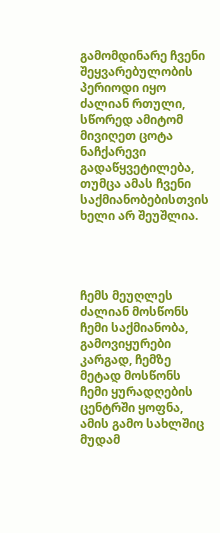გამომდინარე ჩვენი შეყვარებულობის პერიოდი იყო ძალიან რთული, სწორედ ამიტომ მივიღეთ ცოტა ნაჩქარევი გადაწყვეტილება, თუმცა ამას ჩვენი საქმიანობებისთვის ხელი არ შეუშლია.




ჩემს მეუღლეს ძალიან მოსწონს ჩემი საქმიანობა, გამოვიყურები კარგად, ჩემზე მეტად მოსწონს ჩემი ყურადღების ცენტრში ყოფნა, ამის გამო სახლშიც მუდამ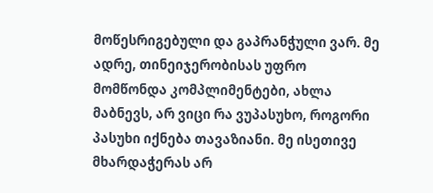მოწესრიგებული და გაპრანჭული ვარ. მე ადრე, თინეიჯერობისას უფრო მომწონდა კომპლიმენტები, ახლა მაბნევს, არ ვიცი რა ვუპასუხო, როგორი პასუხი იქნება თავაზიანი. მე ისეთივე მხარდაჭერას არ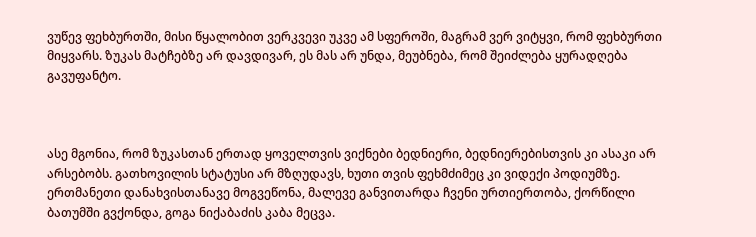ვუწევ ფეხბურთში, მისი წყალობით ვერკვევი უკვე ამ სფეროში, მაგრამ ვერ ვიტყვი, რომ ფეხბურთი მიყვარს. ზუკას მატჩებზე არ დავდივარ, ეს მას არ უნდა, მეუბნება, რომ შეიძლება ყურადღება გავუფანტო.



ასე მგონია, რომ ზუკასთან ერთად ყოველთვის ვიქნები ბედნიერი, ბედნიერებისთვის კი ასაკი არ არსებობს. გათხოვილის სტატუსი არ მზღუდავს, ხუთი თვის ფეხმძიმეც კი ვიდექი პოდიუმზე. ერთმანეთი დანახვისთანავე მოგვეწონა, მალევე განვითარდა ჩვენი ურთიერთობა, ქორწილი ბათუმში გვქონდა, გოგა ნიქაბაძის კაბა მეცვა.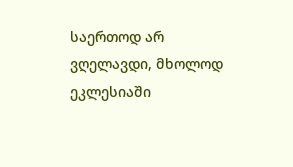საერთოდ არ ვღელავდი, მხოლოდ ეკლესიაში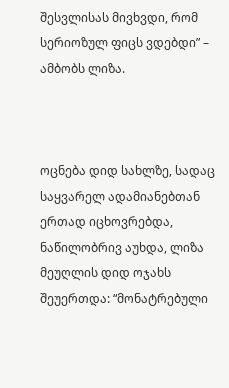შესვლისას მივხვდი, რომ სერიოზულ ფიცს ვდებდი” – ამბობს ლიზა.



ოცნება დიდ სახლზე, სადაც საყვარელ ადამიანებთან ერთად იცხოვრებდა, ნაწილობრივ აუხდა, ლიზა მეუღლის დიდ ოჯახს შეუერთდა: “მონატრებული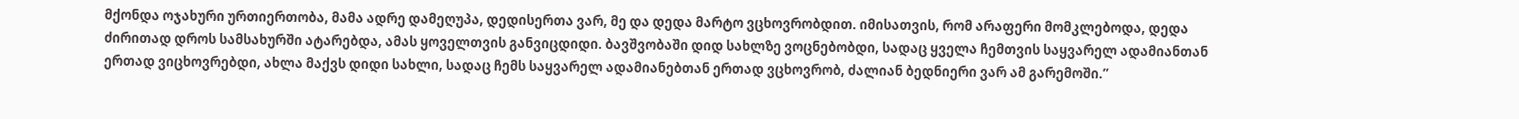მქონდა ოჯახური ურთიერთობა, მამა ადრე დამეღუპა, დედისერთა ვარ, მე და დედა მარტო ვცხოვრობდით. იმისათვის, რომ არაფერი მომკლებოდა, დედა ძირითად დროს სამსახურში ატარებდა, ამას ყოველთვის განვიცდიდი. ბავშვობაში დიდ სახლზე ვოცნებობდი, სადაც ყველა ჩემთვის საყვარელ ადამიანთან ერთად ვიცხოვრებდი, ახლა მაქვს დიდი სახლი, სადაც ჩემს საყვარელ ადამიანებთან ერთად ვცხოვრობ, ძალიან ბედნიერი ვარ ამ გარემოში.”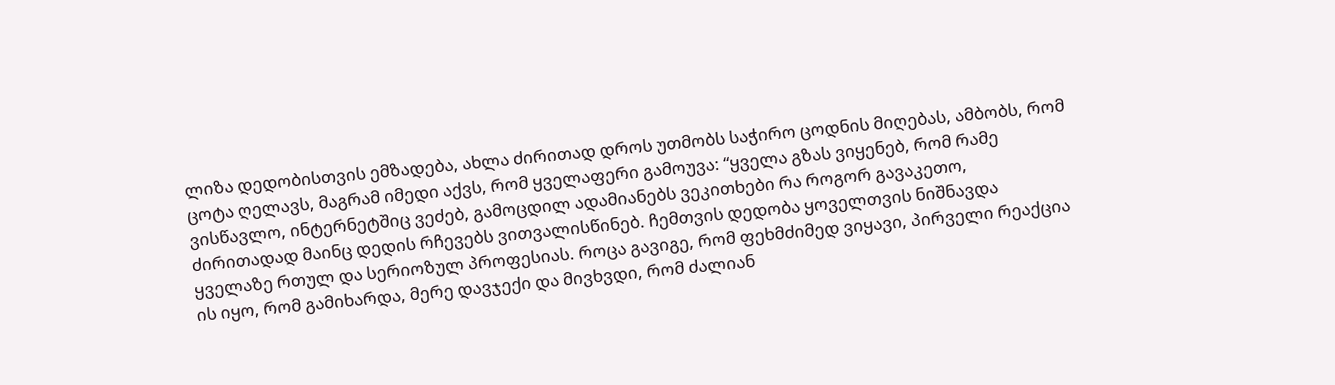ლიზა დედობისთვის ემზადება, ახლა ძირითად დროს უთმობს საჭირო ცოდნის მიღებას, ამბობს, რომ ცოტა ღელავს, მაგრამ იმედი აქვს, რომ ყველაფერი გამოუვა: “ყველა გზას ვიყენებ, რომ რამე ვისწავლო, ინტერნეტშიც ვეძებ, გამოცდილ ადამიანებს ვეკითხები რა როგორ გავაკეთო, ძირითადად მაინც დედის რჩევებს ვითვალისწინებ. ჩემთვის დედობა ყოველთვის ნიშნავდა ყველაზე რთულ და სერიოზულ პროფესიას. როცა გავიგე, რომ ფეხმძიმედ ვიყავი, პირველი რეაქცია ის იყო, რომ გამიხარდა, მერე დავჯექი და მივხვდი, რომ ძალიან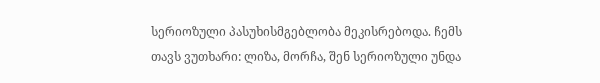სერიოზული პასუხისმგებლობა მეკისრებოდა. ჩემს თავს ვუთხარი: ლიზა, მორჩა, შენ სერიოზული უნდა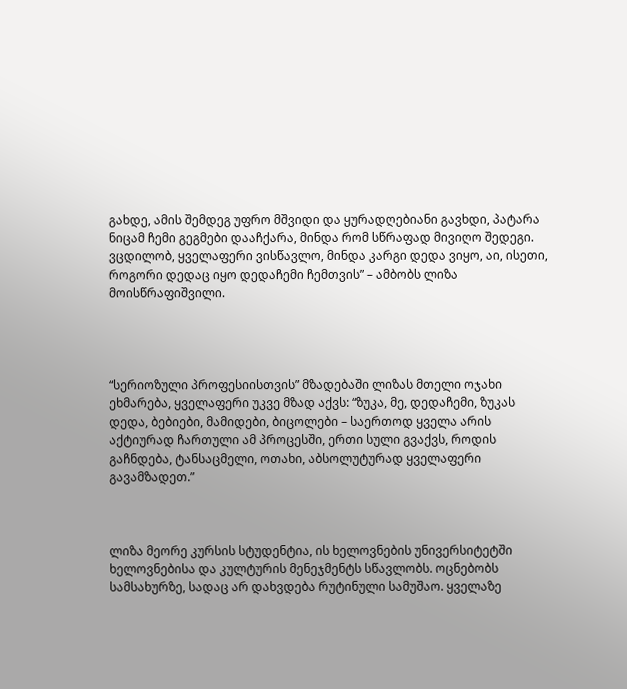გახდე, ამის შემდეგ უფრო მშვიდი და ყურადღებიანი გავხდი, პატარა ნიცამ ჩემი გეგმები დააჩქარა, მინდა რომ სწრაფად მივიღო შედეგი. ვცდილობ, ყველაფერი ვისწავლო, მინდა კარგი დედა ვიყო, აი, ისეთი, როგორი დედაც იყო დედაჩემი ჩემთვის” – ამბობს ლიზა მოისწრაფიშვილი.




“სერიოზული პროფესიისთვის” მზადებაში ლიზას მთელი ოჯახი ეხმარება, ყველაფერი უკვე მზად აქვს: “ზუკა, მე, დედაჩემი, ზუკას დედა, ბებიები, მამიდები, ბიცოლები – საერთოდ ყველა არის აქტიურად ჩართული ამ პროცესში, ერთი სული გვაქვს, როდის გაჩნდება, ტანსაცმელი, ოთახი, აბსოლუტურად ყველაფერი გავამზადეთ.”



ლიზა მეორე კურსის სტუდენტია, ის ხელოვნების უნივერსიტეტში ხელოვნებისა და კულტურის მენეჯმენტს სწავლობს. ოცნებობს სამსახურზე, სადაც არ დახვდება რუტინული სამუშაო. ყველაზე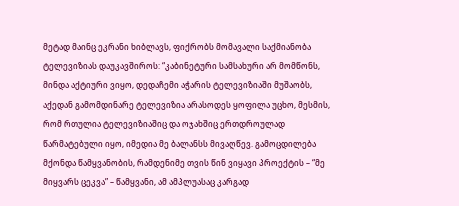მეტად მაინც ეკრანი ხიბლავს, ფიქრობს მომავალი საქმიანობა ტელევიზიას დაუკავშიროს: “კაბინეტური სამსახური არ მომწონს, მინდა აქტიური ვიყო, დედაჩემი აჭარის ტელევიზიაში მუშაობს, აქედან გამომდინარე ტელევიზია არასოდეს ყოფილა უცხო, მესმის, რომ რთულია ტელევიზიაშიც და ოჯახშიც ერთდროულად წარმატებული იყო, იმედია მე ბალანსს მივაღწევ. გამოცდილება მქონდა წამყვანობის, რამდენიმე თვის წინ ვიყავი პროექტის – “მე მიყვარს ცეკვა” – წამყვანი, ამ ამპლუასაც კარგად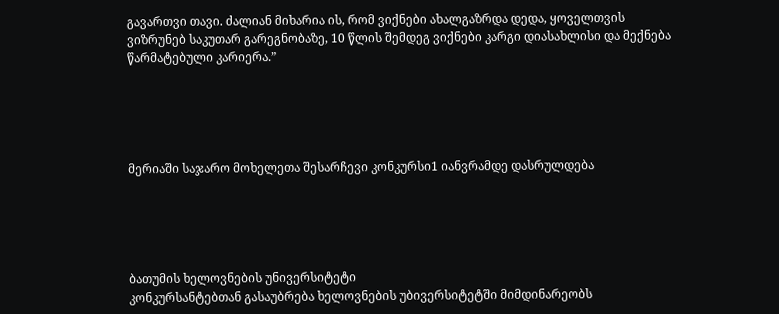გავართვი თავი. ძალიან მიხარია ის, რომ ვიქნები ახალგაზრდა დედა, ყოველთვის ვიზრუნებ საკუთარ გარეგნობაზე, 10 წლის შემდეგ ვიქნები კარგი დიასახლისი და მექნება წარმატებული კარიერა.”





მერიაში საჯარო მოხელეთა შესარჩევი კონკურსი1 იანვრამდე დასრულდება





ბათუმის ხელოვნების უნივერსიტეტი
კონკურსანტებთან გასაუბრება ხელოვნების უბივერსიტეტში მიმდინარეობს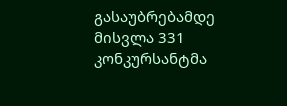გასაუბრებამდე მისვლა 331 კონკურსანტმა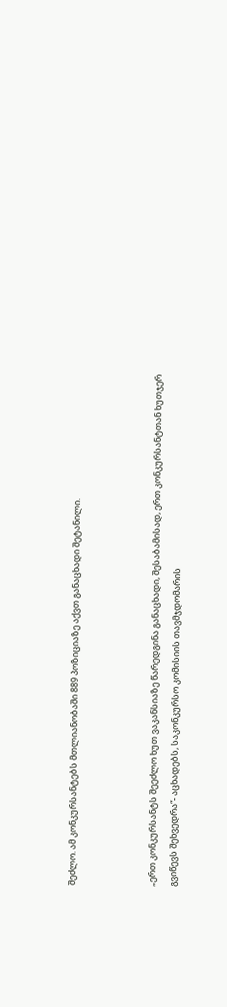შეძლო. ამ კონკურსანტებს მთლიანობაში 889 პოზიციაზე აქვთ განაცხადი შეტანილი.



„ერთ კონკურსანტს შეეძლო ხუთ ვაკანსიაზე წარედგინა განაცხადი, შესაბამისად, ერთ კონკურსანტთან ხუთჯერ გვიწევს შეხვედრა“- აცხადებს, საკონკურსო კომისიის თავმჯდომარის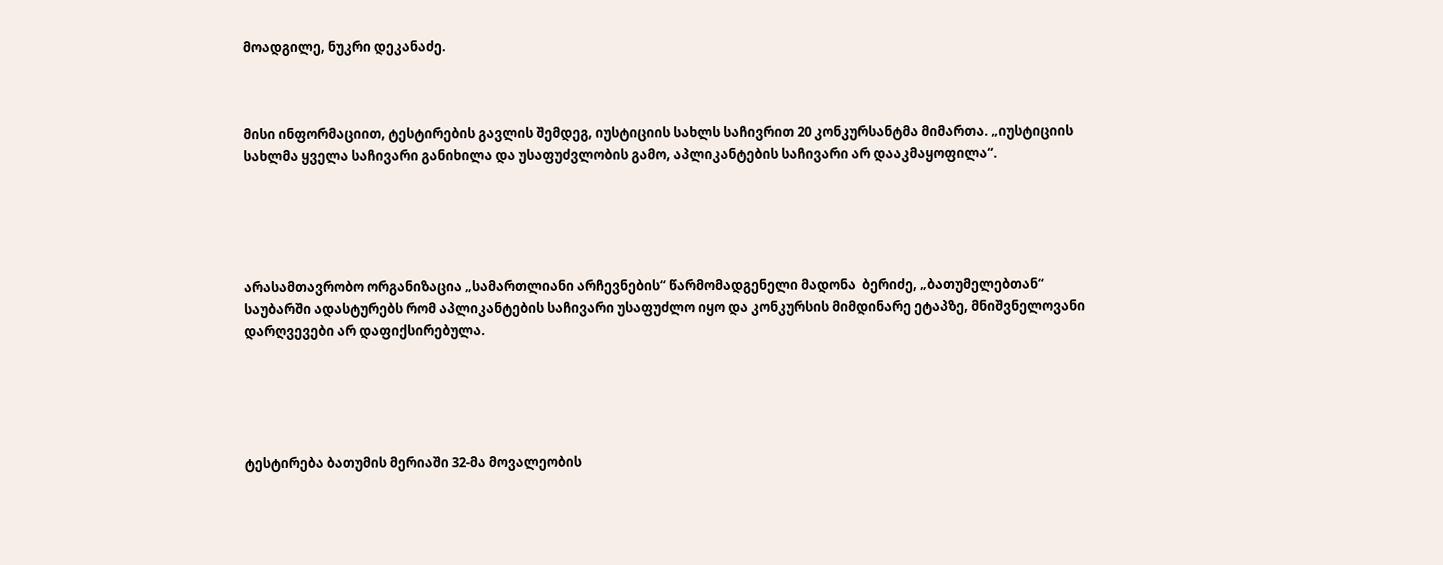მოადგილე, ნუკრი დეკანაძე.



მისი ინფორმაციით, ტესტირების გავლის შემდეგ, იუსტიციის სახლს საჩივრით 20 კონკურსანტმა მიმართა. „იუსტიციის სახლმა ყველა საჩივარი განიხილა და უსაფუძვლობის გამო, აპლიკანტების საჩივარი არ დააკმაყოფილა“.





არასამთავრობო ორგანიზაცია „სამართლიანი არჩევნების“ წარმომადგენელი მადონა  ბერიძე, „ბათუმელებთან“ საუბარში ადასტურებს რომ აპლიკანტების საჩივარი უსაფუძლო იყო და კონკურსის მიმდინარე ეტაპზე, მნიშვნელოვანი დარღვევები არ დაფიქსირებულა.





ტესტირება ბათუმის მერიაში 32-მა მოვალეობის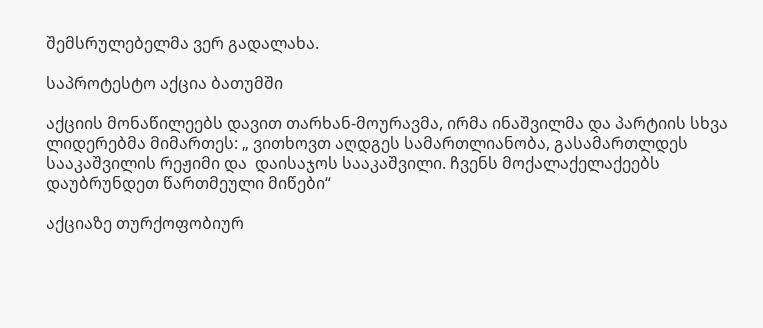შემსრულებელმა ვერ გადალახა.

საპროტესტო აქცია ბათუმში

აქციის მონაწილეებს დავით თარხან-მოურავმა, ირმა ინაშვილმა და პარტიის სხვა ლიდერებმა მიმართეს: „ ვითხოვთ აღდგეს სამართლიანობა, გასამართლდეს სააკაშვილის რეჟიმი და  დაისაჯოს სააკაშვილი. ჩვენს მოქალაქელაქეებს დაუბრუნდეთ წართმეული მიწები“

აქციაზე თურქოფობიურ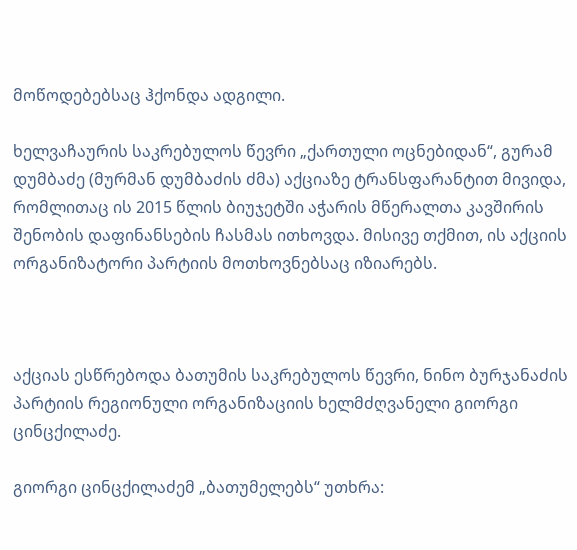მოწოდებებსაც ჰქონდა ადგილი.

ხელვაჩაურის საკრებულოს წევრი „ქართული ოცნებიდან“, გურამ დუმბაძე (მურმან დუმბაძის ძმა) აქციაზე ტრანსფარანტით მივიდა, რომლითაც ის 2015 წლის ბიუჯეტში აჭარის მწერალთა კავშირის შენობის დაფინანსების ჩასმას ითხოვდა. მისივე თქმით, ის აქციის ორგანიზატორი პარტიის მოთხოვნებსაც იზიარებს.



აქციას ესწრებოდა ბათუმის საკრებულოს წევრი, ნინო ბურჯანაძის პარტიის რეგიონული ორგანიზაციის ხელმძღვანელი გიორგი ცინცქილაძე.

გიორგი ცინცქილაძემ „ბათუმელებს“ უთხრა: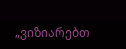„ვიზიარებთ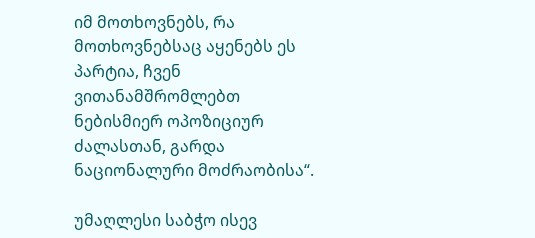იმ მოთხოვნებს, რა მოთხოვნებსაც აყენებს ეს პარტია, ჩვენ ვითანამშრომლებთ ნებისმიერ ოპოზიციურ ძალასთან, გარდა ნაციონალური მოძრაობისა“.

უმაღლესი საბჭო ისევ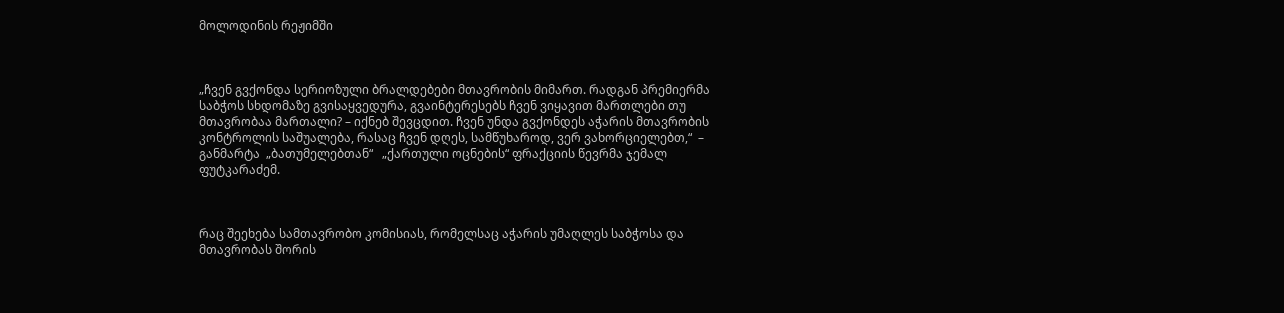მოლოდინის რეჟიმში



„ჩვენ გვქონდა სერიოზული ბრალდებები მთავრობის მიმართ. რადგან პრემიერმა საბჭოს სხდომაზე გვისაყვედურა, გვაინტერესებს ჩვენ ვიყავით მართლები თუ მთავრობაა მართალი? – იქნებ შევცდით. ჩვენ უნდა გვქონდეს აჭარის მთავრობის კონტროლის საშუალება, რასაც ჩვენ დღეს, სამწუხაროდ, ვერ ვახორციელებთ,“  – განმარტა  „ბათუმელებთან“   „ქართული ოცნების“ ფრაქციის წევრმა ჯემალ ფუტკარაძემ.



რაც შეეხება სამთავრობო კომისიას, რომელსაც აჭარის უმაღლეს საბჭოსა და მთავრობას შორის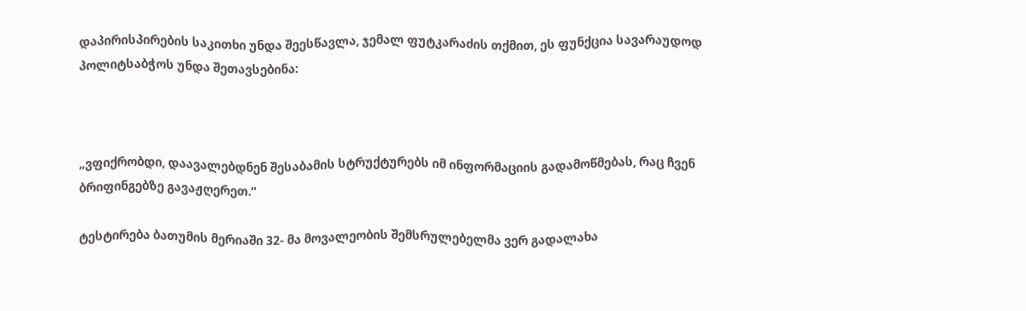დაპირისპირების საკითხი უნდა შეესწავლა, ჯემალ ფუტკარაძის თქმით, ეს ფუნქცია სავარაუდოდ პოლიტსაბჭოს უნდა შეთავსებინა:



„ვფიქრობდი, დაავალებდნენ შესაბამის სტრუქტურებს იმ ინფორმაციის გადამოწმებას, რაც ჩვენ ბრიფინგებზე გავაჟღერეთ.“

ტესტირება ბათუმის მერიაში 32- მა მოვალეობის შემსრულებელმა ვერ გადალახა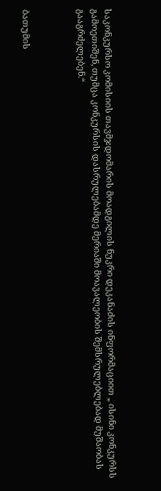საკონკურსო კომისიის თავმჯდომარის მოადგილის ნუკრი დეკანაძის ინფორმაციით „ ისინი კონკურსს გამოეთიშენ, თუმცა კონკურსის დასრულებამდე მერიაში მოავალეობის შემსრულებლებად მუშაობას გააგრძელებენ.“



ბათუმის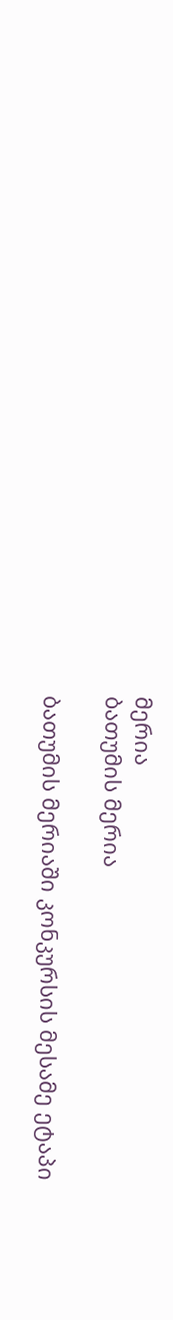მერია
ბათუმის მერია

ბათუმის მერიაში კონკურსის მესამე ეტაპი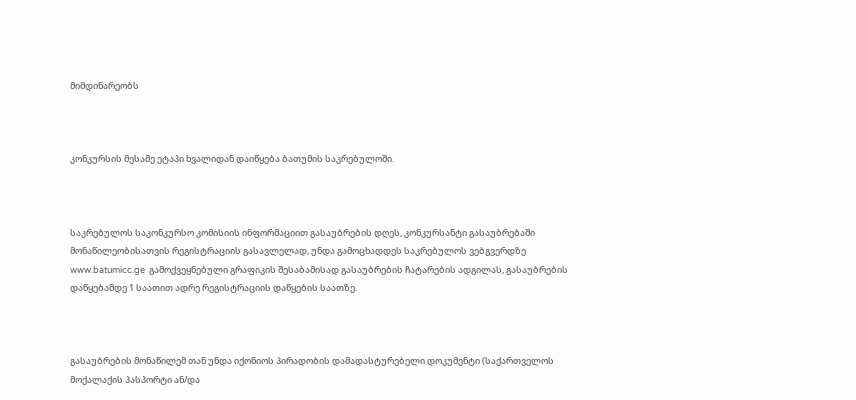მიმდინარეობს



კონკურსის მესამე ეტაპი ხვალიდან დაიწყება ბათუმის საკრებულოში.



საკრებულოს საკონკურსო კომისიის ინფორმაციით გასაუბრების დღეს, კონკურსანტი გასაუბრებაში მონაწილეობისათვის რეგისტრაციის გასავლელად, უნდა გამოცხადდეს საკრებულოს ვებგვერდზე www.batumicc.ge  გამოქვეყნებული გრაფიკის შესაბამისად გასაუბრების ჩატარების ადგილას, გასაუბრების დაწყებამდე 1 საათით ადრე რეგისტრაციის დაწყების საათზე.



გასაუბრების მონაწილემ თან უნდა იქონიოს პირადობის დამადასტურებელი დოკუმენტი (საქართველოს მოქალაქის პასპორტი ან/და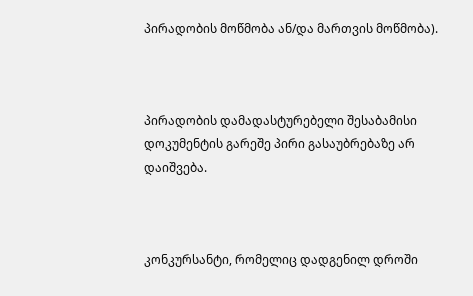პირადობის მოწმობა ან/და მართვის მოწმობა).



პირადობის დამადასტურებელი შესაბამისი დოკუმენტის გარეშე პირი გასაუბრებაზე არ დაიშვება.



კონკურსანტი, რომელიც დადგენილ დროში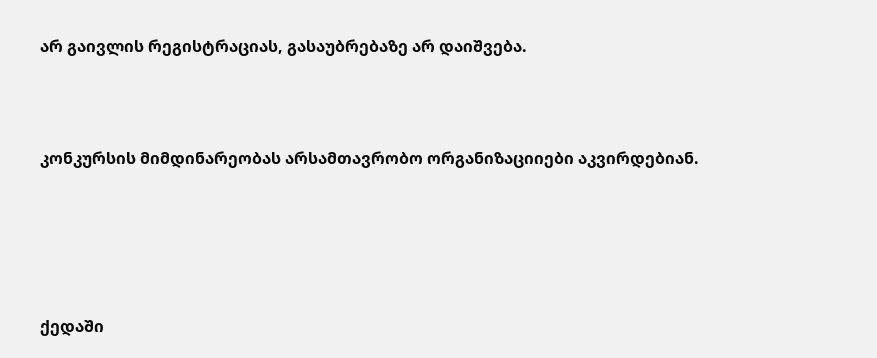არ გაივლის რეგისტრაციას, გასაუბრებაზე არ დაიშვება.



კონკურსის მიმდინარეობას არსამთავრობო ორგანიზაციიები აკვირდებიან.





ქედაში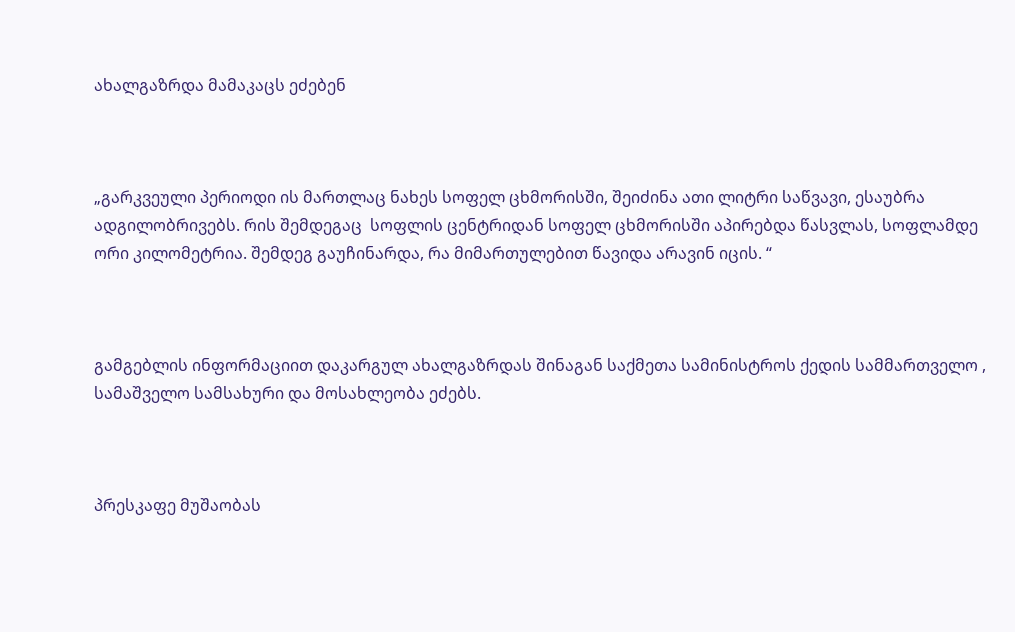ახალგაზრდა მამაკაცს ეძებენ



„გარკვეული პერიოდი ის მართლაც ნახეს სოფელ ცხმორისში, შეიძინა ათი ლიტრი საწვავი, ესაუბრა  ადგილობრივებს. რის შემდეგაც  სოფლის ცენტრიდან სოფელ ცხმორისში აპირებდა წასვლას, სოფლამდე  ორი კილომეტრია. შემდეგ გაუჩინარდა, რა მიმართულებით წავიდა არავინ იცის. “



გამგებლის ინფორმაციით დაკარგულ ახალგაზრდას შინაგან საქმეთა სამინისტროს ქედის სამმართველო , სამაშველო სამსახური და მოსახლეობა ეძებს.



პრესკაფე მუშაობას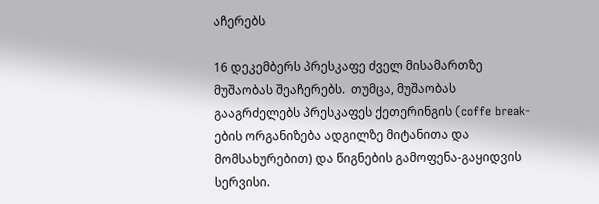აჩერებს

16 დეკემბერს პრესკაფე ძველ მისამართზე მუშაობას შეაჩერებს.  თუმცა, მუშაობას გააგრძელებს პრესკაფეს ქეთერინგის (coffe break-ების ორგანიზება ადგილზე მიტანითა და მომსახურებით) და წიგნების გამოფენა-გაყიდვის სერვისი.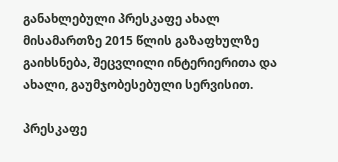განახლებული პრესკაფე ახალ მისამართზე 2015 წლის გაზაფხულზე გაიხსნება, შეცვლილი ინტერიერითა და ახალი, გაუმჯობესებული სერვისით.

პრესკაფე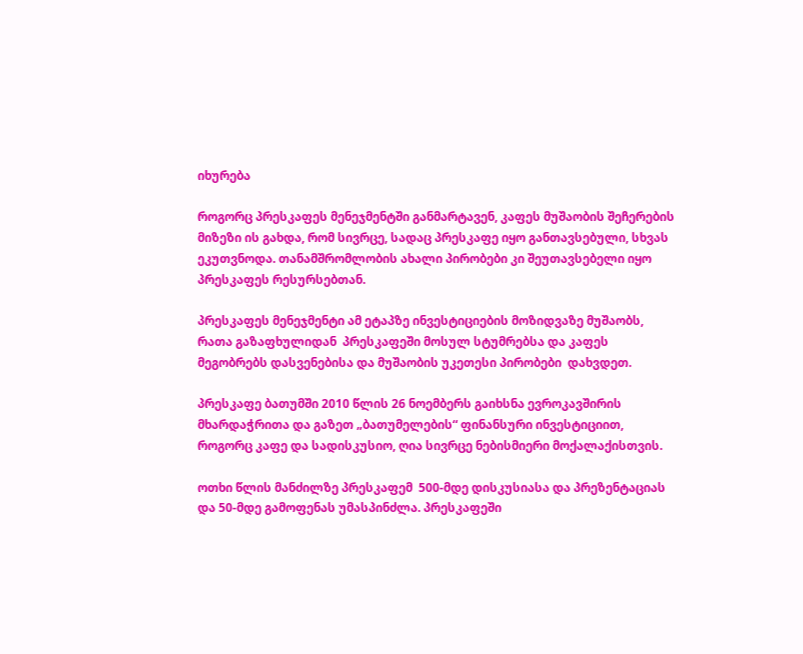იხურება

როგორც პრესკაფეს მენეჯმენტში განმარტავენ, კაფეს მუშაობის შეჩერების მიზეზი ის გახდა, რომ სივრცე, სადაც პრესკაფე იყო განთავსებული, სხვას ეკუთვნოდა. თანამშრომლობის ახალი პირობები კი შეუთავსებელი იყო პრესკაფეს რესურსებთან.

პრესკაფეს მენეჯმენტი ამ ეტაპზე ინვესტიციების მოზიდვაზე მუშაობს,  რათა გაზაფხულიდან  პრესკაფეში მოსულ სტუმრებსა და კაფეს მეგობრებს დასვენებისა და მუშაობის უკეთესი პირობები  დახვდეთ.

პრესკაფე ბათუმში 2010 წლის 26 ნოემბერს გაიხსნა ევროკავშირის მხარდაჭრითა და გაზეთ „ბათუმელების“ ფინანსური ინვესტიციით, როგორც კაფე და სადისკუსიო, ღია სივრცე ნებისმიერი მოქალაქისთვის.

ოთხი წლის მანძილზე პრესკაფემ  500-მდე დისკუსიასა და პრეზენტაციას და 50-მდე გამოფენას უმასპინძლა. პრესკაფეში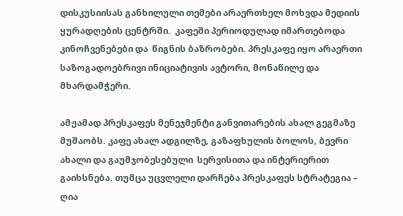დისკუსიისას განხილული თემები არაერთხელ მოხვდა მედიის ყურადღების ცენტრში.  კაფეში პერიოდულად იმართებოდა კინოჩვენებები და  წიგნის ბაზრობები. პრესკაფე იყო არაერთი საზოგადოებრივი ინიციატივის ავტორი, მონაწილე და მხარდამჭერი.

ამჟამად პრესკაფეს მენეჯმენტი განვითარების ახალ გეგმაზე მუშაობს. კაფე ახალ ადგილზე, გაზაფხულის ბოლოს, ბევრი ახალი და გაუმჯობესებული  სერვისითა და ინტერიერით გაიხსნება. თუმცა უცვლელი დარჩება პრესკაფეს სტრატეგია – ღია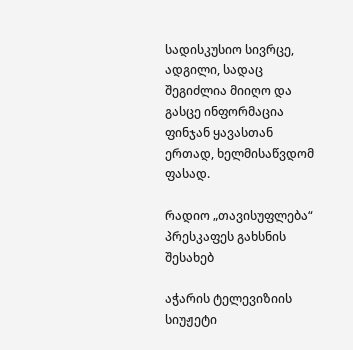სადისკუსიო სივრცე, ადგილი, სადაც შეგიძლია მიიღო და გასცე ინფორმაცია ფინჯან ყავასთან ერთად, ხელმისაწვდომ ფასად.

რადიო „თავისუფლება“ პრესკაფეს გახსნის შესახებ

აჭარის ტელევიზიის სიუჟეტი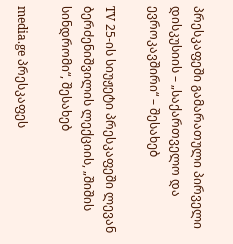პრესკაფეში გამარათული პირველი დისკუსიის – „საქართველო და ევროკავშირი“ – შესახებ

TV 25-ის სიუჟეტი პრესკაფეში ლევან ბერძენიშვილის ლექციის, „შიშის სინდრომი“, შესახებ

media.ge პრესკაფეს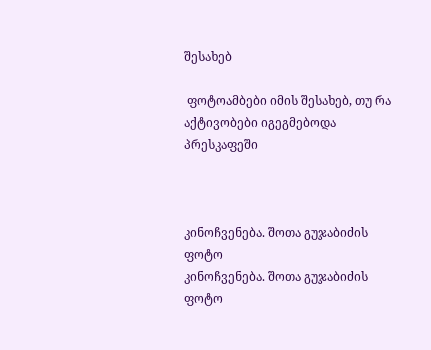შესახებ

 ფოტოამბები იმის შესახებ, თუ რა აქტივობები იგეგმებოდა პრესკაფეში



კინოჩვენება. შოთა გუჯაბიძის ფოტო
კინოჩვენება. შოთა გუჯაბიძის ფოტო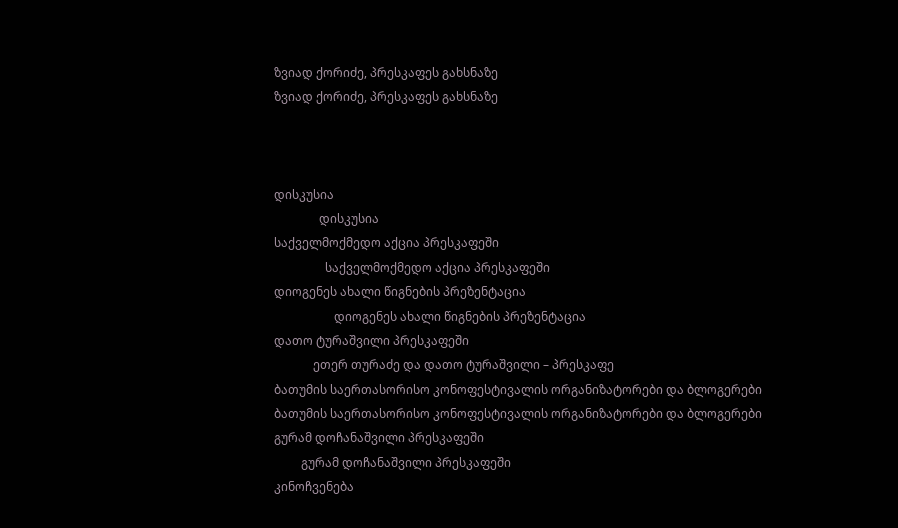ზვიად ქორიძე, პრესკაფეს გახსნაზე
ზვიად ქორიძე, პრესკაფეს გახსნაზე



დისკუსია
               დისკუსია
საქველმოქმედო აქცია პრესკაფეში
                 საქველმოქმედო აქცია პრესკაფეში
დიოგენეს ახალი წიგნების პრეზენტაცია
                    დიოგენეს ახალი წიგნების პრეზენტაცია
დათო ტურაშვილი პრესკაფეში
             ეთერ თურაძე და დათო ტურაშვილი – პრესკაფე
ბათუმის საერთასორისო კონოფესტივალის ორგანიზატორები და ბლოგერები
ბათუმის საერთასორისო კონოფესტივალის ორგანიზატორები და ბლოგერები
გურამ დოჩანაშვილი პრესკაფეში
         გურამ დოჩანაშვილი პრესკაფეში
კინოჩვენება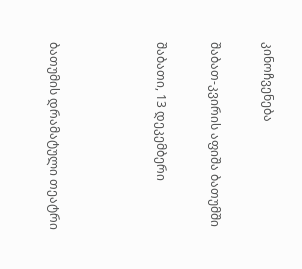კინოჩვენება

შაბათ-კვირის აფიშა ბათუმში

შაბათი, 13 დეკემბერი



ბათუმის დრამატული თეატრი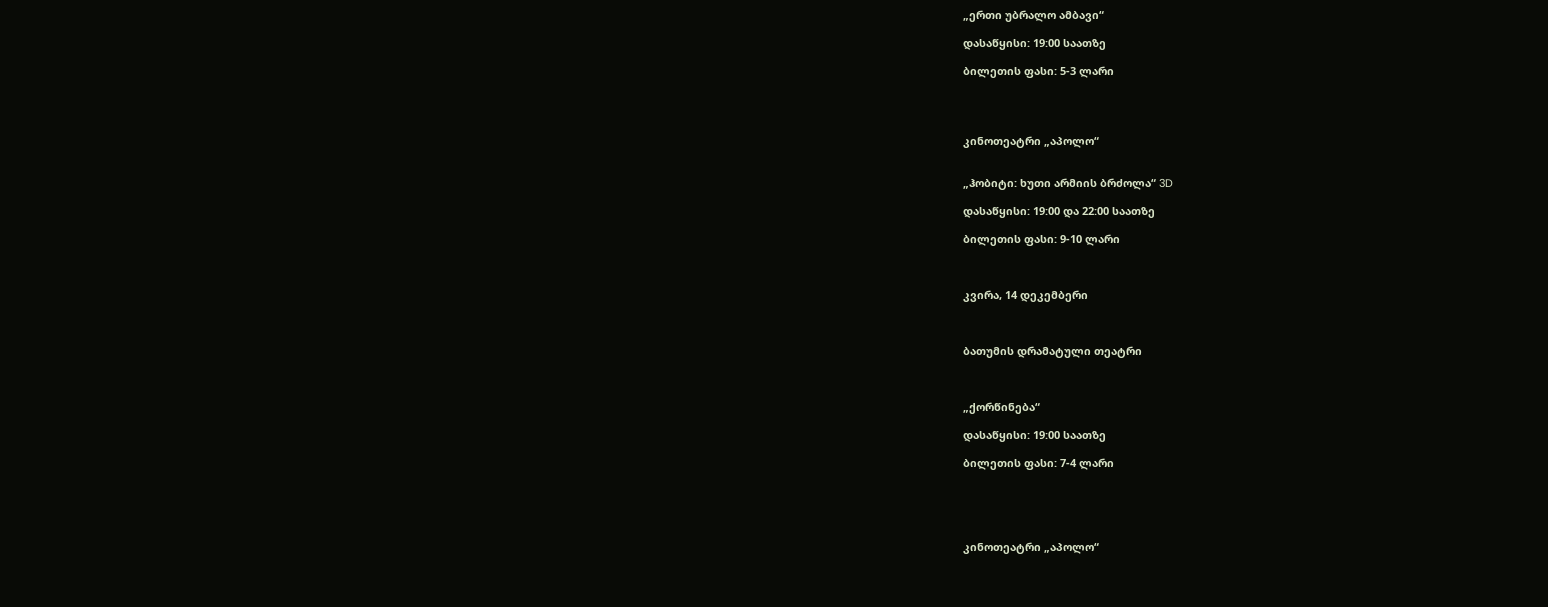„ერთი უბრალო ამბავი“

დასაწყისი: 19:00 საათზე

ბილეთის ფასი: 5-3 ლარი




კინოთეატრი „აპოლო“


„ჰობიტი: ხუთი არმიის ბრძოლა“ 3D

დასაწყისი: 19:00 და 22:00 საათზე

ბილეთის ფასი: 9-10 ლარი



კვირა, 14 დეკემბერი



ბათუმის დრამატული თეატრი



„ქორწინება“

დასაწყისი: 19:00 საათზე

ბილეთის ფასი: 7-4 ლარი





კინოთეატრი „აპოლო“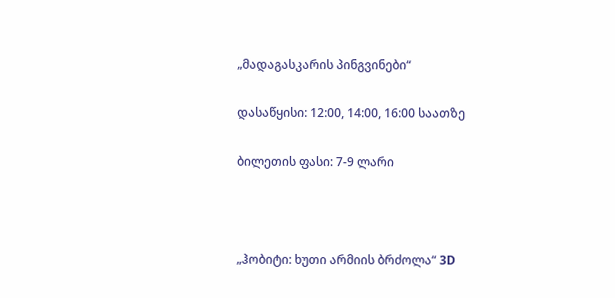„მადაგასკარის პინგვინები“

დასაწყისი: 12:00, 14:00, 16:00 საათზე

ბილეთის ფასი: 7-9 ლარი



„ჰობიტი: ხუთი არმიის ბრძოლა“ 3D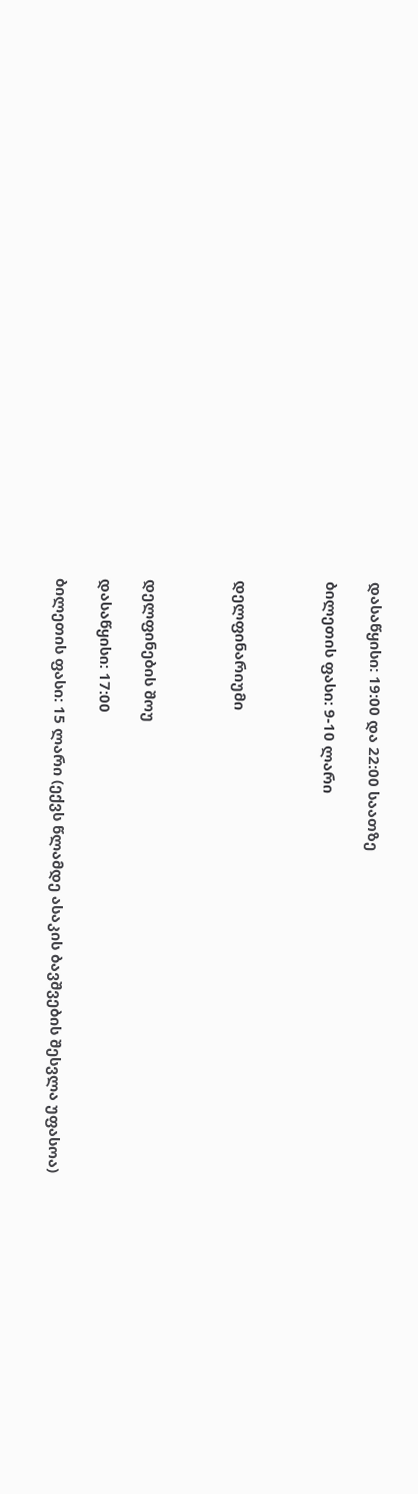დასაწყისი: 19:00 და 22:00 საათზე

ბილეთის ფასი: 9-10 ლარი



დელფინარიუმი



დელფინების შოუ

დასაწყისი: 17:00

ბილეთის ფასი: 15 ლარი (ექვს წლამდე ასაკის ბავშვების შესვლა უფასოა)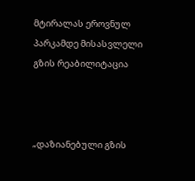მტირალას ეროვნულ პარკამდე მისასვლელი გზის რეაბილიტაცია



„დაზიანებული გზის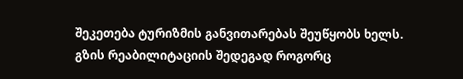შეკეთება ტურიზმის განვითარებას შეუწყობს ხელს. გზის რეაბილიტაციის შედეგად როგორც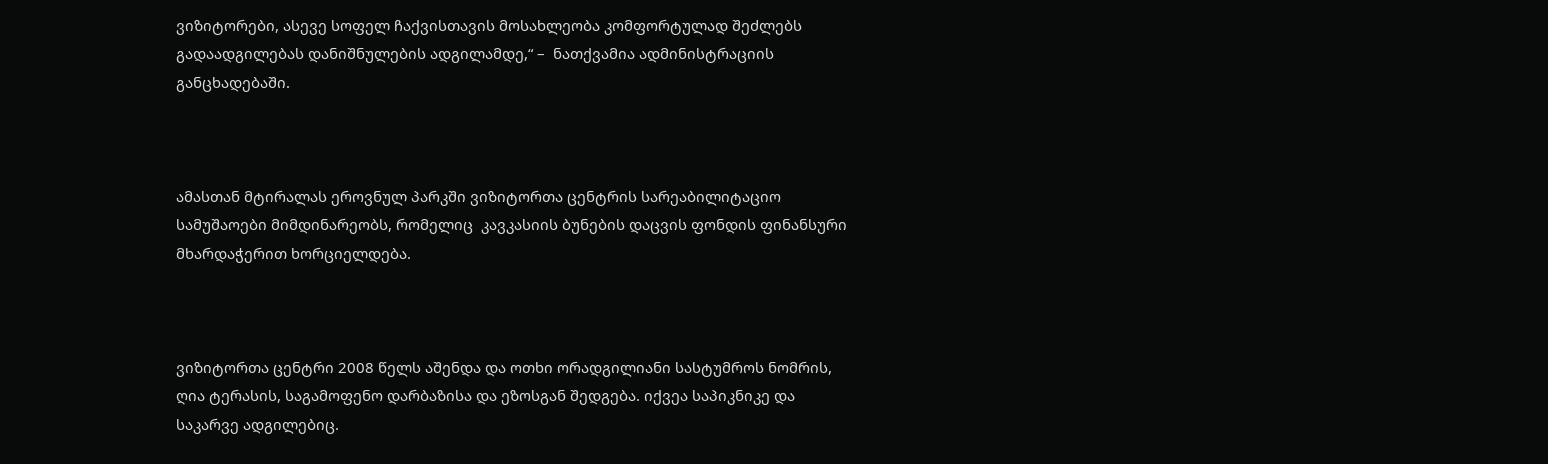ვიზიტორები, ასევე სოფელ ჩაქვისთავის მოსახლეობა კომფორტულად შეძლებს გადაადგილებას დანიშნულების ადგილამდე,“ –  ნათქვამია ადმინისტრაციის განცხადებაში.



ამასთან მტირალას ეროვნულ პარკში ვიზიტორთა ცენტრის სარეაბილიტაციო სამუშაოები მიმდინარეობს, რომელიც  კავკასიის ბუნების დაცვის ფონდის ფინანსური მხარდაჭერით ხორციელდება.



ვიზიტორთა ცენტრი 2008 წელს აშენდა და ოთხი ორადგილიანი სასტუმროს ნომრის, ღია ტერასის, საგამოფენო დარბაზისა და ეზოსგან შედგება. იქვეა საპიკნიკე და საკარვე ადგილებიც.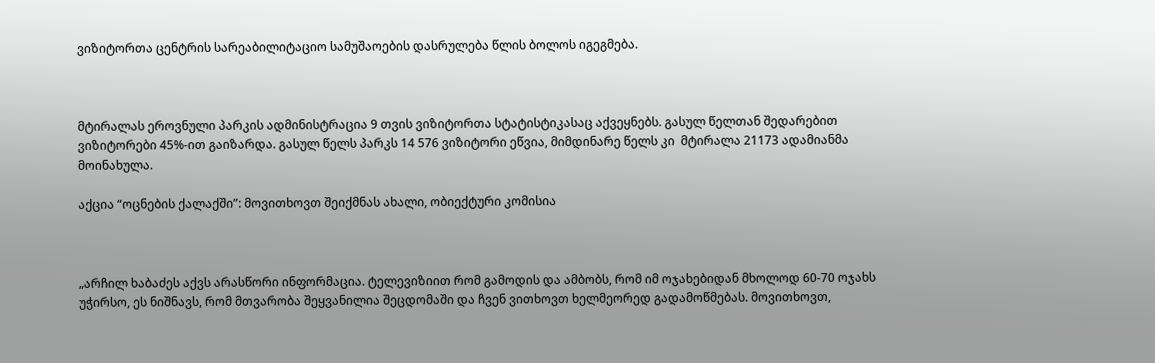ვიზიტორთა ცენტრის სარეაბილიტაციო სამუშაოების დასრულება წლის ბოლოს იგეგმება.



მტირალას ეროვნული პარკის ადმინისტრაცია 9 თვის ვიზიტორთა სტატისტიკასაც აქვეყნებს. გასულ წელთან შედარებით ვიზიტორები 45%-ით გაიზარდა. გასულ წელს პარკს 14 576 ვიზიტორი ეწვია, მიმდინარე წელს კი  მტირალა 21173 ადამიანმა მოინახულა.

აქცია “ოცნების ქალაქში”: მოვითხოვთ შეიქმნას ახალი, ობიექტური კომისია



„არჩილ ხაბაძეს აქვს არასწორი ინფორმაცია. ტელევიზიით რომ გამოდის და ამბობს, რომ იმ ოჯახებიდან მხოლოდ 60-70 ოჯახს უჭირსო, ეს ნიშნავს, რომ მთვარობა შეყვანილია შეცდომაში და ჩვენ ვითხოვთ ხელმეორედ გადამოწმებას. მოვითხოვთ,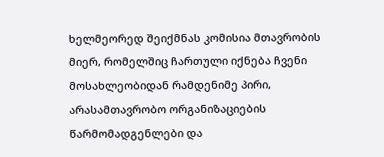ხელმეორედ შეიქმნას კომისია მთავრობის მიერ, რომელშიც ჩართული იქნება ჩვენი მოსახლეობიდან რამდენიმე პირი, არასამთავრობო ორგანიზაციების წარმომადგენლები და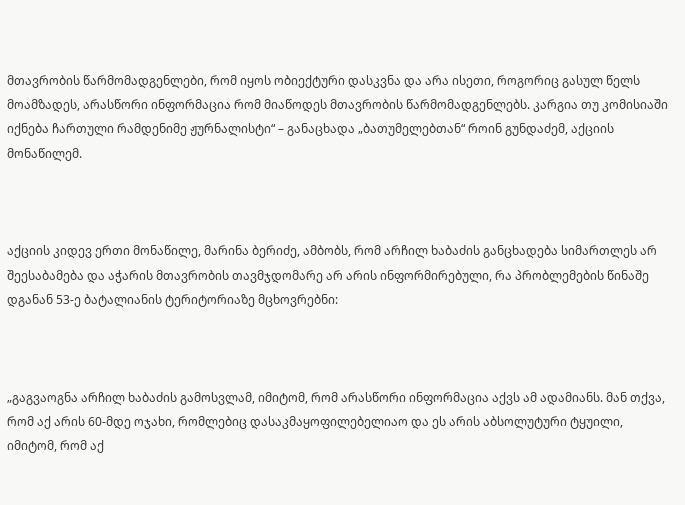მთავრობის წარმომადგენლები, რომ იყოს ობიექტური დასკვნა და არა ისეთი, როგორიც გასულ წელს მოამზადეს, არასწორი ინფორმაცია რომ მიაწოდეს მთავრობის წარმომადგენლებს. კარგია თუ კომისიაში იქნება ჩართული რამდენიმე ჟურნალისტი“ – განაცხადა „ბათუმელებთან“ როინ გუნდაძემ, აქციის მონაწილემ.



აქციის კიდევ ერთი მონაწილე, მარინა ბერიძე, ამბობს, რომ არჩილ ხაბაძის განცხადება სიმართლეს არ შეესაბამება და აჭარის მთავრობის თავმჯდომარე არ არის ინფორმირებული, რა პრობლემების წინაშე დგანან 53-ე ბატალიანის ტერიტორიაზე მცხოვრებნი:



„გაგვაოგნა არჩილ ხაბაძის გამოსვლამ, იმიტომ, რომ არასწორი ინფორმაცია აქვს ამ ადამიანს. მან თქვა, რომ აქ არის 60-მდე ოჯახი, რომლებიც დასაკმაყოფილებელიაო და ეს არის აბსოლუტური ტყუილი, იმიტომ, რომ აქ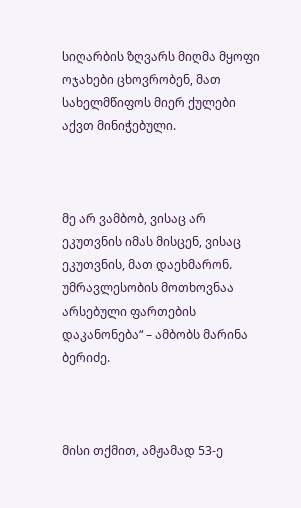სიღარბის ზღვარს მიღმა მყოფი ოჯახები ცხოვრობენ, მათ სახელმწიფოს მიერ ქულები აქვთ მინიჭებული.



მე არ ვამბობ, ვისაც არ ეკუთვნის იმას მისცენ, ვისაც ეკუთვნის, მათ დაეხმარონ. უმრავლესობის მოთხოვნაა არსებული ფართების დაკანონება“ – ამბობს მარინა ბერიძე.



მისი თქმით, ამჟამად 53-ე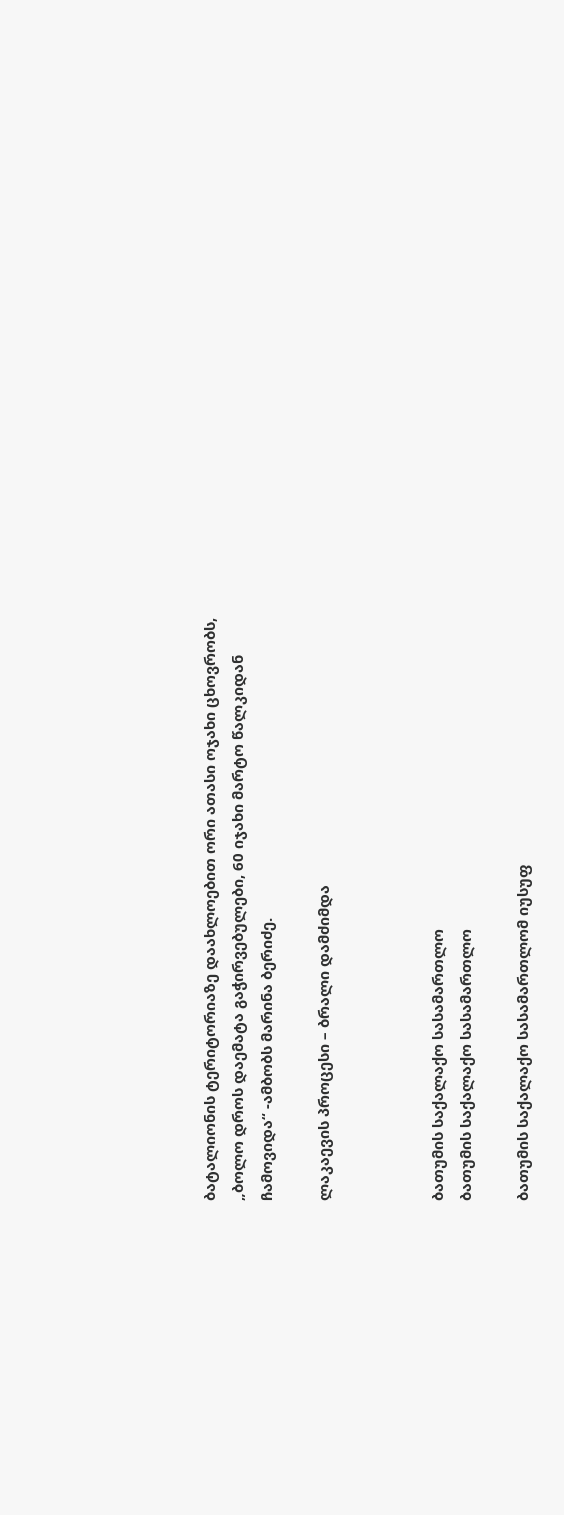ბატალიონის ტერიტორიაზე დაახლოებით ორი ათასი ოჯახი ცხოვრობს, „ბოლო დროს დაემატა გაჭირვებულები, 60 იჯახი მარტო წალკიდან ჩამოვიდა“ -ამბობს მარინა ბერიძე.

ლაკაევის პროცესი – ბრალი დამძიმდა



ბათუმის საქალაქო სასამართლო
ბათუმის საქალაქო სასამართლო

ბათუმის საქალაქო სასამართლომ იუსუფ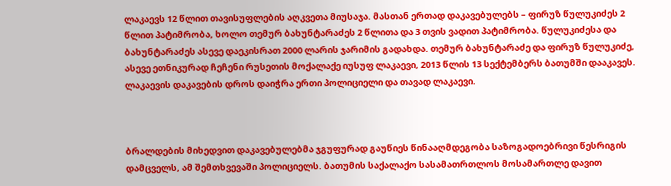ლაკაევს 12 წლით თავისუფლების აღკვეთა მიუსაჯა. მასთან ერთად დაკავებულებს – ფირუზ წულუკიძეს 2 წლით პატიმრობა, ხოლო თემურ ბახუნტარაძეს 2 წლითა და 3 თვის ვადით პატიმრობა. წულუკიძესა და ბახუნტარაძეს ასევე დაეკისრათ 2000 ლარის ჯარიმის გადახდა. თემურ ბახუნტარაძე და ფირუზ წულუკიძე, ასევე ეთნიკურად ჩეჩენი რუსეთის მოქალაქე იუსუფ ლაკაევი, 2013 წლის 13 სექტემბერს ბათუმში დააკავეს. ლაკაევის დაკავების დროს დაიჭრა ერთი პოლიციელი და თავად ლაკაევი.



ბრალდების მიხედვით დაკავებულებმა ჯგუფურად გაუწიეს წინააღმდეგობა საზოგადოებრივი წესრიგის დამცველს, ამ შემთხვევაში პოლიციელს. ბათუმის საქალაქო სასამათრთლოს მოსამართლე დავით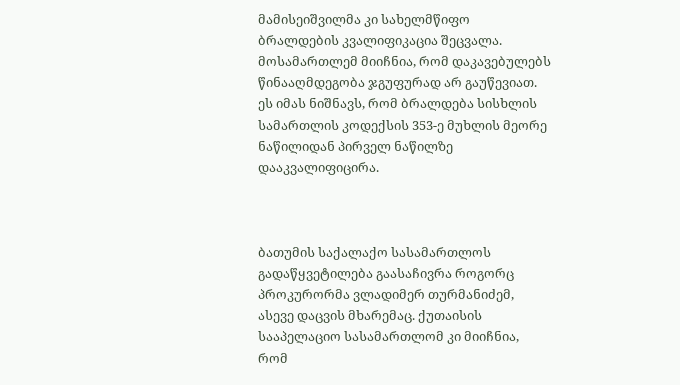მამისეიშვილმა კი სახელმწიფო ბრალდების კვალიფიკაცია შეცვალა. მოსამართლემ მიიჩნია, რომ დაკავებულებს წინააღმდეგობა ჯგუფურად არ გაუწევიათ. ეს იმას ნიშნავს, რომ ბრალდება სისხლის სამართლის კოდექსის 353-ე მუხლის მეორე ნაწილიდან პირველ ნაწილზე დააკვალიფიცირა.



ბათუმის საქალაქო სასამართლოს გადაწყვეტილება გაასაჩივრა როგორც პროკურორმა ვლადიმერ თურმანიძემ, ასევე დაცვის მხარემაც. ქუთაისის სააპელაციო სასამართლომ კი მიიჩნია, რომ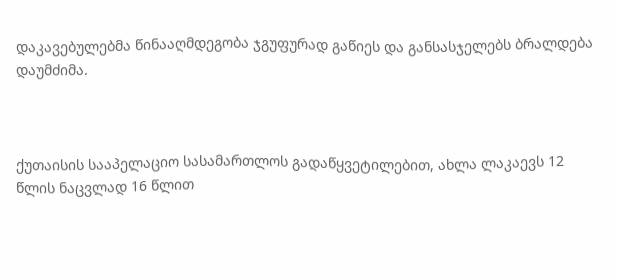დაკავებულებმა წინააღმდეგობა ჯგუფურად გაწიეს და განსასჯელებს ბრალდება დაუმძიმა.



ქუთაისის სააპელაციო სასამართლოს გადაწყვეტილებით, ახლა ლაკაევს 12 წლის ნაცვლად 16 წლით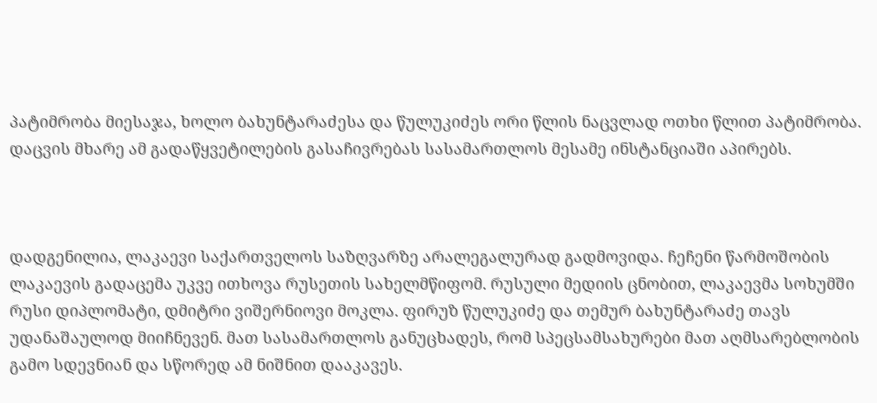პატიმრობა მიესაჯა, ხოლო ბახუნტარაძესა და წულუკიძეს ორი წლის ნაცვლად ოთხი წლით პატიმრობა. დაცვის მხარე ამ გადაწყვეტილების გასაჩივრებას სასამართლოს მესამე ინსტანციაში აპირებს.



დადგენილია, ლაკაევი საქართველოს საზღვარზე არალეგალურად გადმოვიდა. ჩეჩენი წარმოშობის ლაკაევის გადაცემა უკვე ითხოვა რუსეთის სახელმწიფომ. რუსული მედიის ცნობით, ლაკაევმა სოხუმში რუსი დიპლომატი, დმიტრი ვიშერნიოვი მოკლა. ფირუზ წულუკიძე და თემურ ბახუნტარაძე თავს უდანაშაულოდ მიიჩნევენ. მათ სასამართლოს განუცხადეს, რომ სპეცსამსახურები მათ აღმსარებლობის გამო სდევნიან და სწორედ ამ ნიშნით დააკავეს.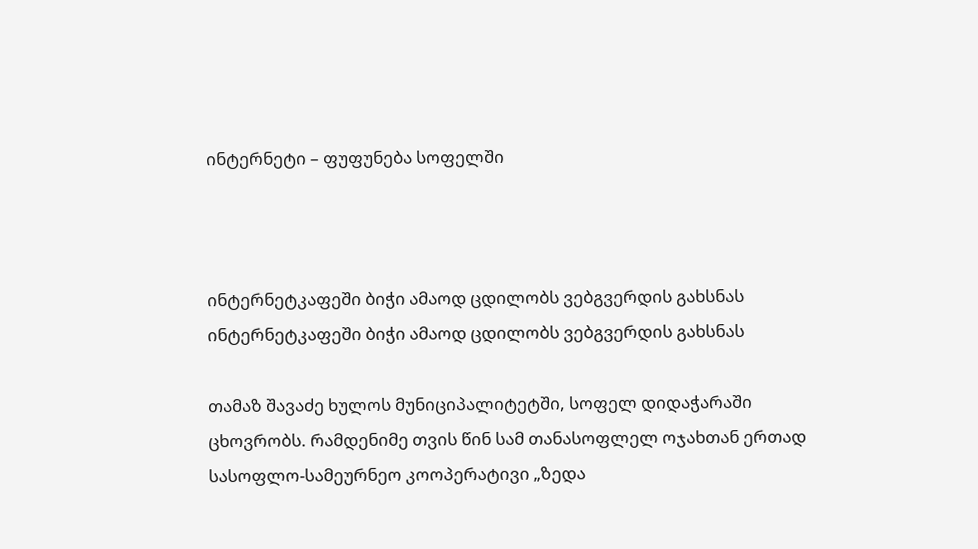ინტერნეტი – ფუფუნება სოფელში



ინტერნეტკაფეში ბიჭი ამაოდ ცდილობს ვებგვერდის გახსნას
ინტერნეტკაფეში ბიჭი ამაოდ ცდილობს ვებგვერდის გახსნას

თამაზ შავაძე ხულოს მუნიციპალიტეტში, სოფელ დიდაჭარაში ცხოვრობს. რამდენიმე თვის წინ სამ თანასოფლელ ოჯახთან ერთად სასოფლო-სამეურნეო კოოპერატივი „ზედა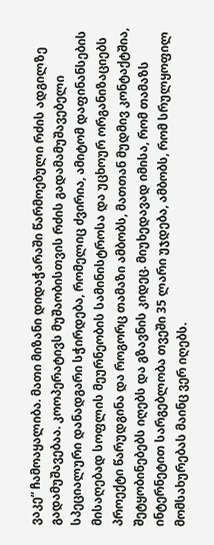ვაკე“ ჩამოაყალიბა. მათი მიზანი დიდაჭარაში წარმოებული რძის ადგილზე გადამუშავებაა. კოოპერატივს მუშაობისთვის რძის გადამამუშავებელი სპეციალური დანადგარი სჭირდება, რომელიც ძვირია, ამიტომ დაფინანსების მისაღებად სოფლის მეურნეობის სამინისტროსა და უცხოურ ორგანიზაციებს პროექტი წარუდგინა და როგორც თამაზი ამბობს, მათთან მუდმივ კონტაქტშია, შეტყობინებებს იღებს და გზავნის კიდეც. მიუხედავად იმისა, რომ თამაზს ინტერნეტით სარგებლობა თვეში 35 ლარი უჯდება, ამბობს, რომ სრულყოფილ მომსახურებას მაინც ვერ იღებს.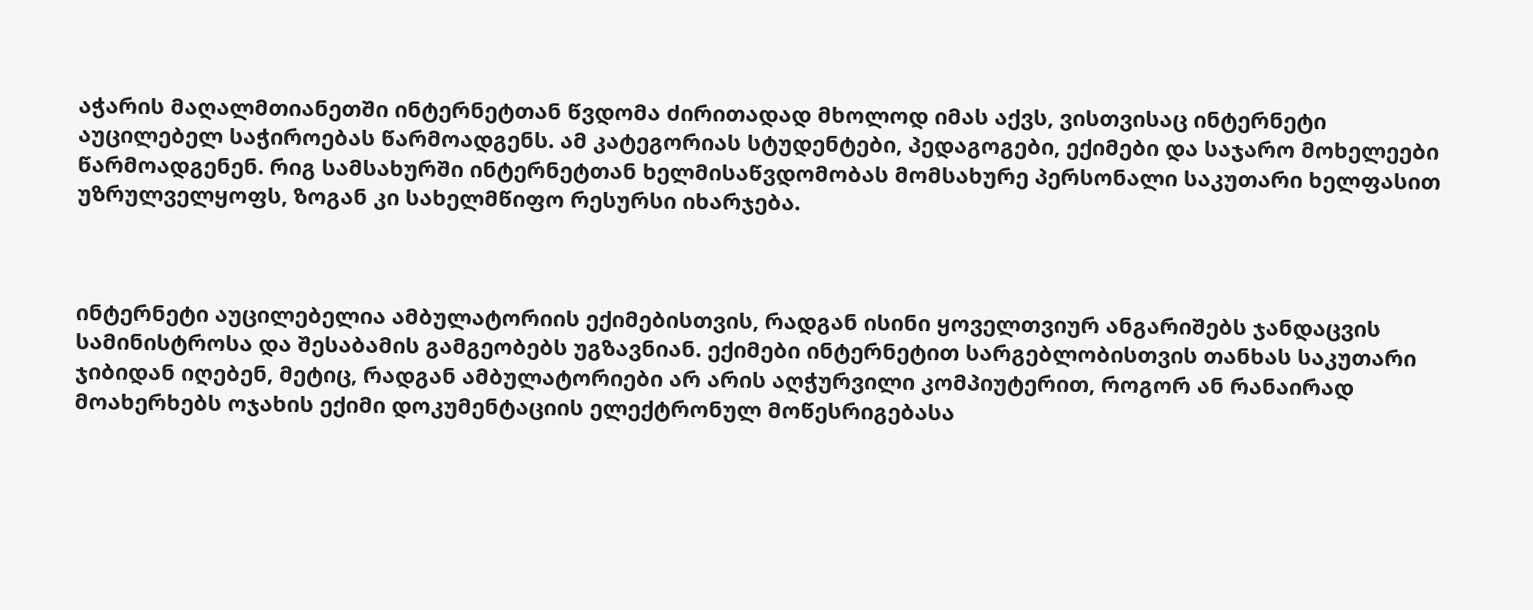აჭარის მაღალმთიანეთში ინტერნეტთან წვდომა ძირითადად მხოლოდ იმას აქვს, ვისთვისაც ინტერნეტი აუცილებელ საჭიროებას წარმოადგენს. ამ კატეგორიას სტუდენტები, პედაგოგები, ექიმები და საჯარო მოხელეები წარმოადგენენ. რიგ სამსახურში ინტერნეტთან ხელმისაწვდომობას მომსახურე პერსონალი საკუთარი ხელფასით  უზრულველყოფს, ზოგან კი სახელმწიფო რესურსი იხარჯება.



ინტერნეტი აუცილებელია ამბულატორიის ექიმებისთვის, რადგან ისინი ყოველთვიურ ანგარიშებს ჯანდაცვის სამინისტროსა და შესაბამის გამგეობებს უგზავნიან. ექიმები ინტერნეტით სარგებლობისთვის თანხას საკუთარი ჯიბიდან იღებენ, მეტიც, რადგან ამბულატორიები არ არის აღჭურვილი კომპიუტერით, როგორ ან რანაირად მოახერხებს ოჯახის ექიმი დოკუმენტაციის ელექტრონულ მოწესრიგებასა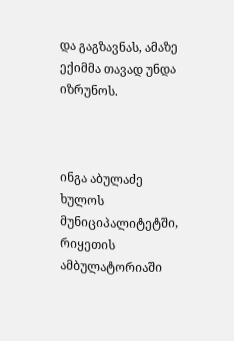და გაგზავნას, ამაზე ექიმმა თავად უნდა იზრუნოს.



ინგა აბულაძე ხულოს მუნიციპალიტეტში, რიყეთის ამბულატორიაში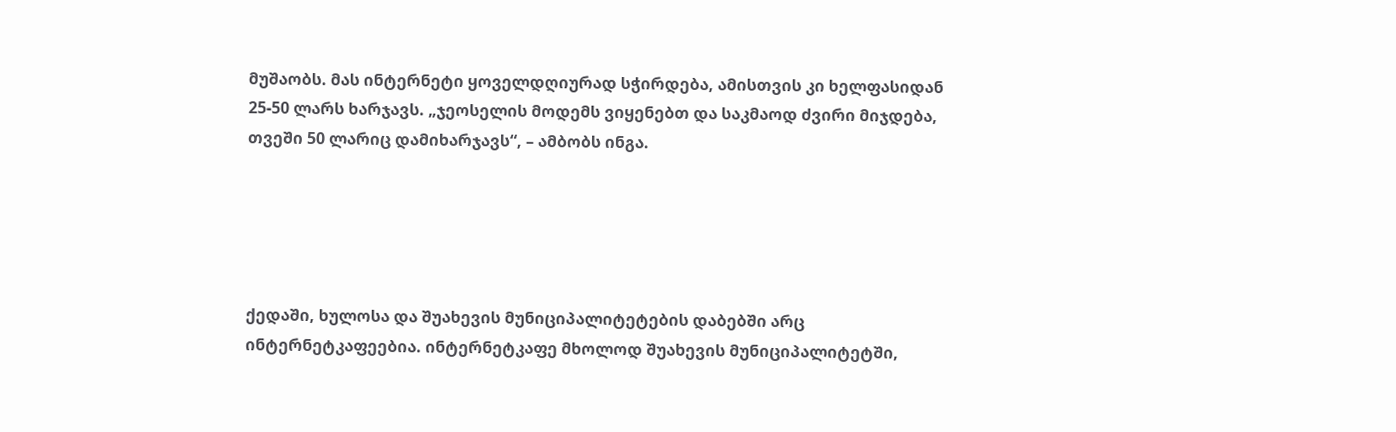მუშაობს. მას ინტერნეტი ყოველდღიურად სჭირდება, ამისთვის კი ხელფასიდან 25-50 ლარს ხარჯავს. „ჯეოსელის მოდემს ვიყენებთ და საკმაოდ ძვირი მიჯდება, თვეში 50 ლარიც დამიხარჯავს“, – ამბობს ინგა.





ქედაში, ხულოსა და შუახევის მუნიციპალიტეტების დაბებში არც ინტერნეტკაფეებია. ინტერნეტკაფე მხოლოდ შუახევის მუნიციპალიტეტში,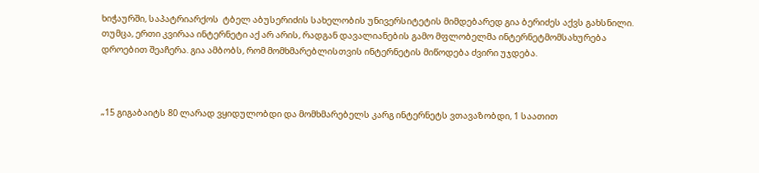ხიჭაურში, საპატრიარქოს  ტბელ აბუსერიძის სახელობის უნივერსიტეტის მიმდებარედ გია ბერიძეს აქვს გახსნილი. თუმცა, ერთი კვირაა ინტერნეტი აქ არ არის, რადგან დავალიანების გამო მფლობელმა ინტერნეტმომსახურება დროებით შეაჩერა. გია ამბობს, რომ მომხმარებლისთვის ინტერნეტის მიწოდება ძვირი უჯდება.



„15 გიგაბაიტს 80 ლარად ვყიდულობდი და მომხმარებელს კარგ ინტერნეტს ვთავაზობდი, 1 საათით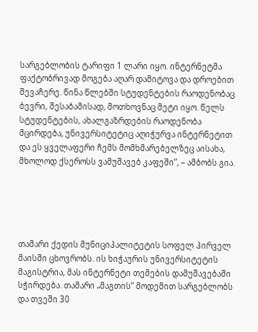სარგებლობის ტარიფი 1 ლარი იყო. ინტერნეტმა ფაქტობრივად მოგება აღარ დამიტოვა და დროებით შევაჩერე. წინა წლებში სტუდენტების რაოდენობაც ბევრი, შესაბამისად, მოთხოვნაც მეტი იყო. წელს სტუდენტების, ახალგაზრდების რაოდენობა მცირდება, უნივერსიტეტიც აღიჭურვა ინტერნეტით და ეს ყველაფერი ჩემს მომხმარებელზეც აისახა, მხოლოდ ქსეროსს ვამუშავებ კაფეში“, – ამბობს გია.





თამარი ქედის მუნიციპალიტეტის სოფელ პირველ მაისში ცხოვრობს. ის ხიჭაურის უნივერსიტეტის მაგისტრია, მას ინტერნეტი თემების დამუშავებაში სჭირდება. თამარი „მაგთის“ მოდემით სარგებლობს და თვეში 30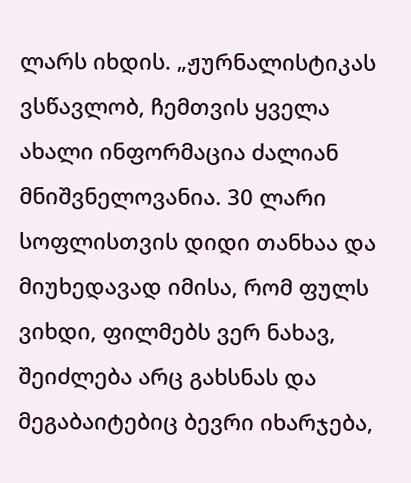ლარს იხდის. „ჟურნალისტიკას ვსწავლობ, ჩემთვის ყველა ახალი ინფორმაცია ძალიან მნიშვნელოვანია. 30 ლარი სოფლისთვის დიდი თანხაა და მიუხედავად იმისა, რომ ფულს ვიხდი, ფილმებს ვერ ნახავ, შეიძლება არც გახსნას და მეგაბაიტებიც ბევრი იხარჯება,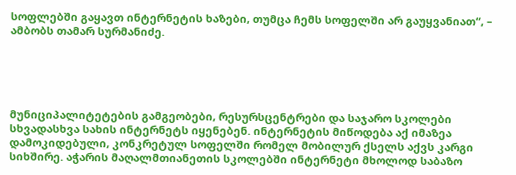სოფლებში გაყავთ ინტერნეტის ხაზები, თუმცა ჩემს სოფელში არ გაუყვანიათ“, – ამბობს თამარ სურმანიძე.





მუნიციპალიტეტების გამგეობები, რესურსცენტრები და საჯარო სკოლები სხვადასხვა სახის ინტერნეტს იყენებენ. ინტერნეტის მიწოდება აქ იმაზეა დამოკიდებული, კონკრეტულ სოფელში რომელ მობილურ ქსელს აქვს კარგი სიხშირე. აჭარის მაღალმთიანეთის სკოლებში ინტერნეტი მხოლოდ საბაზო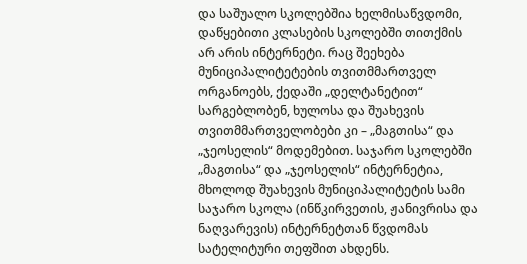და საშუალო სკოლებშია ხელმისაწვდომი, დაწყებითი კლასების სკოლებში თითქმის არ არის ინტერნეტი. რაც შეეხება მუნიციპალიტეტების თვითმმართველ ორგანოებს, ქედაში „დელტანეტით“ სარგებლობენ, ხულოსა და შუახევის თვითმმართველობები კი – „მაგთისა“ და „ჯეოსელის“ მოდემებით. საჯარო სკოლებში „მაგთისა“ და „ჯეოსელის“ ინტერნეტია, მხოლოდ შუახევის მუნიციპალიტეტის სამი საჯარო სკოლა (ინწკირვეთის, ჟანივრისა და  ნაღვარევის) ინტერნეტთან წვდომას სატელიტური თეფშით ახდენს.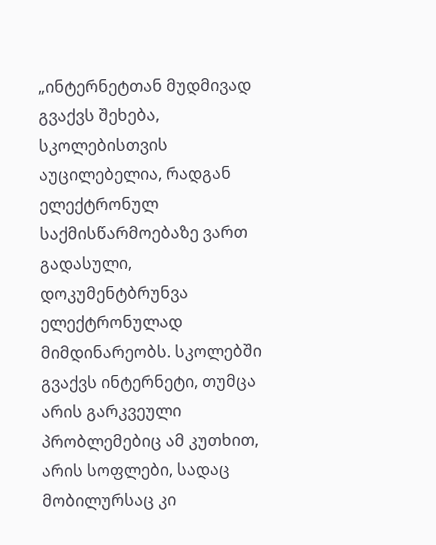„ინტერნეტთან მუდმივად გვაქვს შეხება, სკოლებისთვის აუცილებელია, რადგან ელექტრონულ საქმისწარმოებაზე ვართ გადასული, დოკუმენტბრუნვა ელექტრონულად მიმდინარეობს. სკოლებში გვაქვს ინტერნეტი, თუმცა არის გარკვეული პრობლემებიც ამ კუთხით, არის სოფლები, სადაც მობილურსაც კი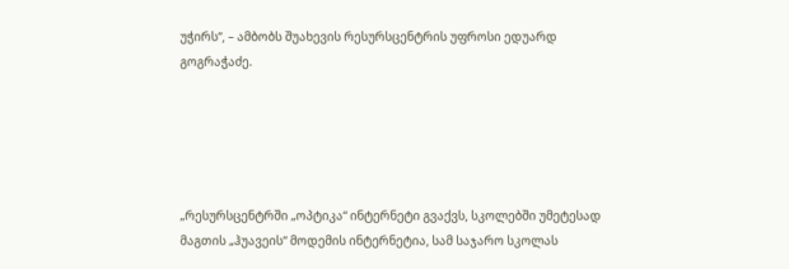უჭირს“, – ამბობს შუახევის რესურსცენტრის უფროსი ედუარდ გოგრაჭაძე.





„რესურსცენტრში „ოპტიკა“ ინტერნეტი გვაქვს, სკოლებში უმეტესად მაგთის „ჰუავეის“ მოდემის ინტერნეტია, სამ საჯარო სკოლას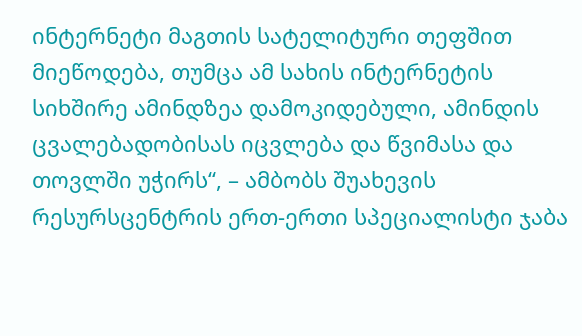ინტერნეტი მაგთის სატელიტური თეფშით მიეწოდება, თუმცა ამ სახის ინტერნეტის სიხშირე ამინდზეა დამოკიდებული, ამინდის ცვალებადობისას იცვლება და წვიმასა და თოვლში უჭირს“, – ამბობს შუახევის რესურსცენტრის ერთ-ერთი სპეციალისტი ჯაბა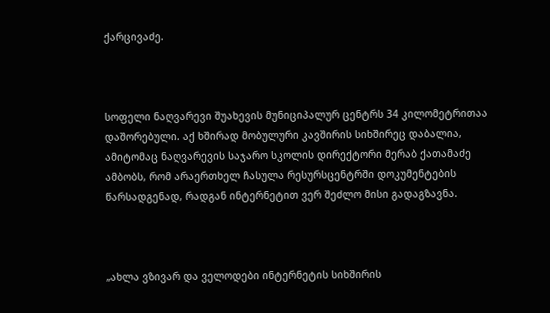ქარცივაძე.



სოფელი ნაღვარევი შუახევის მუნიციპალურ ცენტრს 34 კილომეტრითაა დაშორებული. აქ ხშირად მობულური კავშირის სიხშირეც დაბალია, ამიტომაც ნაღვარევის საჯარო სკოლის დირექტორი მერაბ ქათამაძე ამბობს, რომ არაერთხელ ჩასულა რესურსცენტრში დოკუმენტების წარსადგენად, რადგან ინტერნეტით ვერ შეძლო მისი გადაგზავნა.



„ახლა ვზივარ და ველოდები ინტერნეტის სიხშირის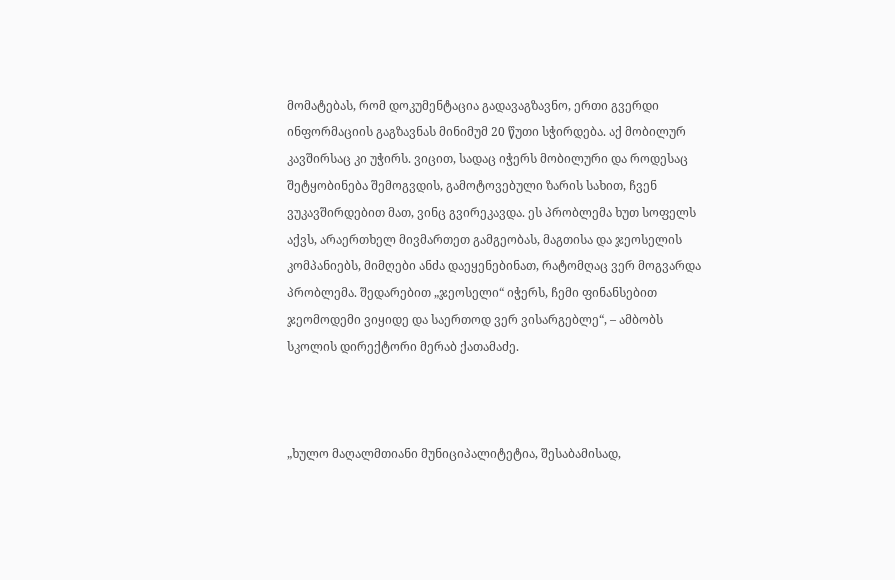მომატებას, რომ დოკუმენტაცია გადავაგზავნო, ერთი გვერდი ინფორმაციის გაგზავნას მინიმუმ 20 წუთი სჭირდება. აქ მობილურ კავშირსაც კი უჭირს. ვიცით, სადაც იჭერს მობილური და როდესაც შეტყობინება შემოგვდის, გამოტოვებული ზარის სახით, ჩვენ ვუკავშირდებით მათ, ვინც გვირეკავდა. ეს პრობლემა ხუთ სოფელს აქვს, არაერთხელ მივმართეთ გამგეობას, მაგთისა და ჯეოსელის კომპანიებს, მიმღები ანძა დაეყენებინათ, რატომღაც ვერ მოგვარდა პრობლემა. შედარებით „ჯეოსელი“ იჭერს, ჩემი ფინანსებით ჯეომოდემი ვიყიდე და საერთოდ ვერ ვისარგებლე“, – ამბობს სკოლის დირექტორი მერაბ ქათამაძე.



„ხულო მაღალმთიანი მუნიციპალიტეტია, შესაბამისად,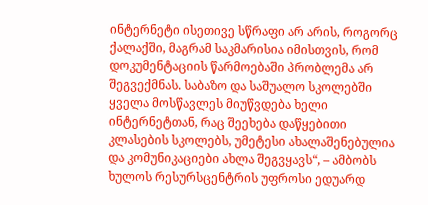ინტერნეტი ისეთივე სწრაფი არ არის, როგორც ქალაქში, მაგრამ საკმარისია იმისთვის, რომ დოკუმენტაციის წარმოებაში პრობლემა არ შეგვექმნას. საბაზო და საშუალო სკოლებში ყველა მოსწავლეს მიუწვდება ხელი ინტერნეტთან, რაც შეეხება დაწყებითი კლასების სკოლებს, უმეტესი ახალაშენებულია და კომუნიკაციები ახლა შეგვყავს“, – ამბობს ხულოს რესურსცენტრის უფროსი ედუარდ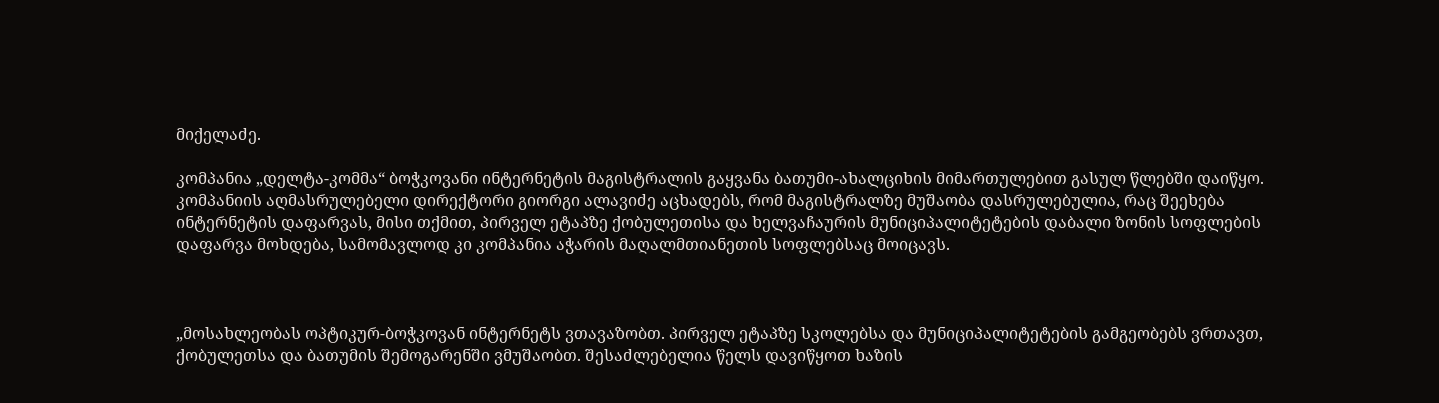მიქელაძე.

კომპანია „დელტა-კომმა“ ბოჭკოვანი ინტერნეტის მაგისტრალის გაყვანა ბათუმი-ახალციხის მიმართულებით გასულ წლებში დაიწყო. კომპანიის აღმასრულებელი დირექტორი გიორგი ალავიძე აცხადებს, რომ მაგისტრალზე მუშაობა დასრულებულია, რაც შეეხება ინტერნეტის დაფარვას, მისი თქმით, პირველ ეტაპზე ქობულეთისა და ხელვაჩაურის მუნიციპალიტეტების დაბალი ზონის სოფლების დაფარვა მოხდება, სამომავლოდ კი კომპანია აჭარის მაღალმთიანეთის სოფლებსაც მოიცავს.



„მოსახლეობას ოპტიკურ-ბოჭკოვან ინტერნეტს ვთავაზობთ. პირველ ეტაპზე სკოლებსა და მუნიციპალიტეტების გამგეობებს ვრთავთ, ქობულეთსა და ბათუმის შემოგარენში ვმუშაობთ. შესაძლებელია წელს დავიწყოთ ხაზის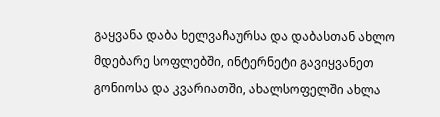გაყვანა დაბა ხელვაჩაურსა და დაბასთან ახლო მდებარე სოფლებში, ინტერნეტი გავიყვანეთ გონიოსა და კვარიათში, ახალსოფელში ახლა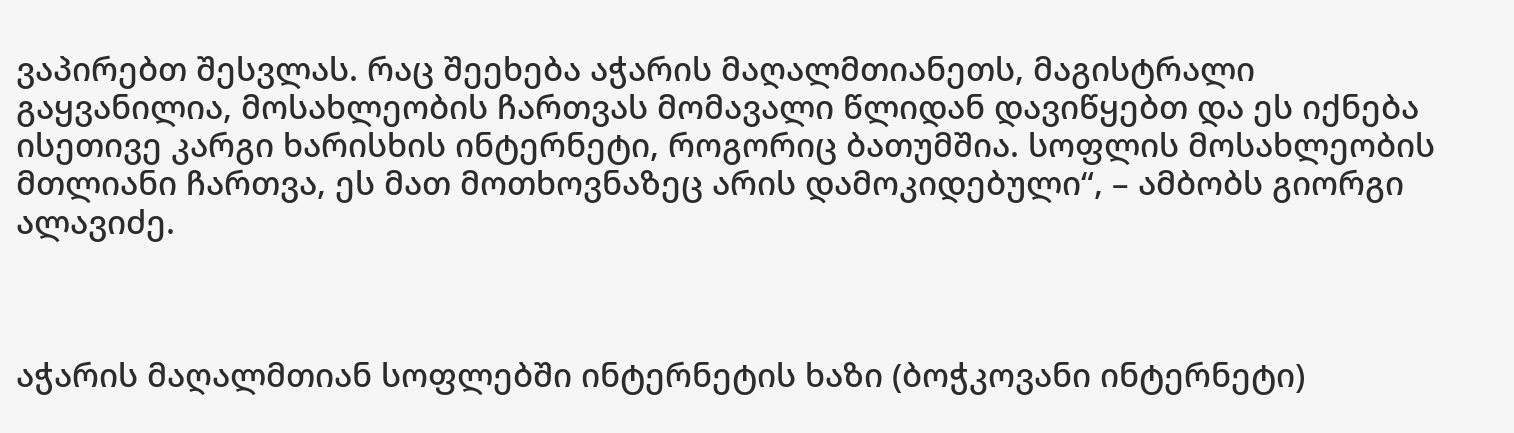ვაპირებთ შესვლას. რაც შეეხება აჭარის მაღალმთიანეთს, მაგისტრალი გაყვანილია, მოსახლეობის ჩართვას მომავალი წლიდან დავიწყებთ და ეს იქნება ისეთივე კარგი ხარისხის ინტერნეტი, როგორიც ბათუმშია. სოფლის მოსახლეობის მთლიანი ჩართვა, ეს მათ მოთხოვნაზეც არის დამოკიდებული“, – ამბობს გიორგი ალავიძე.



აჭარის მაღალმთიან სოფლებში ინტერნეტის ხაზი (ბოჭკოვანი ინტერნეტი)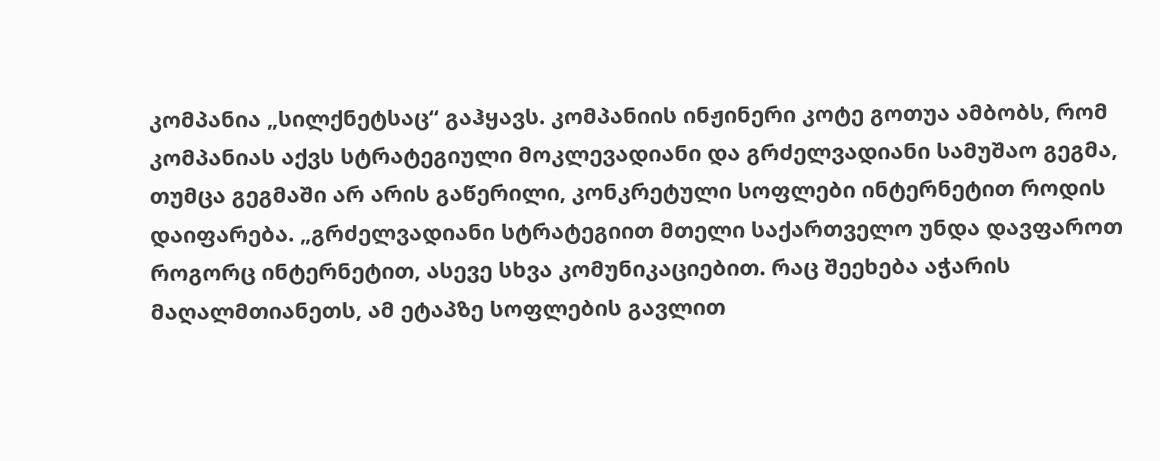კომპანია „სილქნეტსაც“ გაჰყავს. კომპანიის ინჟინერი კოტე გოთუა ამბობს, რომ კომპანიას აქვს სტრატეგიული მოკლევადიანი და გრძელვადიანი სამუშაო გეგმა, თუმცა გეგმაში არ არის გაწერილი, კონკრეტული სოფლები ინტერნეტით როდის დაიფარება. „გრძელვადიანი სტრატეგიით მთელი საქართველო უნდა დავფაროთ როგორც ინტერნეტით, ასევე სხვა კომუნიკაციებით. რაც შეეხება აჭარის მაღალმთიანეთს, ამ ეტაპზე სოფლების გავლით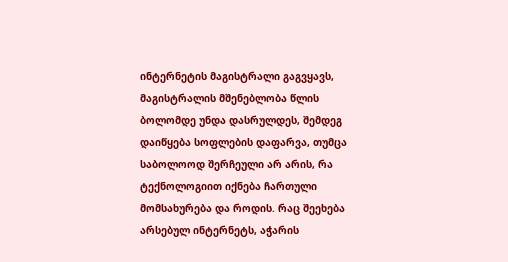ინტერნეტის მაგისტრალი გაგვყავს, მაგისტრალის მშენებლობა წლის ბოლომდე უნდა დასრულდეს, შემდეგ დაიწყება სოფლების დაფარვა, თუმცა საბოლოოდ შერჩეული არ არის, რა ტექნოლოგიით იქნება ჩართული მომსახურება და როდის. რაც შეეხება არსებულ ინტერნეტს, აჭარის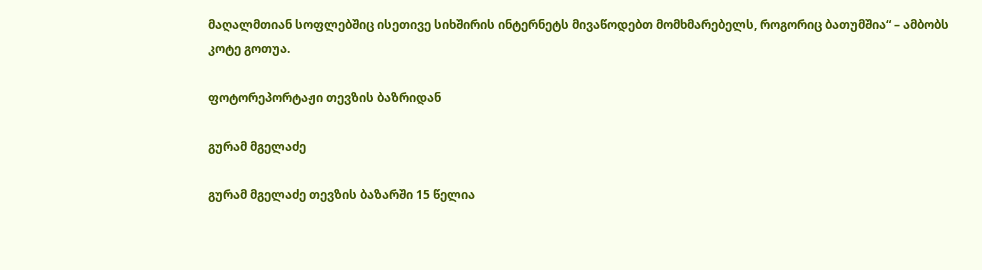მაღალმთიან სოფლებშიც ისეთივე სიხშირის ინტერნეტს მივაწოდებთ მომხმარებელს, როგორიც ბათუმშია“ – ამბობს კოტე გოთუა.

ფოტორეპორტაჟი თევზის ბაზრიდან

გურამ მგელაძე

გურამ მგელაძე თევზის ბაზარში 15 წელია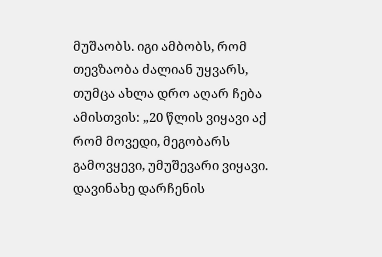მუშაობს. იგი ამბობს, რომ თევზაობა ძალიან უყვარს, თუმცა ახლა დრო აღარ ჩება ამისთვის: „20 წლის ვიყავი აქ რომ მოვედი, მეგობარს გამოვყევი, უმუშევარი ვიყავი. დავინახე დარჩენის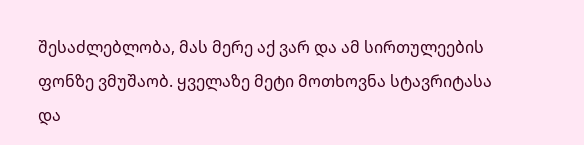შესაძლებლობა, მას მერე აქ ვარ და ამ სირთულეების ფონზე ვმუშაობ. ყველაზე მეტი მოთხოვნა სტავრიტასა და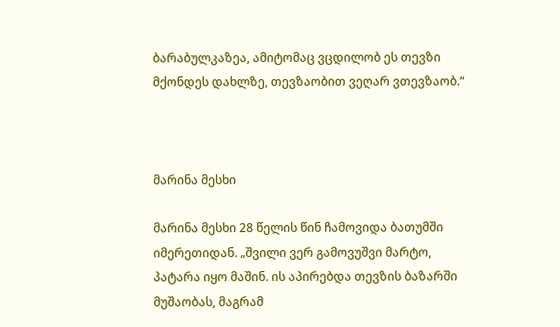ბარაბულკაზეა, ამიტომაც ვცდილობ ეს თევზი მქონდეს დახლზე, თევზაობით ვეღარ ვთევზაობ.“



მარინა მესხი

მარინა მესხი 28 წელის წინ ჩამოვიდა ბათუმში იმერეთიდან. „შვილი ვერ გამოვუშვი მარტო, პატარა იყო მაშინ. ის აპირებდა თევზის ბაზარში მუშაობას, მაგრამ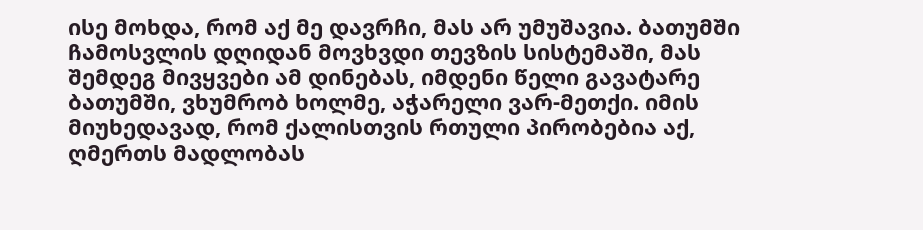ისე მოხდა, რომ აქ მე დავრჩი, მას არ უმუშავია. ბათუმში ჩამოსვლის დღიდან მოვხვდი თევზის სისტემაში, მას შემდეგ მივყვები ამ დინებას, იმდენი წელი გავატარე ბათუმში, ვხუმრობ ხოლმე, აჭარელი ვარ-მეთქი. იმის მიუხედავად, რომ ქალისთვის რთული პირობებია აქ, ღმერთს მადლობას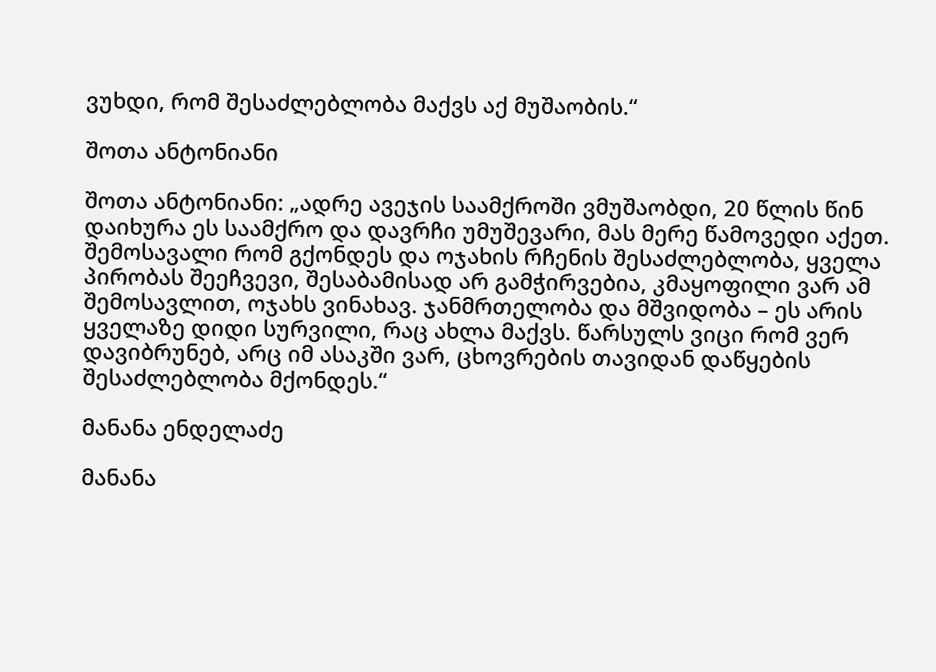ვუხდი, რომ შესაძლებლობა მაქვს აქ მუშაობის.“

შოთა ანტონიანი

შოთა ანტონიანი: „ადრე ავეჯის საამქროში ვმუშაობდი, 20 წლის წინ დაიხურა ეს საამქრო და დავრჩი უმუშევარი, მას მერე წამოვედი აქეთ. შემოსავალი რომ გქონდეს და ოჯახის რჩენის შესაძლებლობა, ყველა პირობას შეეჩვევი, შესაბამისად არ გამჭირვებია, კმაყოფილი ვარ ამ შემოსავლით, ოჯახს ვინახავ. ჯანმრთელობა და მშვიდობა – ეს არის ყველაზე დიდი სურვილი, რაც ახლა მაქვს. წარსულს ვიცი რომ ვერ დავიბრუნებ, არც იმ ასაკში ვარ, ცხოვრების თავიდან დაწყების შესაძლებლობა მქონდეს.“

მანანა ენდელაძე

მანანა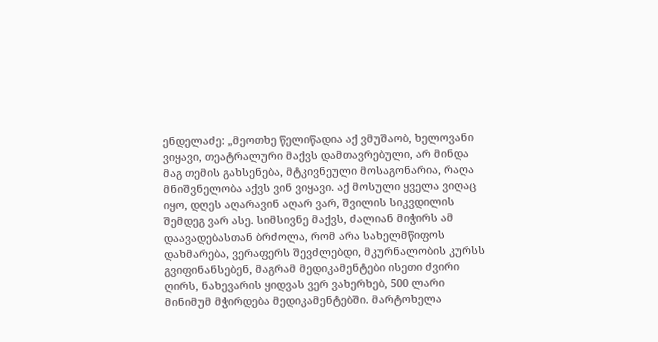ენდელაძე: „მეოთხე წელიწადია აქ ვმუშაობ, ხელოვანი ვიყავი, თეატრალური მაქვს დამთავრებული, არ მინდა მაგ თემის გახსენება, მტკივნეული მოსაგონარია, რაღა მნიშვნელობა აქვს ვინ ვიყავი. აქ მოსული ყველა ვიღაც იყო, დღეს აღარავინ აღარ ვარ, შვილის სიკვდილის შემდეგ ვარ ასე. სიმსივნე მაქვს, ძალიან მიჭირს ამ დაავადებასთან ბრძოლა, რომ არა სახელმწიფოს დახმარება, ვერაფერს შევძლებდი, მკურნალობის კურსს გვიფინანსებენ, მაგრამ მედიკამენტები ისეთი ძვირი ღირს, ნახევარის ყიდვას ვერ ვახერხებ, 500 ლარი მინიმუმ მჭირდება მედიკამენტებში. მარტოხელა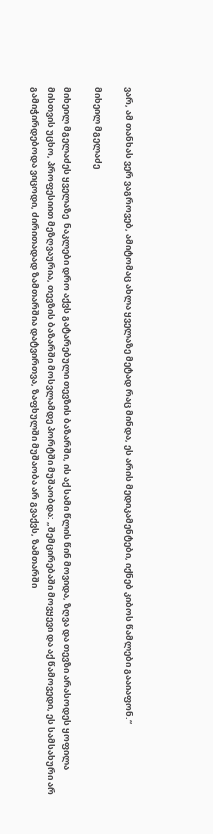ვარ, ამ თანხას ვერ ვაგროვებ, ამიტომაც ახლა ყველაზე მეტად რაც მინდა, ეს არის მედიკამენტები, იქნებ კიბოს წამლები გააიაფონ.“

მიხეილ მგელაძე

მიხეილ მგელაძეს ყველაზე  ნაკლები დრო აქვს გატარებული თევზის ბაზარში, ის აქ სამი წლის წინ მოვიდა, ზღვა და თევზი არასოდეს ყოფილა მისთვის უცხო, პროფესიით მეზღვაურია, თევზის ბაზარში მოსვლამდე პორტში მუშაობდა: „შემცირებაში მოვყევი და აქ წამოვედი, ეს სამსახური არ გამიჭირდებოდა ვიცოდი, ძირითადად ზამთარშია დატვირთვა, ზაფხულში მუშაობა არ გვაქვს, ზამთარში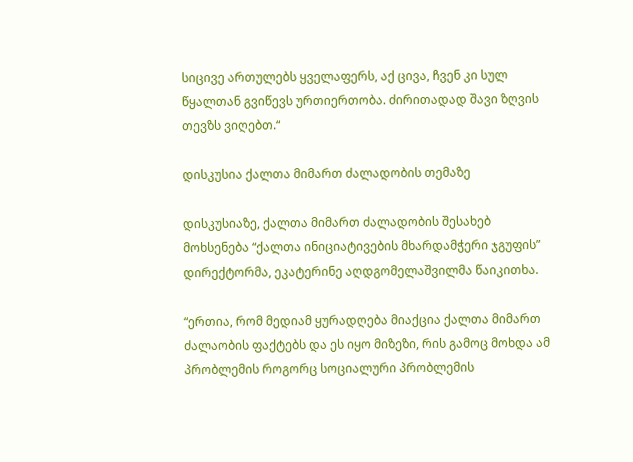სიცივე ართულებს ყველაფერს, აქ ცივა, ჩვენ კი სულ წყალთან გვიწევს ურთიერთობა. ძირითადად შავი ზღვის თევზს ვიღებთ.“

დისკუსია ქალთა მიმართ ძალადობის თემაზე

დისკუსიაზე, ქალთა მიმართ ძალადობის შესახებ მოხსენება “ქალთა ინიციატივების მხარდამჭერი ჯგუფის” დირექტორმა, ეკატერინე აღდგომელაშვილმა წაიკითხა.

“ერთია, რომ მედიამ ყურადღება მიაქცია ქალთა მიმართ ძალაობის ფაქტებს და ეს იყო მიზეზი, რის გამოც მოხდა ამ პრობლემის როგორც სოციალური პრობლემის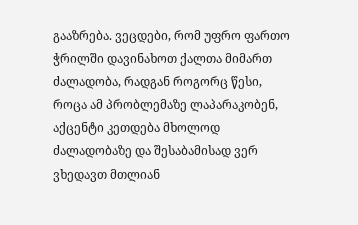გააზრება. ვეცდები, რომ უფრო ფართო ჭრილში დავინახოთ ქალთა მიმართ ძალადობა, რადგან როგორც წესი, როცა ამ პრობლემაზე ლაპარაკობენ, აქცენტი კეთდება მხოლოდ ძალადობაზე და შესაბამისად ვერ ვხედავთ მთლიან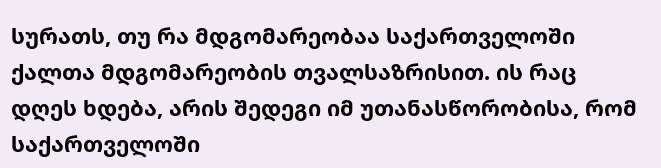სურათს, თუ რა მდგომარეობაა საქართველოში ქალთა მდგომარეობის თვალსაზრისით. ის რაც დღეს ხდება, არის შედეგი იმ უთანასწორობისა, რომ საქართველოში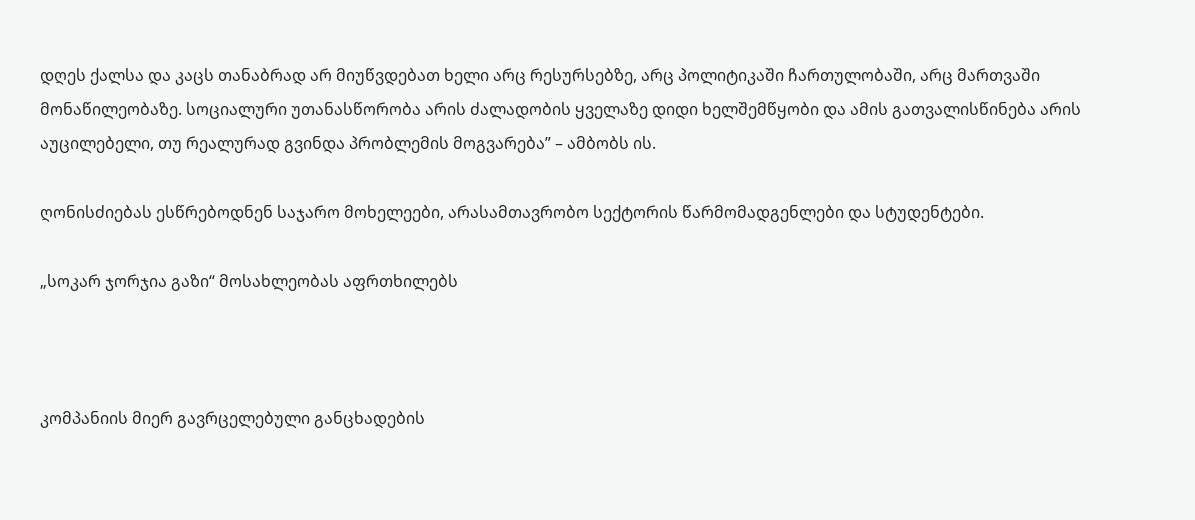დღეს ქალსა და კაცს თანაბრად არ მიუწვდებათ ხელი არც რესურსებზე, არც პოლიტიკაში ჩართულობაში, არც მართვაში მონაწილეობაზე. სოციალური უთანასწორობა არის ძალადობის ყველაზე დიდი ხელშემწყობი და ამის გათვალისწინება არის აუცილებელი, თუ რეალურად გვინდა პრობლემის მოგვარება” – ამბობს ის.

ღონისძიებას ესწრებოდნენ საჯარო მოხელეები, არასამთავრობო სექტორის წარმომადგენლები და სტუდენტები.

„სოკარ ჯორჯია გაზი“ მოსახლეობას აფრთხილებს



კომპანიის მიერ გავრცელებული განცხადების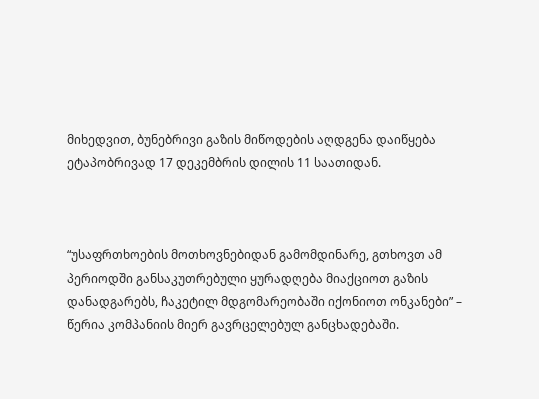მიხედვით, ბუნებრივი გაზის მიწოდების აღდგენა დაიწყება ეტაპობრივად 17 დეკემბრის დილის 11 საათიდან.



“უსაფრთხოების მოთხოვნებიდან გამომდინარე, გთხოვთ ამ პერიოდში განსაკუთრებული ყურადღება მიაქციოთ გაზის დანადგარებს, ჩაკეტილ მდგომარეობაში იქონიოთ ონკანები” – წერია კომპანიის მიერ გავრცელებულ განცხადებაში.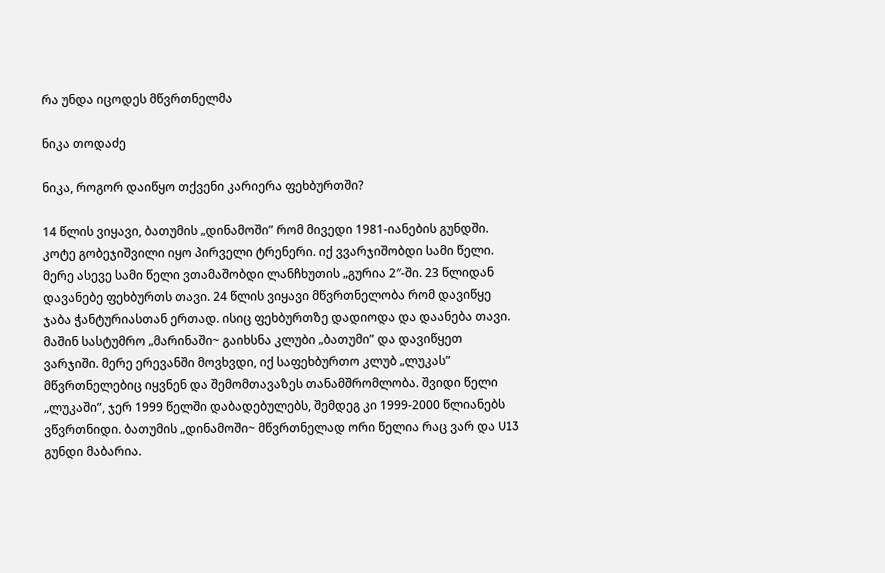რა უნდა იცოდეს მწვრთნელმა

ნიკა თოდაძე

ნიკა, როგორ დაიწყო თქვენი კარიერა ფეხბურთში?

14 წლის ვიყავი, ბათუმის „დინამოში” რომ მივედი 1981-იანების გუნდში. კოტე გობეჯიშვილი იყო პირველი ტრენერი. იქ ვვარჯიშობდი სამი წელი. მერე ასევე სამი წელი ვთამაშობდი ლანჩხუთის „გურია 2″-ში. 23 წლიდან დავანებე ფეხბურთს თავი. 24 წლის ვიყავი მწვრთნელობა რომ დავიწყე ჯაბა ჭანტურიასთან ერთად. ისიც ფეხბურთზე დადიოდა და დაანება თავი. მაშინ სასტუმრო „მარინაში~ გაიხსნა კლუბი „ბათუმი” და დავიწყეთ ვარჯიში. მერე ერევანში მოვხვდი, იქ საფეხბურთო კლუბ „ლუკას” მწვრთნელებიც იყვნენ და შემომთავაზეს თანამშრომლობა. შვიდი წელი „ლუკაში”, ჯერ 1999 წელში დაბადებულებს, შემდეგ კი 1999-2000 წლიანებს ვწვრთნიდი. ბათუმის „დინამოში~ მწვრთნელად ორი წელია რაც ვარ და U13 გუნდი მაბარია.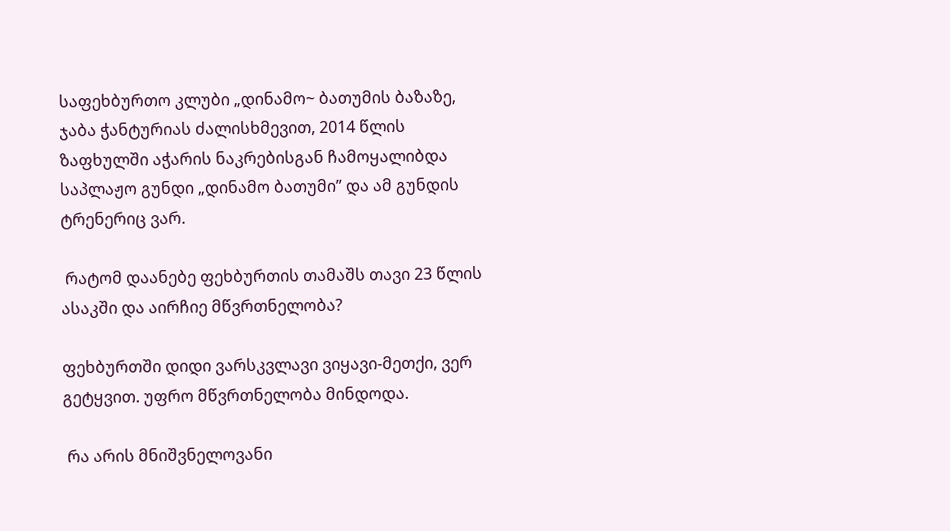საფეხბურთო კლუბი „დინამო~ ბათუმის ბაზაზე, ჯაბა ჭანტურიას ძალისხმევით, 2014 წლის ზაფხულში აჭარის ნაკრებისგან ჩამოყალიბდა საპლაჟო გუნდი „დინამო ბათუმი” და ამ გუნდის ტრენერიც ვარ.

 რატომ დაანებე ფეხბურთის თამაშს თავი 23 წლის ასაკში და აირჩიე მწვრთნელობა?

ფეხბურთში დიდი ვარსკვლავი ვიყავი-მეთქი, ვერ გეტყვით. უფრო მწვრთნელობა მინდოდა.

 რა არის მნიშვნელოვანი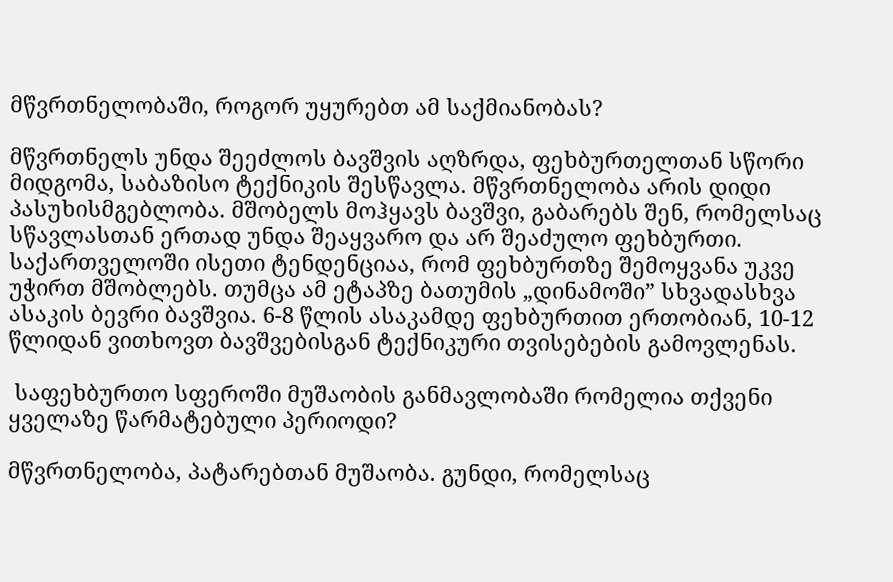მწვრთნელობაში, როგორ უყურებთ ამ საქმიანობას?

მწვრთნელს უნდა შეეძლოს ბავშვის აღზრდა, ფეხბურთელთან სწორი მიდგომა, საბაზისო ტექნიკის შესწავლა. მწვრთნელობა არის დიდი პასუხისმგებლობა. მშობელს მოჰყავს ბავშვი, გაბარებს შენ, რომელსაც სწავლასთან ერთად უნდა შეაყვარო და არ შეაძულო ფეხბურთი. საქართველოში ისეთი ტენდენციაა, რომ ფეხბურთზე შემოყვანა უკვე უჭირთ მშობლებს. თუმცა ამ ეტაპზე ბათუმის „დინამოში” სხვადასხვა ასაკის ბევრი ბავშვია. 6-8 წლის ასაკამდე ფეხბურთით ერთობიან, 10-12 წლიდან ვითხოვთ ბავშვებისგან ტექნიკური თვისებების გამოვლენას.

 საფეხბურთო სფეროში მუშაობის განმავლობაში რომელია თქვენი ყველაზე წარმატებული პერიოდი?

მწვრთნელობა, პატარებთან მუშაობა. გუნდი, რომელსაც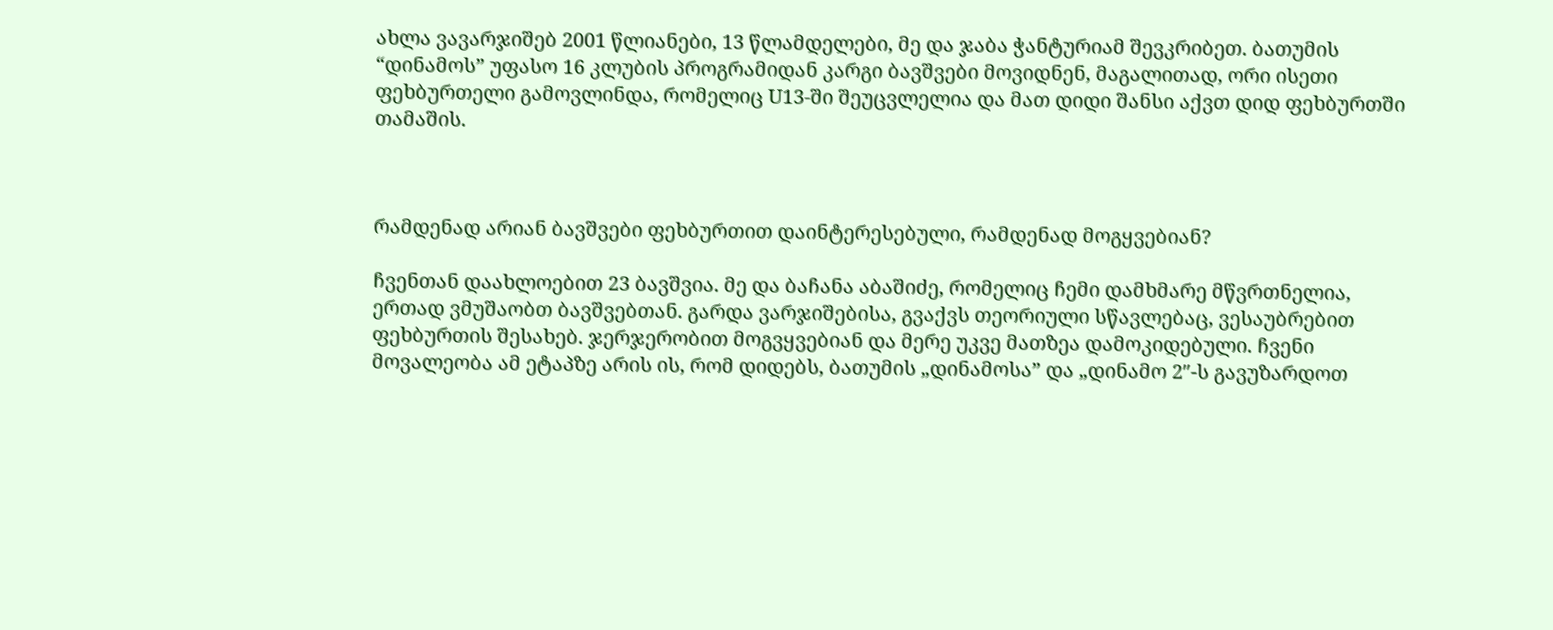ახლა ვავარჯიშებ 2001 წლიანები, 13 წლამდელები, მე და ჯაბა ჭანტურიამ შევკრიბეთ. ბათუმის “დინამოს” უფასო 16 კლუბის პროგრამიდან კარგი ბავშვები მოვიდნენ, მაგალითად, ორი ისეთი ფეხბურთელი გამოვლინდა, რომელიც U13-ში შეუცვლელია და მათ დიდი შანსი აქვთ დიდ ფეხბურთში თამაშის.



რამდენად არიან ბავშვები ფეხბურთით დაინტერესებული, რამდენად მოგყვებიან?

ჩვენთან დაახლოებით 23 ბავშვია. მე და ბაჩანა აბაშიძე, რომელიც ჩემი დამხმარე მწვრთნელია, ერთად ვმუშაობთ ბავშვებთან. გარდა ვარჯიშებისა, გვაქვს თეორიული სწავლებაც, ვესაუბრებით ფეხბურთის შესახებ. ჯერჯერობით მოგვყვებიან და მერე უკვე მათზეა დამოკიდებული. ჩვენი მოვალეობა ამ ეტაპზე არის ის, რომ დიდებს, ბათუმის „დინამოსა” და „დინამო 2″-ს გავუზარდოთ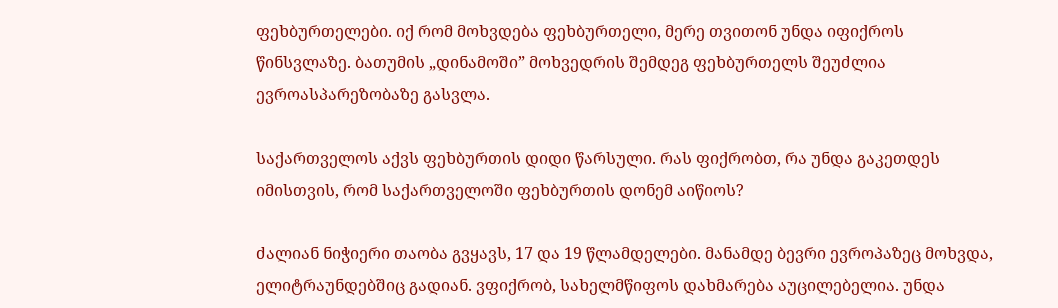ფეხბურთელები. იქ რომ მოხვდება ფეხბურთელი, მერე თვითონ უნდა იფიქროს წინსვლაზე. ბათუმის „დინამოში” მოხვედრის შემდეგ ფეხბურთელს შეუძლია ევროასპარეზობაზე გასვლა.

საქართველოს აქვს ფეხბურთის დიდი წარსული. რას ფიქრობთ, რა უნდა გაკეთდეს იმისთვის, რომ საქართველოში ფეხბურთის დონემ აიწიოს?

ძალიან ნიჭიერი თაობა გვყავს, 17 და 19 წლამდელები. მანამდე ბევრი ევროპაზეც მოხვდა, ელიტრაუნდებშიც გადიან. ვფიქრობ, სახელმწიფოს დახმარება აუცილებელია. უნდა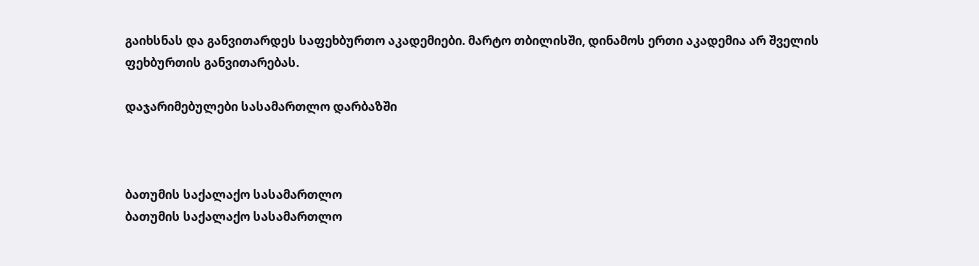გაიხსნას და განვითარდეს საფეხბურთო აკადემიები. მარტო თბილისში, დინამოს ერთი აკადემია არ შველის ფეხბურთის განვითარებას.

დაჯარიმებულები სასამართლო დარბაზში



ბათუმის საქალაქო სასამართლო
ბათუმის საქალაქო სასამართლო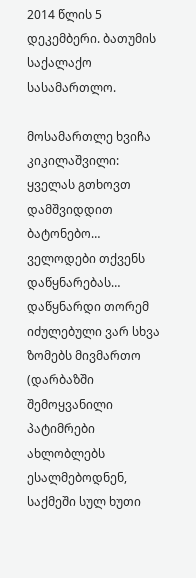2014 წლის 5 დეკემბერი. ბათუმის საქალაქო სასამართლო.

მოსამართლე ხვიჩა კიკილაშვილი: ყველას გთხოვთ დამშვიდდით ბატონებო… ველოდები თქვენს დაწყნარებას… დაწყნარდი თორემ იძულებული ვარ სხვა ზომებს მივმართო (დარბაზში შემოყვანილი პატიმრები ახლობლებს ესალმებოდნენ, საქმეში სულ ხუთი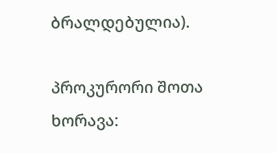ბრალდებულია).

პროკურორი შოთა ხორავა: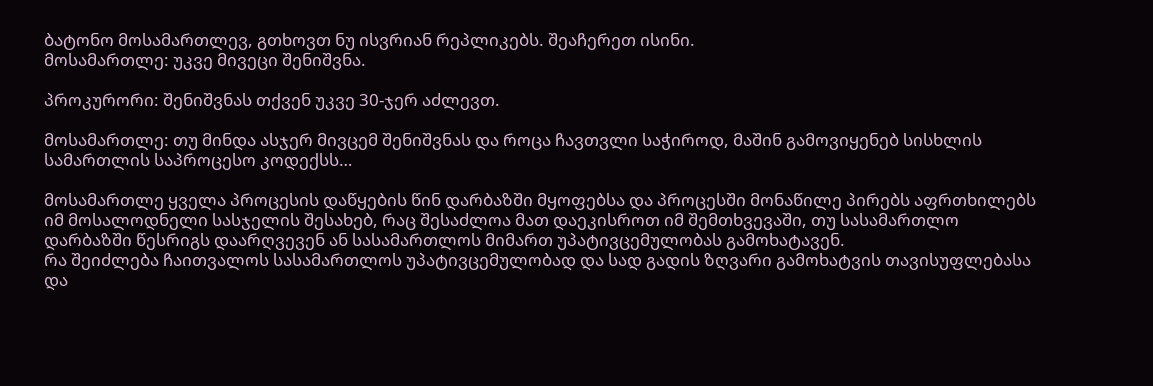ბატონო მოსამართლევ, გთხოვთ ნუ ისვრიან რეპლიკებს. შეაჩერეთ ისინი.
მოსამართლე: უკვე მივეცი შენიშვნა.

პროკურორი: შენიშვნას თქვენ უკვე 30-ჯერ აძლევთ.

მოსამართლე: თუ მინდა ასჯერ მივცემ შენიშვნას და როცა ჩავთვლი საჭიროდ, მაშინ გამოვიყენებ სისხლის სამართლის საპროცესო კოდექსს…

მოსამართლე ყველა პროცესის დაწყების წინ დარბაზში მყოფებსა და პროცესში მონაწილე პირებს აფრთხილებს იმ მოსალოდნელი სასჯელის შესახებ, რაც შესაძლოა მათ დაეკისროთ იმ შემთხვევაში, თუ სასამართლო დარბაზში წესრიგს დაარღვევენ ან სასამართლოს მიმართ უპატივცემულობას გამოხატავენ.
რა შეიძლება ჩაითვალოს სასამართლოს უპატივცემულობად და სად გადის ზღვარი გამოხატვის თავისუფლებასა და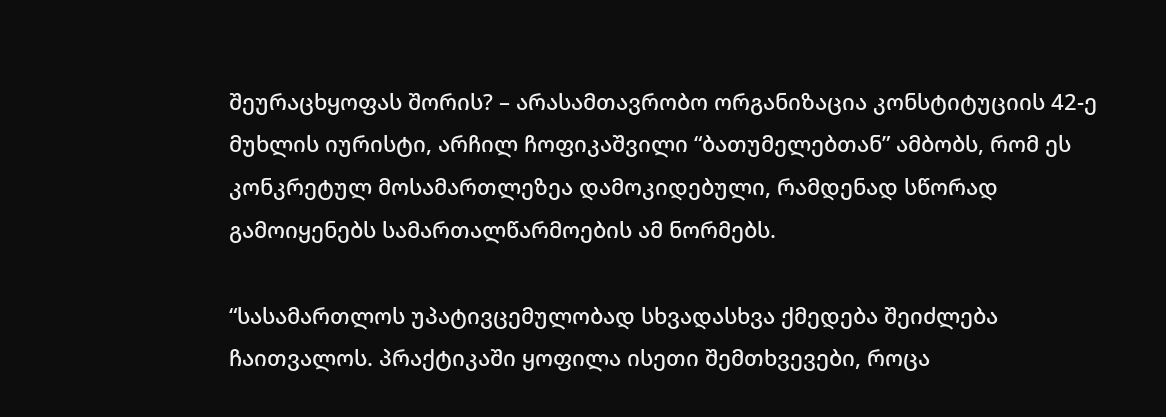შეურაცხყოფას შორის? – არასამთავრობო ორგანიზაცია კონსტიტუციის 42-ე მუხლის იურისტი, არჩილ ჩოფიკაშვილი “ბათუმელებთან” ამბობს, რომ ეს კონკრეტულ მოსამართლეზეა დამოკიდებული, რამდენად სწორად გამოიყენებს სამართალწარმოების ამ ნორმებს.

“სასამართლოს უპატივცემულობად სხვადასხვა ქმედება შეიძლება ჩაითვალოს. პრაქტიკაში ყოფილა ისეთი შემთხვევები, როცა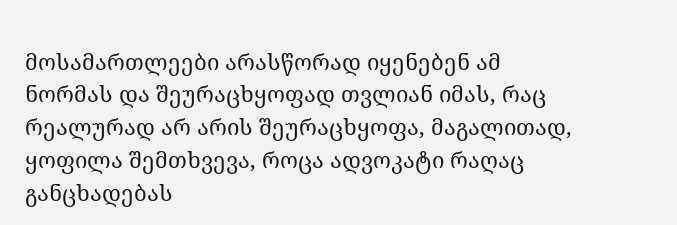მოსამართლეები არასწორად იყენებენ ამ ნორმას და შეურაცხყოფად თვლიან იმას, რაც რეალურად არ არის შეურაცხყოფა, მაგალითად, ყოფილა შემთხვევა, როცა ადვოკატი რაღაც განცხადებას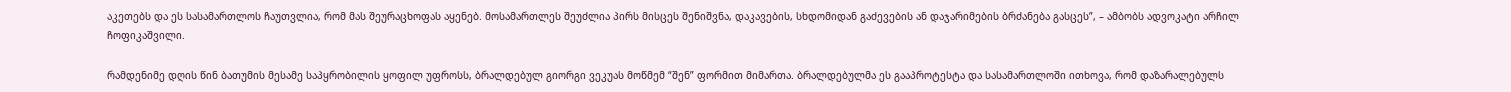აკეთებს და ეს სასამართლოს ჩაუთვლია, რომ მას შეურაცხოფას აყენებ. მოსამართლეს შეუძლია პირს მისცეს შენიშვნა, დაკავების, სხდომიდან გაძევების ან დაჯარიმების ბრძანება გასცეს”, – ამბობს ადვოკატი არჩილ ჩოფიკაშვილი.

რამდენიმე დღის წინ ბათუმის მესამე საპყრობილის ყოფილ უფროსს, ბრალდებულ გიორგი ვეკუას მოწმემ “შენ” ფორმით მიმართა. ბრალდებულმა ეს გააპროტესტა და სასამართლოში ითხოვა, რომ დაზარალებულს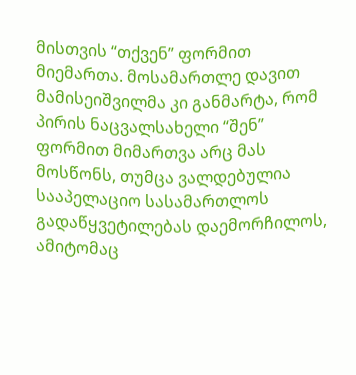მისთვის “თქვენ” ფორმით მიემართა. მოსამართლე დავით მამისეიშვილმა კი განმარტა, რომ პირის ნაცვალსახელი “შენ” ფორმით მიმართვა არც მას მოსწონს, თუმცა ვალდებულია სააპელაციო სასამართლოს გადაწყვეტილებას დაემორჩილოს, ამიტომაც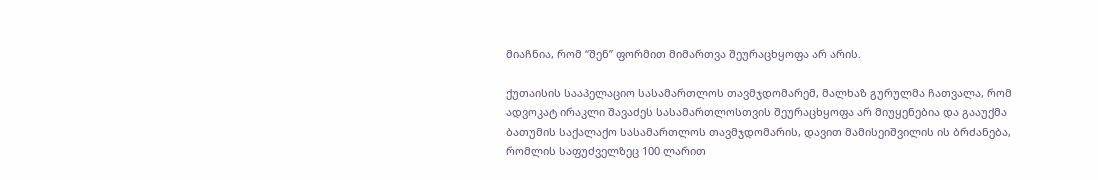მიაჩნია, რომ “შენ” ფორმით მიმართვა შეურაცხყოფა არ არის.

ქუთაისის სააპელაციო სასამართლოს თავმჯდომარემ, მალხაზ გურულმა ჩათვალა, რომ ადვოკატ ირაკლი შავაძეს სასამართლოსთვის შეურაცხყოფა არ მიუყენებია და გააუქმა ბათუმის საქალაქო სასამართლოს თავმჯდომარის, დავით მამისეიშვილის ის ბრძანება, რომლის საფუძველზეც 100 ლარით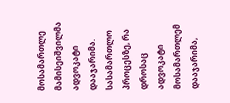მოსამართლე მამისეიშვილმა ადვოკატი დააჯარიმა. სასამართლო პროცესზე, რა დროსაც ადვოკატი მოსამართლემ დააჯარიმა,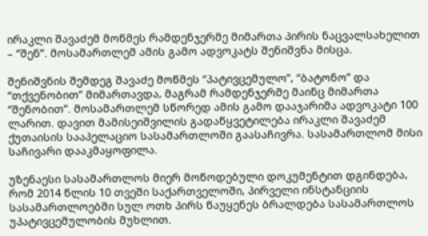ირაკლი შავაძემ მოწმეს რამდენჯერმე მიმართა პირის ნაცვალსახელით – “შენ”. მოსამართლემ ამის გამო ადვოკატს შენიშვნა მისცა.

შენიშვნის შემდეგ შავაძე მოწმეს “პატივცემულო”, “ბატონო” და “თქვენობით” მიმართავდა, მაგრამ რამდენჯერმე მაინც მიმართა “შენობით”. მოსამართლემ სწორედ ამის გამო დააჯარიმა ადვოკატი 100 ლარით. დავით მამისეიშვილის გადაწყვეტილება ირაკლი შავაძემ ქუთაისის სააპელაციო სასამართლოში გაასაჩივრა. სასამართლომ მისი საჩივარი დააკმაყოფილა.

უზენაესი სასამართლოს მიერ მოწოდებული დოკუმენტით დგინდება, რომ 2014 წლის 10 თვეში საქართველოში, პირველი ინსტანციის სასამართლოებში სულ ოთხ პირს წაუყენეს ბრალდება სასამართლოს უპატივცემულობის მუხლით.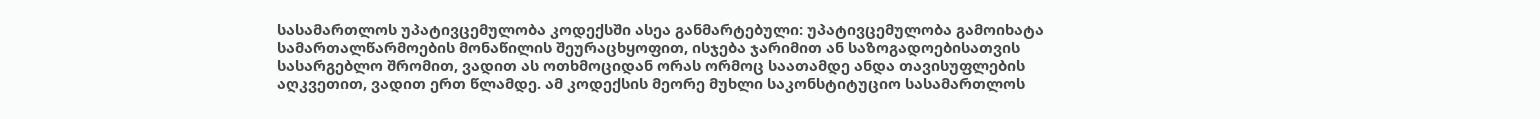სასამართლოს უპატივცემულობა კოდექსში ასეა განმარტებული: უპატივცემულობა გამოიხატა სამართალწარმოების მონაწილის შეურაცხყოფით, ისჯება ჯარიმით ან საზოგადოებისათვის სასარგებლო შრომით, ვადით ას ოთხმოციდან ორას ორმოც საათამდე ანდა თავისუფლების აღკვეთით, ვადით ერთ წლამდე. ამ კოდექსის მეორე მუხლი საკონსტიტუციო სასამართლოს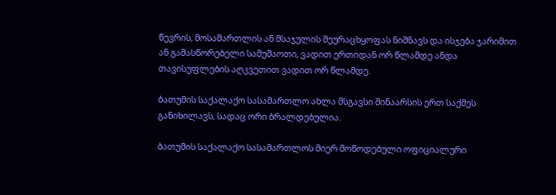წევრის, მოსამართლის ან მსაჯულის შეურაცხყოფას ნიშნავს და ისჯება ჯარიმით ან გამასწორებელი სამუშაოთი, ვადით ერთიდან ორ წლამდე ანდა თავისუფლების აღკვეთით ვადით ორ წლამდე.

ბათუმის საქალაქო სასამართლო ახლა მსგავსი შინაარსის ერთ საქმეს განიხილავს, სადაც ორი ბრალდებულია.

ბათუმის საქალაქო სასამართლოს მიერ მოწოდებული ოფიციალური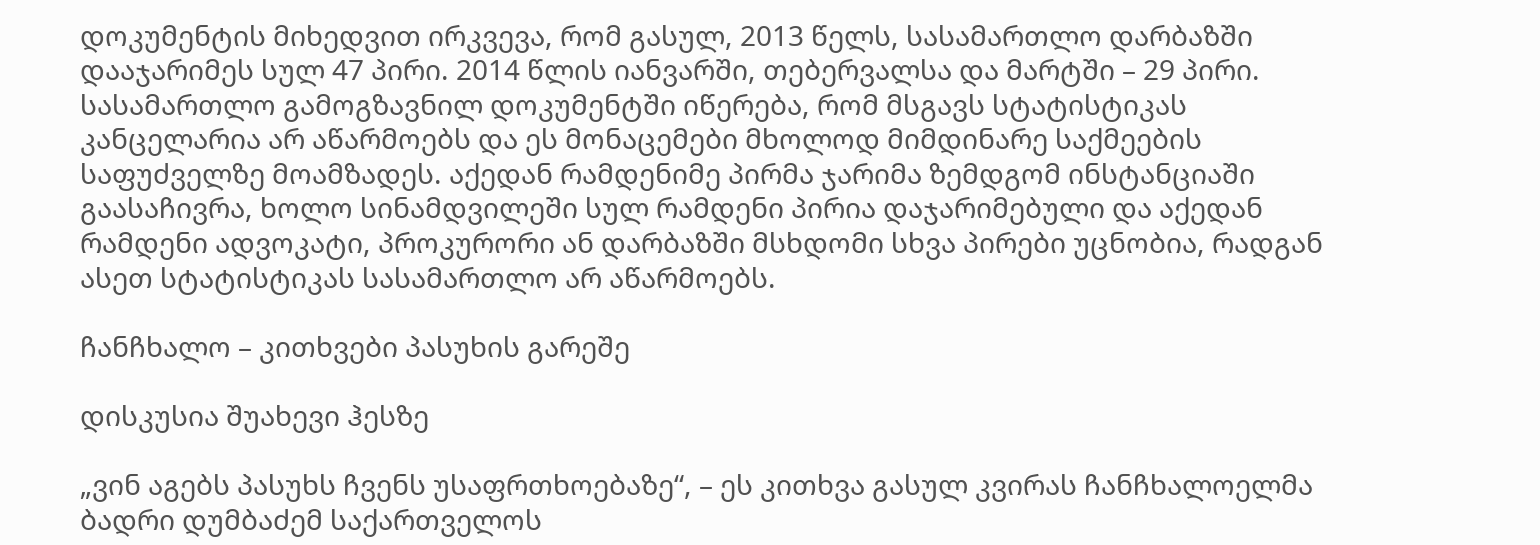დოკუმენტის მიხედვით ირკვევა, რომ გასულ, 2013 წელს, სასამართლო დარბაზში დააჯარიმეს სულ 47 პირი. 2014 წლის იანვარში, თებერვალსა და მარტში – 29 პირი. სასამართლო გამოგზავნილ დოკუმენტში იწერება, რომ მსგავს სტატისტიკას კანცელარია არ აწარმოებს და ეს მონაცემები მხოლოდ მიმდინარე საქმეების საფუძველზე მოამზადეს. აქედან რამდენიმე პირმა ჯარიმა ზემდგომ ინსტანციაში გაასაჩივრა, ხოლო სინამდვილეში სულ რამდენი პირია დაჯარიმებული და აქედან რამდენი ადვოკატი, პროკურორი ან დარბაზში მსხდომი სხვა პირები უცნობია, რადგან ასეთ სტატისტიკას სასამართლო არ აწარმოებს.

ჩანჩხალო – კითხვები პასუხის გარეშე

დისკუსია შუახევი ჰესზე

„ვინ აგებს პასუხს ჩვენს უსაფრთხოებაზე“, – ეს კითხვა გასულ კვირას ჩანჩხალოელმა ბადრი დუმბაძემ საქართველოს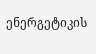ენერგეტიკის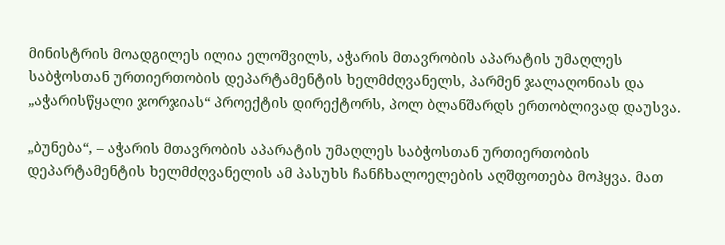მინისტრის მოადგილეს ილია ელოშვილს, აჭარის მთავრობის აპარატის უმაღლეს საბჭოსთან ურთიერთობის დეპარტამენტის ხელმძღვანელს, პარმენ ჯალაღონიას და „აჭარისწყალი ჯორჯიას“ პროექტის დირექტორს, პოლ ბლანშარდს ერთობლივად დაუსვა.

„ბუნება“, – აჭარის მთავრობის აპარატის უმაღლეს საბჭოსთან ურთიერთობის დეპარტამენტის ხელმძღვანელის ამ პასუხს ჩანჩხალოელების აღშფოთება მოჰყვა. მათ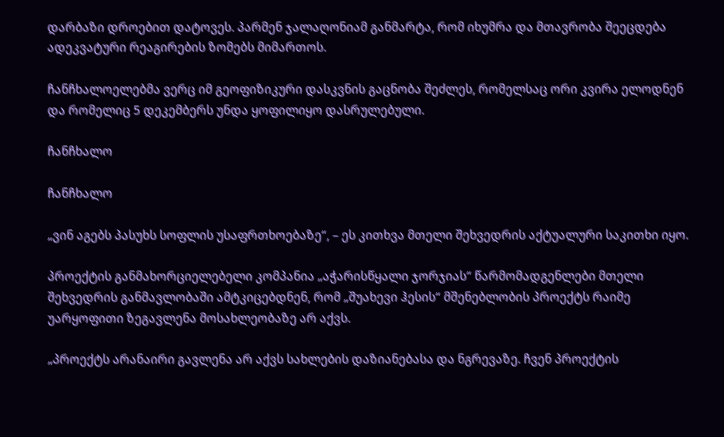დარბაზი დროებით დატოვეს. პარმენ ჯალაღონიამ განმარტა, რომ იხუმრა და მთავრობა შეეცდება ადეკვატური რეაგირების ზომებს მიმართოს.

ჩანჩხალოელებმა ვერც იმ გეოფიზიკური დასკვნის გაცნობა შეძლეს, რომელსაც ორი კვირა ელოდნენ და რომელიც 5 დეკემბერს უნდა ყოფილიყო დასრულებული.

ჩანჩხალო

ჩანჩხალო

„ვინ აგებს პასუხს სოფლის უსაფრთხოებაზე“, – ეს კითხვა მთელი შეხვედრის აქტუალური საკითხი იყო.

პროექტის განმახორციელებელი კომპანია „აჭარისწყალი ჯორჯიას“ წარმომადგენლები მთელი შეხვედრის განმავლობაში ამტკიცებდნენ, რომ „შუახევი ჰესის“ მშენებლობის პროექტს რაიმე უარყოფითი ზეგავლენა მოსახლეობაზე არ აქვს.

„პროექტს არანაირი გავლენა არ აქვს სახლების დაზიანებასა და ნგრევაზე. ჩვენ პროექტის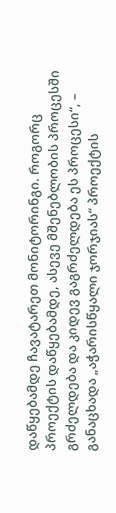დაწყებამდე ჩავატარეთ მონიტორინგი. როგორც პროექტის დაწყებამდე, ასევე მშენებლობის პროცესში გრძელდება და კიდევ გაგრძელდება ეს პროცესი“, – განაცხადა „აჭარისწყალი ჯორჯიას“ პროექტის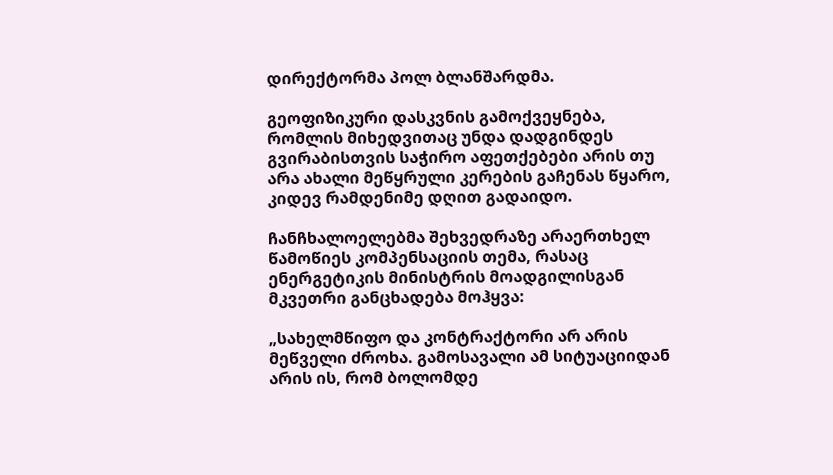დირექტორმა პოლ ბლანშარდმა.

გეოფიზიკური დასკვნის გამოქვეყნება, რომლის მიხედვითაც უნდა დადგინდეს გვირაბისთვის საჭირო აფეთქებები არის თუ არა ახალი მეწყრული კერების გაჩენას წყარო, კიდევ რამდენიმე დღით გადაიდო.

ჩანჩხალოელებმა შეხვედრაზე არაერთხელ წამოწიეს კომპენსაციის თემა, რასაც ენერგეტიკის მინისტრის მოადგილისგან მკვეთრი განცხადება მოჰყვა:

„სახელმწიფო და კონტრაქტორი არ არის მეწველი ძროხა. გამოსავალი ამ სიტუაციიდან არის ის, რომ ბოლომდე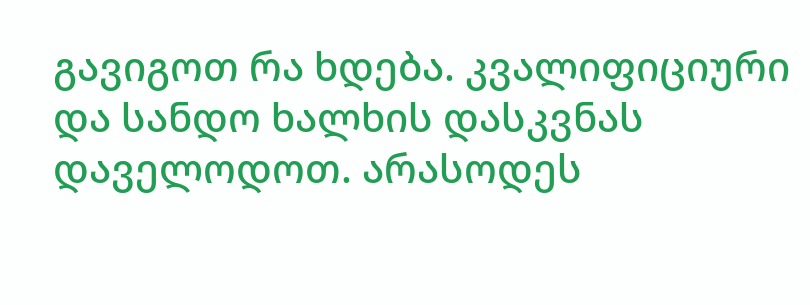გავიგოთ რა ხდება. კვალიფიციური და სანდო ხალხის დასკვნას დაველოდოთ. არასოდეს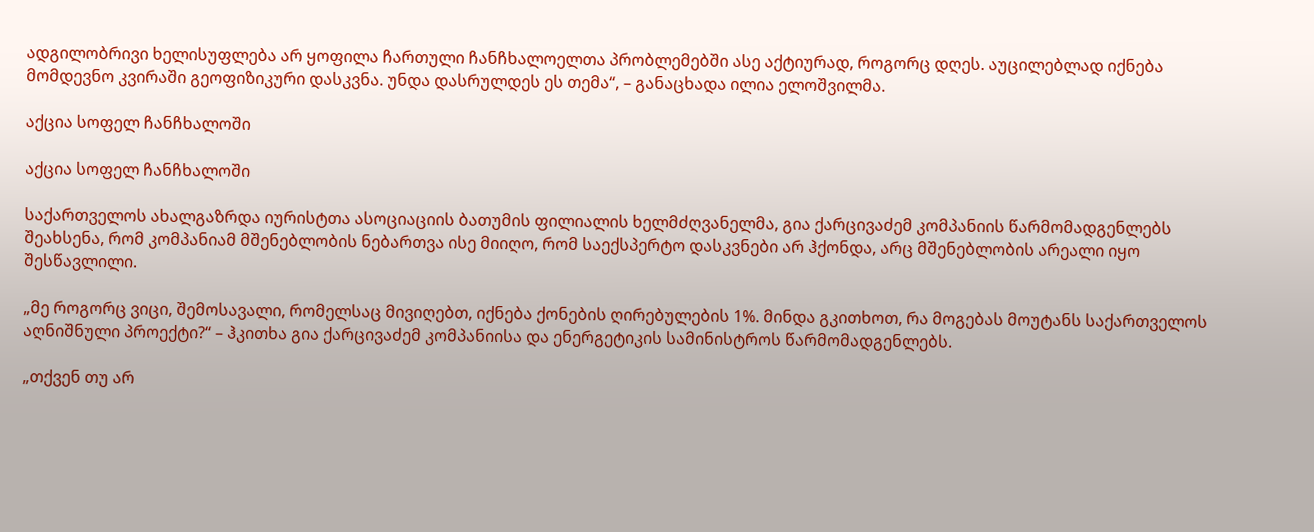ადგილობრივი ხელისუფლება არ ყოფილა ჩართული ჩანჩხალოელთა პრობლემებში ასე აქტიურად, როგორც დღეს. აუცილებლად იქნება მომდევნო კვირაში გეოფიზიკური დასკვნა. უნდა დასრულდეს ეს თემა“, – განაცხადა ილია ელოშვილმა.

აქცია სოფელ ჩანჩხალოში

აქცია სოფელ ჩანჩხალოში

საქართველოს ახალგაზრდა იურისტთა ასოციაციის ბათუმის ფილიალის ხელმძღვანელმა, გია ქარცივაძემ კომპანიის წარმომადგენლებს შეახსენა, რომ კომპანიამ მშენებლობის ნებართვა ისე მიიღო, რომ საექსპერტო დასკვნები არ ჰქონდა, არც მშენებლობის არეალი იყო შესწავლილი.

„მე როგორც ვიცი, შემოსავალი, რომელსაც მივიღებთ, იქნება ქონების ღირებულების 1%. მინდა გკითხოთ, რა მოგებას მოუტანს საქართველოს აღნიშნული პროექტი?“ – ჰკითხა გია ქარცივაძემ კომპანიისა და ენერგეტიკის სამინისტროს წარმომადგენლებს.

„თქვენ თუ არ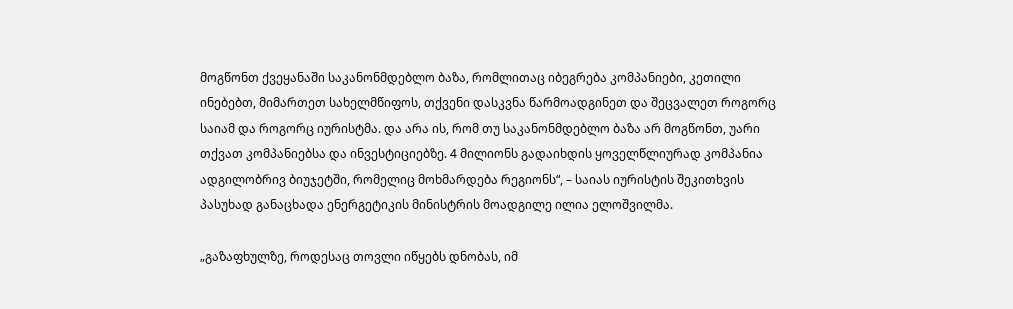მოგწონთ ქვეყანაში საკანონმდებლო ბაზა, რომლითაც იბეგრება კომპანიები, კეთილი ინებებთ, მიმართეთ სახელმწიფოს, თქვენი დასკვნა წარმოადგინეთ და შეცვალეთ როგორც საიამ და როგორც იურისტმა. და არა ის, რომ თუ საკანონმდებლო ბაზა არ მოგწონთ, უარი თქვათ კომპანიებსა და ინვესტიციებზე. 4 მილიონს გადაიხდის ყოველწლიურად კომპანია ადგილობრივ ბიუჯეტში, რომელიც მოხმარდება რეგიონს“, – საიას იურისტის შეკითხვის პასუხად განაცხადა ენერგეტიკის მინისტრის მოადგილე ილია ელოშვილმა.

„გაზაფხულზე, როდესაც თოვლი იწყებს დნობას, იმ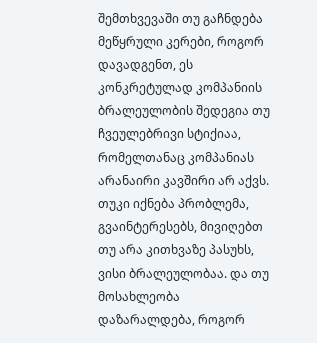შემთხვევაში თუ გაჩნდება მეწყრული კერები, როგორ დავადგენთ, ეს კონკრეტულად კომპანიის ბრალეულობის შედეგია თუ ჩვეულებრივი სტიქიაა, რომელთანაც კომპანიას არანაირი კავშირი არ აქვს. თუკი იქნება პრობლემა, გვაინტერესებს, მივიღებთ თუ არა კითხვაზე პასუხს, ვისი ბრალეულობაა. და თუ მოსახლეობა დაზარალდება, როგორ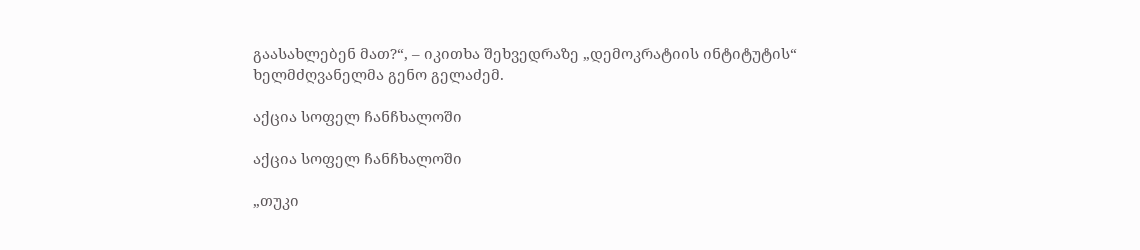გაასახლებენ მათ?“, – იკითხა შეხვედრაზე „დემოკრატიის ინტიტუტის“ ხელმძღვანელმა გენო გელაძემ.

აქცია სოფელ ჩანჩხალოში

აქცია სოფელ ჩანჩხალოში

„თუკი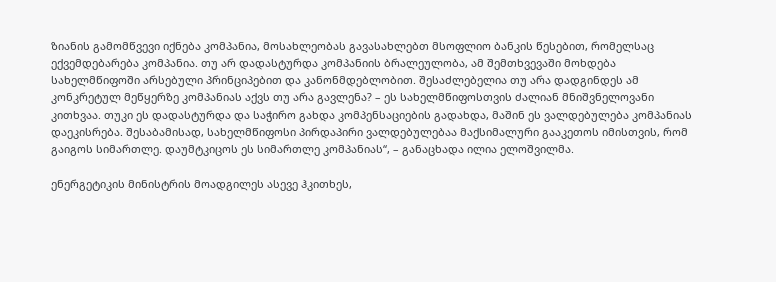ზიანის გამომწვევი იქნება კომპანია, მოსახლეობას გავასახლებთ მსოფლიო ბანკის წესებით, რომელსაც ექვემდებარება კომპანია. თუ არ დადასტურდა კომპანიის ბრალეულობა, ამ შემთხვევაში მოხდება სახელმწიფოში არსებული პრინციპებით და კანონმდებლობით. შესაძლებელია თუ არა დადგინდეს ამ კონკრეტულ მეწყერზე კომპანიას აქვს თუ არა გავლენა? – ეს სახელმწიფოსთვის ძალიან მნიშვნელოვანი კითხვაა. თუკი ეს დადასტურდა და საჭირო გახდა კომპენსაციების გადახდა, მაშინ ეს ვალდებულება კომპანიას დაეკისრება. შესაბამისად, სახელმწიფოსი პირდაპირი ვალდებულებაა მაქსიმალური გააკეთოს იმისთვის, რომ გაიგოს სიმართლე. დაუმტკიცოს ეს სიმართლე კომპანიას“, – განაცხადა ილია ელოშვილმა.

ენერგეტიკის მინისტრის მოადგილეს ასევე ჰკითხეს,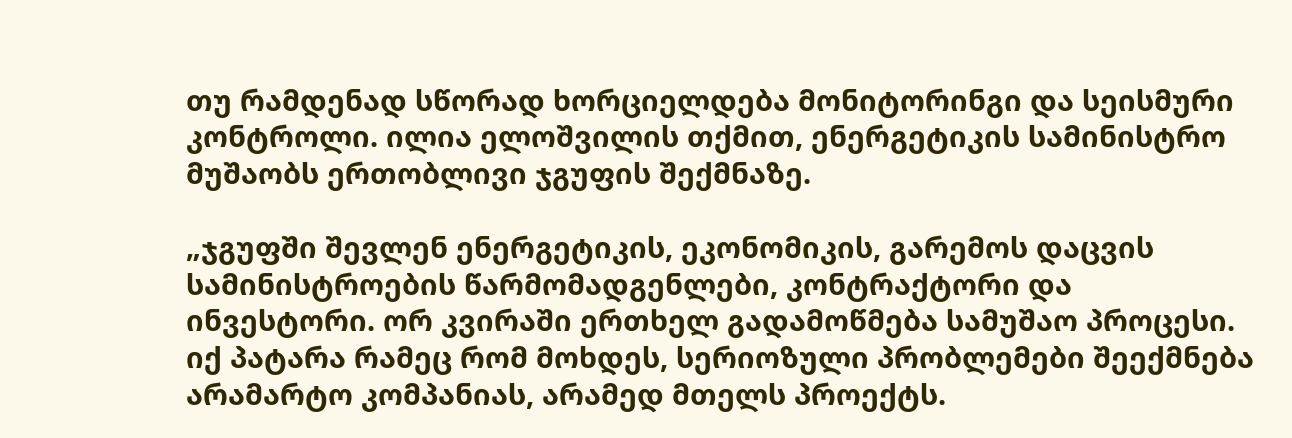თუ რამდენად სწორად ხორციელდება მონიტორინგი და სეისმური კონტროლი. ილია ელოშვილის თქმით, ენერგეტიკის სამინისტრო მუშაობს ერთობლივი ჯგუფის შექმნაზე.

„ჯგუფში შევლენ ენერგეტიკის, ეკონომიკის, გარემოს დაცვის სამინისტროების წარმომადგენლები, კონტრაქტორი და ინვესტორი. ორ კვირაში ერთხელ გადამოწმება სამუშაო პროცესი. იქ პატარა რამეც რომ მოხდეს, სერიოზული პრობლემები შეექმნება არამარტო კომპანიას, არამედ მთელს პროექტს.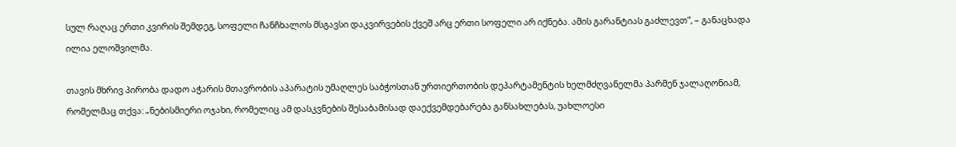სულ რაღაც ერთი კვირის შემდეგ, სოფელი ჩანჩხალოს მსგავსი დაკვირვების ქვეშ არც ერთი სოფელი არ იქნება. ამის გარანტიას გაძლევთ“, – განაცხადა ილია ელოშვილმა.

თავის მხრივ პირობა დადო აჭარის მთავრობის აპარატის უმაღლეს საბჭოსთან ურთიერთობის დეპარტამენტის ხელმძღვანელმა პარმენ ჯალაღონიამ, რომელმაც თქვა: „ნებისმიერი ოჯახი, რომელიც ამ დასკვნების შესაბამისად დაექვემდებარება განსახლებას, უახლოესი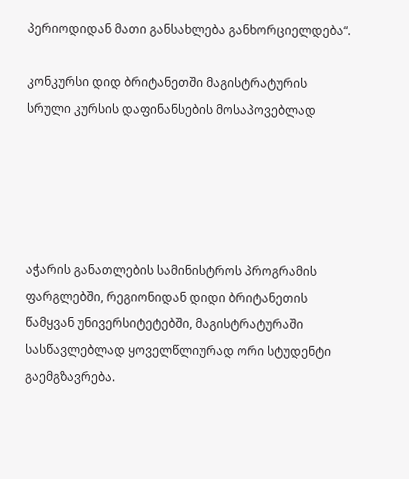პერიოდიდან მათი განსახლება განხორციელდება“.

კონკურსი დიდ ბრიტანეთში მაგისტრატურის სრული კურსის დაფინანსების მოსაპოვებლად





აჭარის განათლების სამინისტროს პროგრამის ფარგლებში, რეგიონიდან დიდი ბრიტანეთის წამყვან უნივერსიტეტებში, მაგისტრატურაში სასწავლებლად ყოველწლიურად ორი სტუდენტი გაემგზავრება.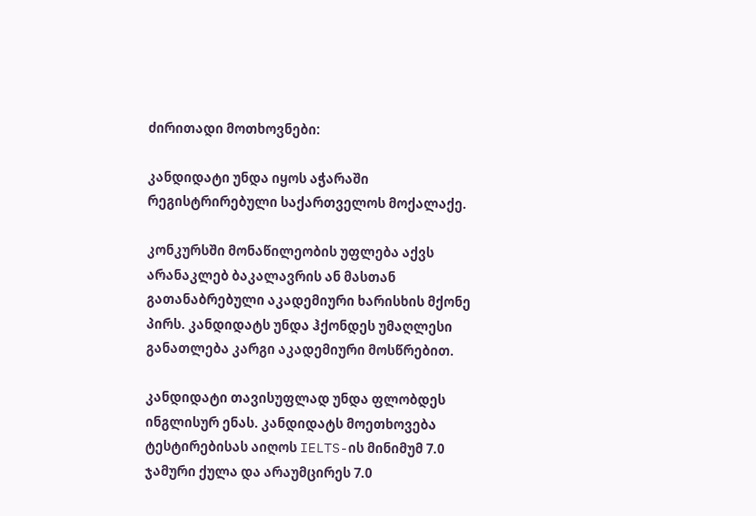ძირითადი მოთხოვნები:

კანდიდატი უნდა იყოს აჭარაში რეგისტრირებული საქართველოს მოქალაქე.

კონკურსში მონაწილეობის უფლება აქვს არანაკლებ ბაკალავრის ან მასთან გათანაბრებული აკადემიური ხარისხის მქონე პირს. კანდიდატს უნდა ჰქონდეს უმაღლესი განათლება კარგი აკადემიური მოსწრებით.

კანდიდატი თავისუფლად უნდა ფლობდეს ინგლისურ ენას. კანდიდატს მოეთხოვება ტესტირებისას აიღოს IELTS-ის მინიმუმ 7.0 ჯამური ქულა და არაუმცირეს 7.0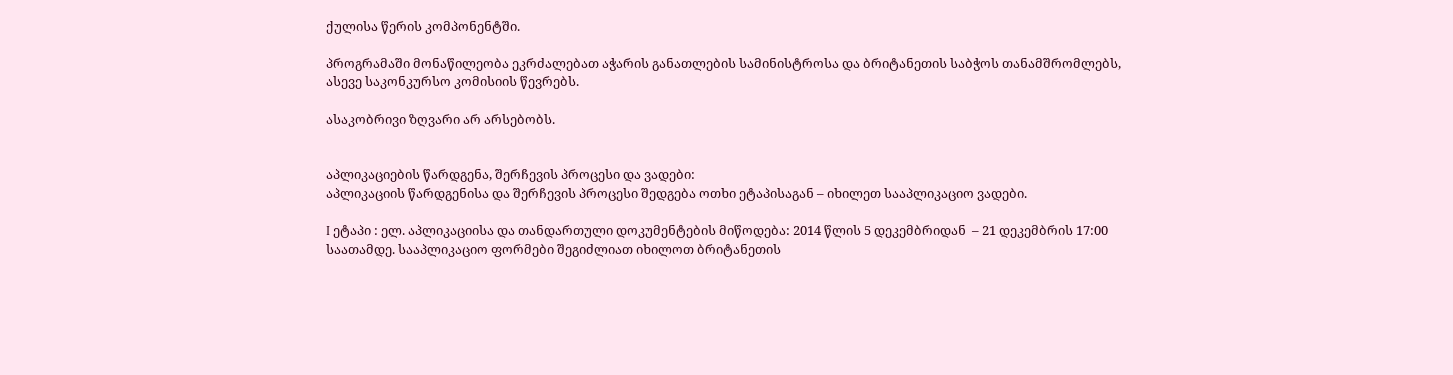ქულისა წერის კომპონენტში.

პროგრამაში მონაწილეობა ეკრძალებათ აჭარის განათლების სამინისტროსა და ბრიტანეთის საბჭოს თანამშრომლებს, ასევე საკონკურსო კომისიის წევრებს.

ასაკობრივი ზღვარი არ არსებობს.


აპლიკაციების წარდგენა, შერჩევის პროცესი და ვადები:
აპლიკაციის წარდგენისა და შერჩევის პროცესი შედგება ოთხი ეტაპისაგან – იხილეთ სააპლიკაციო ვადები.

I ეტაპი : ელ. აპლიკაციისა და თანდართული დოკუმენტების მიწოდება: 2014 წლის 5 დეკემბრიდან  – 21 დეკემბრის 17:00 საათამდე. სააპლიკაციო ფორმები შეგიძლიათ იხილოთ ბრიტანეთის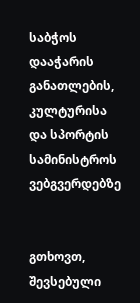საბჭოს დააჭარის განათლების, კულტურისა და სპორტის სამინისტროს  ვებგვერდებზე


გთხოვთ, შევსებული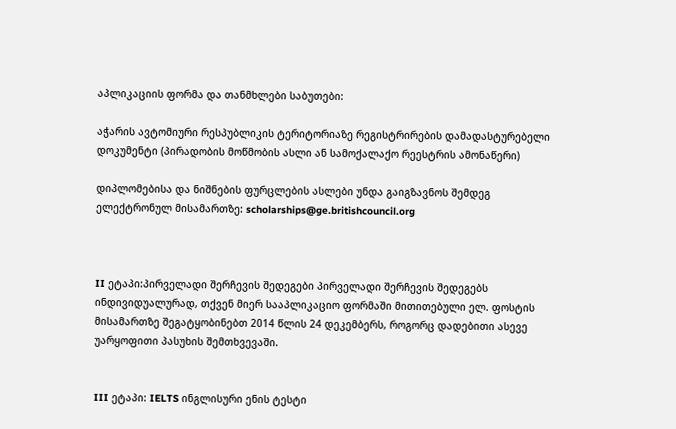აპლიკაციის ფორმა და თანმხლები საბუთები:

აჭარის ავტომიური რესპუბლიკის ტერიტორიაზე რეგისტრირების დამადასტურებელი დოკუმენტი (პირადობის მოწმობის ასლი ან სამოქალაქო რეესტრის ამონაწერი)

დიპლომებისა და ნიშნების ფურცლების ასლები უნდა გაიგზავნოს შემდეგ ელექტრონულ მისამართზე: scholarships@ge.britishcouncil.org



II ეტაპი:პირველადი შერჩევის შედეგები პირველადი შერჩევის შედეგებს ინდივიდუალურად, თქვენ მიერ სააპლიკაციო ფორმაში მითითებული ელ. ფოსტის მისამართზე შეგატყობინებთ 2014 წლის 24 დეკემბერს, როგორც დადებითი ასევე უარყოფითი პასუხის შემთხვევაში.


III ეტაპი: IELTS ინგლისური ენის ტესტი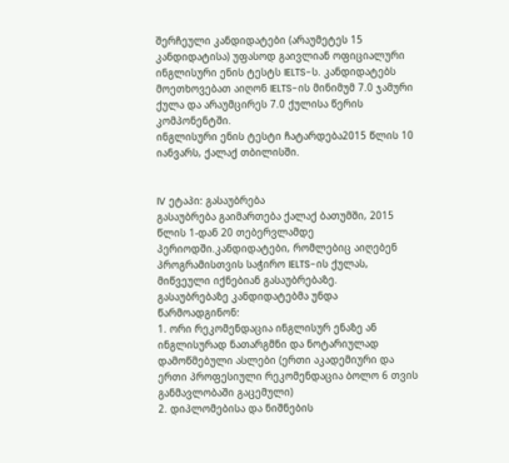შერჩეული კანდიდატები (არაუმეტეს 15 კანდიდატისა) უფასოდ გაივლიან ოფიციალური ინგლისური ენის ტესტს IELTS-ს. კანდიდატებს მოეთხოვებათ აიღონ IELTS-ის მინიმუმ 7.0 ჯამური ქულა და არაუმცირეს 7.0 ქულისა წერის კომპონენტში.
ინგლისური ენის ტესტი ჩატარდება2015 წლის 10 იანვარს, ქალაქ თბილისში.


IV ეტაპი: გასაუბრება
გასაუბრება გაიმართება ქალაქ ბათუმში, 2015 წლის 1-დან 20 თებერვლამდე პერიოდში.კანდიდატები, რომლებიც აიღებენ  პროგრამისთვის საჭირო IELTS-ის ქულას, მიწვეული იქნებიან გასაუბრებაზე.
გასაუბრებაზე კანდიდატებმა უნდა წარმოადგინონ:
1. ორი რეკომენდაცია ინგლისურ ენაზე ან ინგლისურად ნათარგმნი და ნოტარიულად დამოწმებული ასლები (ერთი აკადემიური და ერთი პროფესიული რეკომენდაცია ბოლო 6 თვის განმავლობაში გაცემული)
2. დიპლომებისა და ნიშნების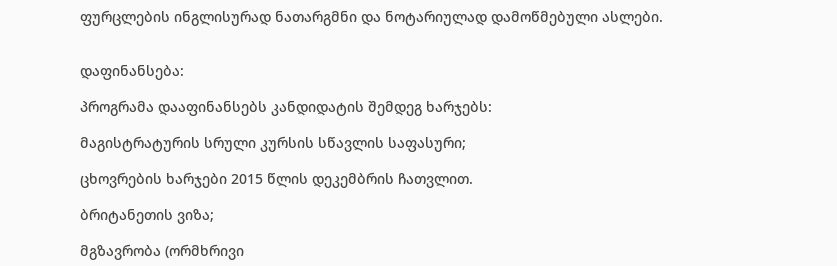ფურცლების ინგლისურად ნათარგმნი და ნოტარიულად დამოწმებული ასლები.


დაფინანსება:

პროგრამა დააფინანსებს კანდიდატის შემდეგ ხარჯებს:

მაგისტრატურის სრული კურსის სწავლის საფასური;

ცხოვრების ხარჯები 2015 წლის დეკემბრის ჩათვლით.

ბრიტანეთის ვიზა;

მგზავრობა (ორმხრივი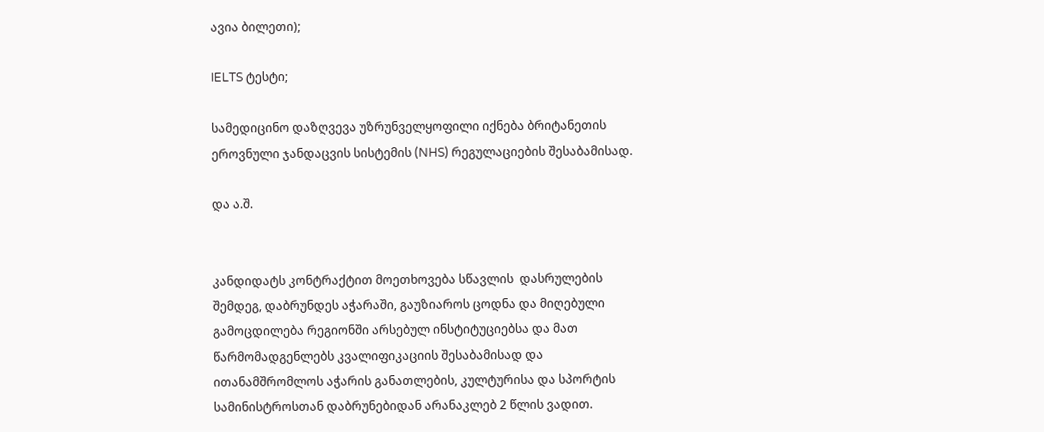ავია ბილეთი);

IELTS ტესტი;

სამედიცინო დაზღვევა უზრუნველყოფილი იქნება ბრიტანეთის ეროვნული ჯანდაცვის სისტემის (NHS) რეგულაციების შესაბამისად.

და ა.შ.


კანდიდატს კონტრაქტით მოეთხოვება სწავლის  დასრულების შემდეგ, დაბრუნდეს აჭარაში, გაუზიაროს ცოდნა და მიღებული გამოცდილება რეგიონში არსებულ ინსტიტუციებსა და მათ წარმომადგენლებს კვალიფიკაციის შესაბამისად და ითანამშრომლოს აჭარის განათლების, კულტურისა და სპორტის სამინისტროსთან დაბრუნებიდან არანაკლებ 2 წლის ვადით.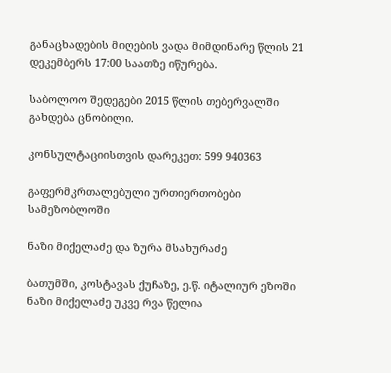განაცხადების მიღების ვადა მიმდინარე წლის 21 დეკემბერს 17:00 საათზე იწურება.

საბოლოო შედეგები 2015 წლის თებერვალში გახდება ცნობილი.

კონსულტაციისთვის დარეკეთ: 599 940363

გაფერმკრთალებული ურთიერთობები სამეზობლოში

ნაზი მიქელაძე და ზურა მსახურაძე

ბათუმში, კოსტავას ქუჩაზე, ე.წ. იტალიურ ეზოში ნაზი მიქელაძე უკვე რვა წელია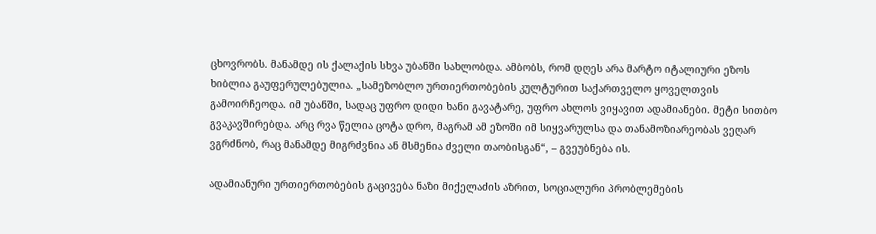ცხოვრობს. მანამდე ის ქალაქის სხვა უბანში სახლობდა. ამბობს, რომ დღეს არა მარტო იტალიური ეზოს ხიბლია გაუფერულებულია. „სამეზობლო ურთიერთობების კულტურით საქართველო ყოველთვის გამოირჩეოდა. იმ უბანში, სადაც უფრო დიდი ხანი გავატარე, უფრო ახლოს ვიყავით ადამიანები. მეტი სითბო გვაკავშირებდა. არც რვა წელია ცოტა დრო, მაგრამ ამ ეზოში იმ სიყვარულსა და თანამოზიარეობას ვეღარ ვგრძნობ, რაც მანამდე მიგრძვნია ან მსმენია ძველი თაობისგან“, – გვეუბნება ის.

ადამიანური ურთიერთობების გაცივება ნაზი მიქელაძის აზრით, სოციალური პრობლემების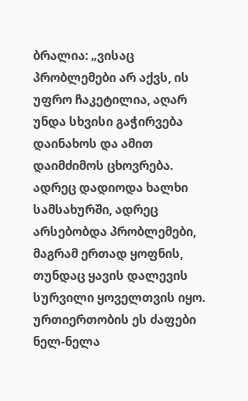ბრალია: „ვისაც პრობლემები არ აქვს, ის უფრო ჩაკეტილია, აღარ უნდა სხვისი გაჭირვება დაინახოს და ამით დაიმძიმოს ცხოვრება. ადრეც დადიოდა ხალხი სამსახურში, ადრეც არსებობდა პრობლემები, მაგრამ ერთად ყოფნის, თუნდაც ყავის დალევის სურვილი ყოველთვის იყო. ურთიერთობის ეს ძაფები ნელ-ნელა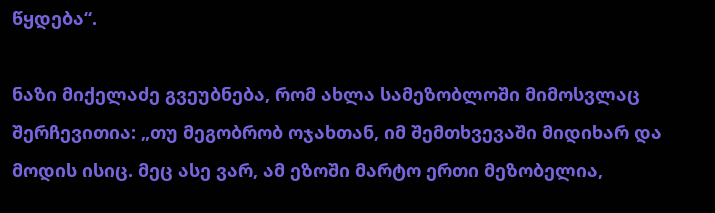წყდება“.

ნაზი მიქელაძე გვეუბნება, რომ ახლა სამეზობლოში მიმოსვლაც შერჩევითია: „თუ მეგობრობ ოჯახთან, იმ შემთხვევაში მიდიხარ და მოდის ისიც. მეც ასე ვარ, ამ ეზოში მარტო ერთი მეზობელია,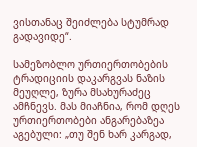ვისთანაც შეიძლება სტუმრად გადავიდე“.

სამეზობლო ურთიერთობების ტრადიციის დაკარგვას ნაზის მეუღლე, ზურა მსახურაძეც ამჩნევს. მას მიაჩნია, რომ დღეს ურთიერთობები ანგარებაზეა აგებული: „თუ შენ ხარ კარგად,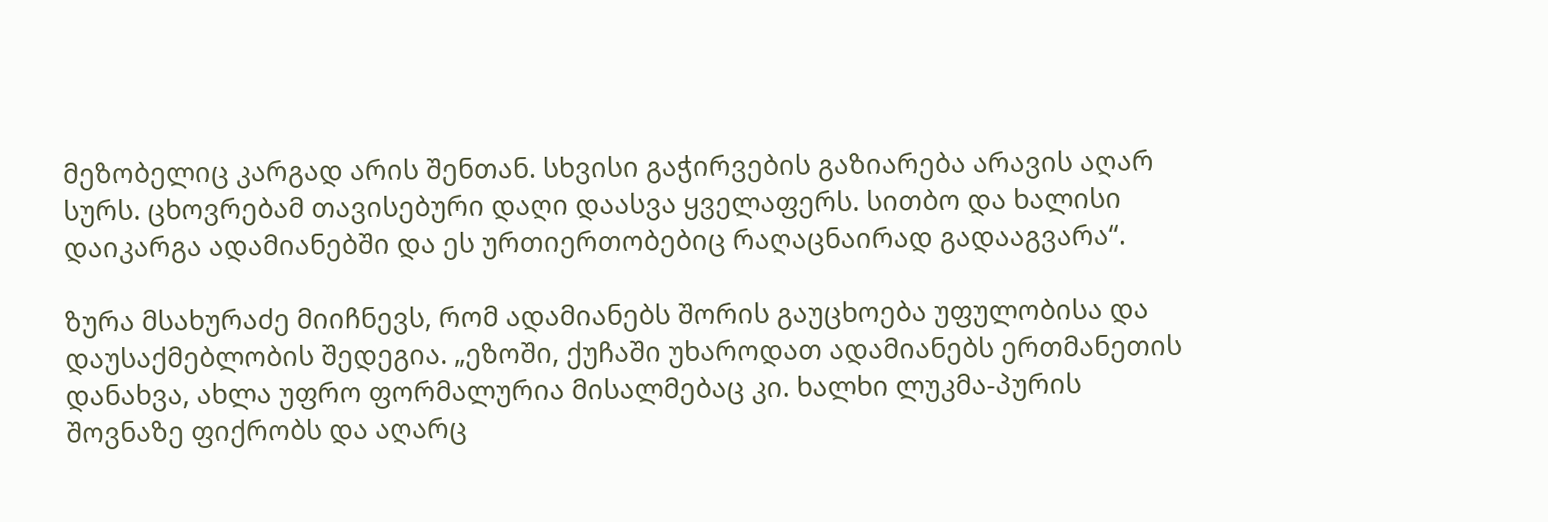მეზობელიც კარგად არის შენთან. სხვისი გაჭირვების გაზიარება არავის აღარ სურს. ცხოვრებამ თავისებური დაღი დაასვა ყველაფერს. სითბო და ხალისი დაიკარგა ადამიანებში და ეს ურთიერთობებიც რაღაცნაირად გადააგვარა“.

ზურა მსახურაძე მიიჩნევს, რომ ადამიანებს შორის გაუცხოება უფულობისა და დაუსაქმებლობის შედეგია. „ეზოში, ქუჩაში უხაროდათ ადამიანებს ერთმანეთის დანახვა, ახლა უფრო ფორმალურია მისალმებაც კი. ხალხი ლუკმა-პურის შოვნაზე ფიქრობს და აღარც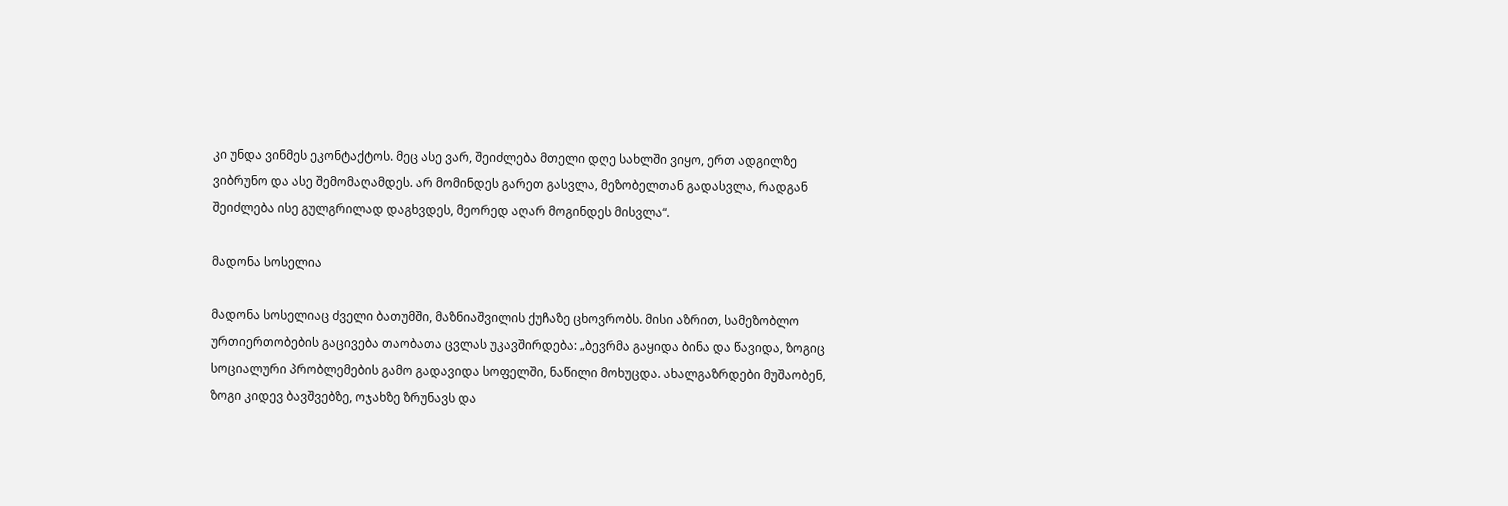კი უნდა ვინმეს ეკონტაქტოს. მეც ასე ვარ, შეიძლება მთელი დღე სახლში ვიყო, ერთ ადგილზე ვიბრუნო და ასე შემომაღამდეს. არ მომინდეს გარეთ გასვლა, მეზობელთან გადასვლა, რადგან შეიძლება ისე გულგრილად დაგხვდეს, მეორედ აღარ მოგინდეს მისვლა“.

მადონა სოსელია

მადონა სოსელიაც ძველი ბათუმში, მაზნიაშვილის ქუჩაზე ცხოვრობს. მისი აზრით, სამეზობლო ურთიერთობების გაცივება თაობათა ცვლას უკავშირდება: „ბევრმა გაყიდა ბინა და წავიდა, ზოგიც სოციალური პრობლემების გამო გადავიდა სოფელში, ნაწილი მოხუცდა. ახალგაზრდები მუშაობენ, ზოგი კიდევ ბავშვებზე, ოჯახზე ზრუნავს და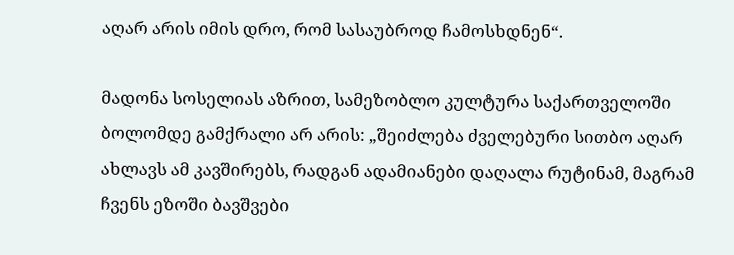აღარ არის იმის დრო, რომ სასაუბროდ ჩამოსხდნენ“.

მადონა სოსელიას აზრით, სამეზობლო კულტურა საქართველოში ბოლომდე გამქრალი არ არის: „შეიძლება ძველებური სითბო აღარ ახლავს ამ კავშირებს, რადგან ადამიანები დაღალა რუტინამ, მაგრამ ჩვენს ეზოში ბავშვები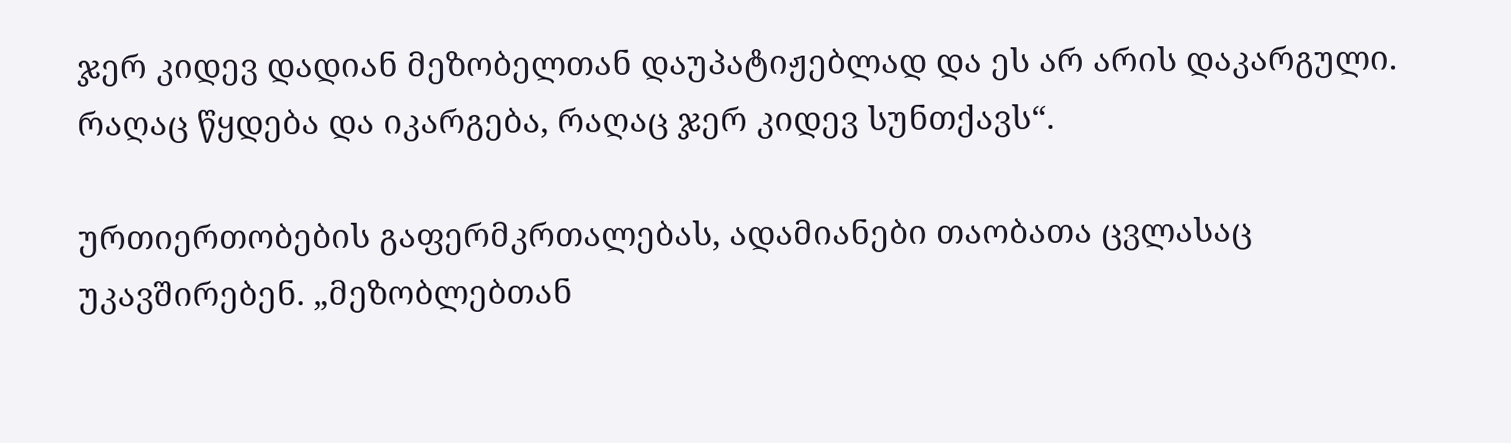ჯერ კიდევ დადიან მეზობელთან დაუპატიჟებლად და ეს არ არის დაკარგული. რაღაც წყდება და იკარგება, რაღაც ჯერ კიდევ სუნთქავს“.

ურთიერთობების გაფერმკრთალებას, ადამიანები თაობათა ცვლასაც უკავშირებენ. „მეზობლებთან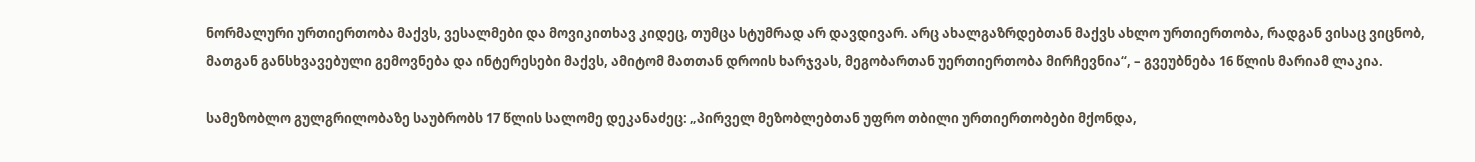ნორმალური ურთიერთობა მაქვს, ვესალმები და მოვიკითხავ კიდეც, თუმცა სტუმრად არ დავდივარ. არც ახალგაზრდებთან მაქვს ახლო ურთიერთობა, რადგან ვისაც ვიცნობ, მათგან განსხვავებული გემოვნება და ინტერესები მაქვს, ამიტომ მათთან დროის ხარჯვას, მეგობართან უერთიერთობა მირჩევნია“, – გვეუბნება 16 წლის მარიამ ლაკია.

სამეზობლო გულგრილობაზე საუბრობს 17 წლის სალომე დეკანაძეც: „პირველ მეზობლებთან უფრო თბილი ურთიერთობები მქონდა,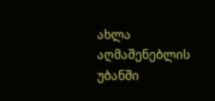ახლა აღმაშენებლის უბანში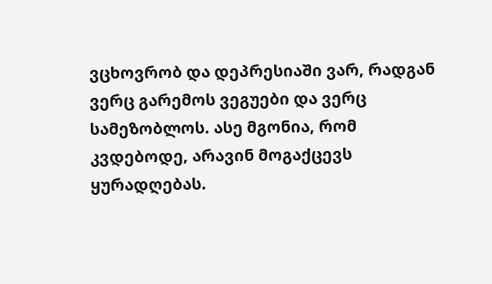ვცხოვრობ და დეპრესიაში ვარ, რადგან ვერც გარემოს ვეგუები და ვერც სამეზობლოს. ასე მგონია, რომ კვდებოდე, არავინ მოგაქცევს ყურადღებას.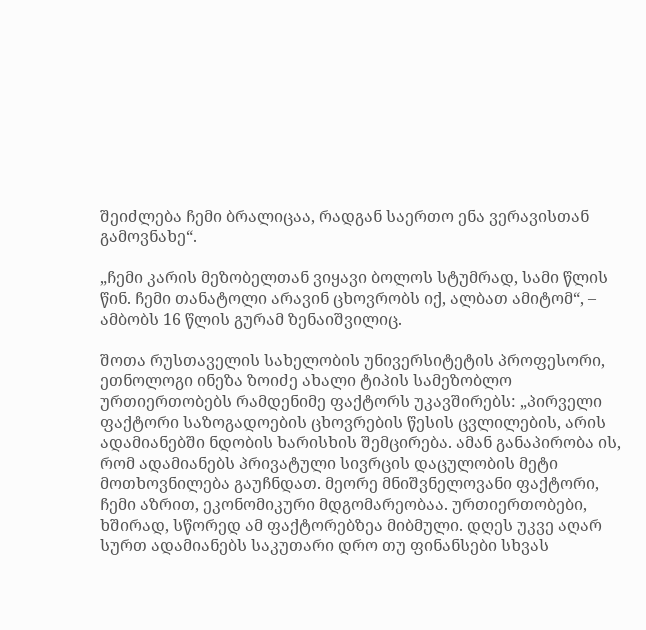შეიძლება ჩემი ბრალიცაა, რადგან საერთო ენა ვერავისთან გამოვნახე“.

„ჩემი კარის მეზობელთან ვიყავი ბოლოს სტუმრად, სამი წლის წინ. ჩემი თანატოლი არავინ ცხოვრობს იქ, ალბათ ამიტომ“, – ამბობს 16 წლის გურამ ზენაიშვილიც.

შოთა რუსთაველის სახელობის უნივერსიტეტის პროფესორი, ეთნოლოგი ინეზა ზოიძე ახალი ტიპის სამეზობლო ურთიერთობებს რამდენიმე ფაქტორს უკავშირებს: „პირველი ფაქტორი საზოგადოების ცხოვრების წესის ცვლილების, არის ადამიანებში ნდობის ხარისხის შემცირება. ამან განაპირობა ის, რომ ადამიანებს პრივატული სივრცის დაცულობის მეტი მოთხოვნილება გაუჩნდათ. მეორე მნიშვნელოვანი ფაქტორი, ჩემი აზრით, ეკონომიკური მდგომარეობაა. ურთიერთობები, ხშირად, სწორედ ამ ფაქტორებზეა მიბმული. დღეს უკვე აღარ სურთ ადამიანებს საკუთარი დრო თუ ფინანსები სხვას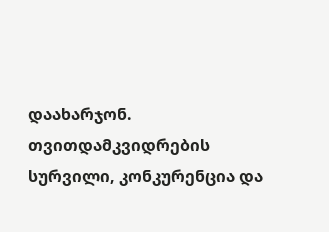დაახარჯონ. თვითდამკვიდრების სურვილი, კონკურენცია და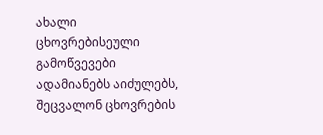ახალი ცხოვრებისეული გამოწვევები ადამიანებს აიძულებს, შეცვალონ ცხოვრების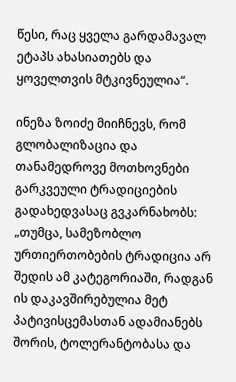წესი, რაც ყველა გარდამავალ ეტაპს ახასიათებს და ყოველთვის მტკივნეულია“.

ინეზა ზოიძე მიიჩნევს, რომ გლობალიზაცია და თანამედროვე მოთხოვნები გარკვეული ტრადიციების გადახედვასაც გვკარნახობს: „თუმცა, სამეზობლო ურთიერთობების ტრადიცია არ შედის ამ კატეგორიაში, რადგან ის დაკავშირებულია მეტ პატივისცემასთან ადამიანებს შორის, ტოლერანტობასა და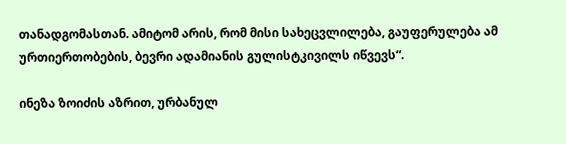თანადგომასთან. ამიტომ არის, რომ მისი სახეცვლილება, გაუფერულება ამ ურთიერთობების, ბევრი ადამიანის გულისტკივილს იწვევს“.

ინეზა ზოიძის აზრით, ურბანულ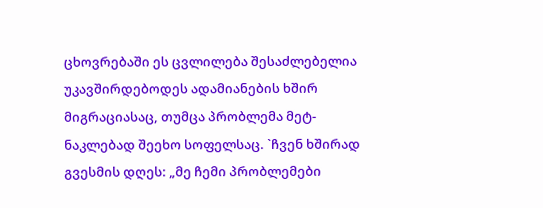ცხოვრებაში ეს ცვლილება შესაძლებელია უკავშირდებოდეს ადამიანების ხშირ მიგრაციასაც, თუმცა პრობლემა მეტ-ნაკლებად შეეხო სოფელსაც. `ჩვენ ხშირად გვესმის დღეს: „მე ჩემი პრობლემები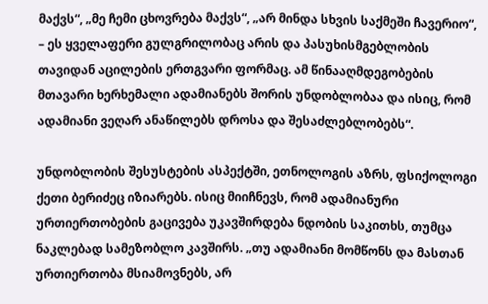მაქვს“, „მე ჩემი ცხოვრება მაქვს“, „არ მინდა სხვის საქმეში ჩავერიო“, – ეს ყველაფერი გულგრილობაც არის და პასუხისმგებლობის თავიდან აცილების ერთგვარი ფორმაც. ამ წინააღმდეგობების მთავარი ხერხემალი ადამიანებს შორის უნდობლობაა და ისიც, რომ ადამიანი ვეღარ ანაწილებს დროსა და შესაძლებლობებს“.

უნდობლობის შესუსტების ასპექტში, ეთნოლოგის აზრს, ფსიქოლოგი ქეთი ბერიძეც იზიარებს. ისიც მიიჩნევს, რომ ადამიანური ურთიერთობების გაცივება უკავშირდება ნდობის საკითხს, თუმცა ნაკლებად სამეზობლო კავშირს. „თუ ადამიანი მომწონს და მასთან ურთიერთობა მსიამოვნებს, არ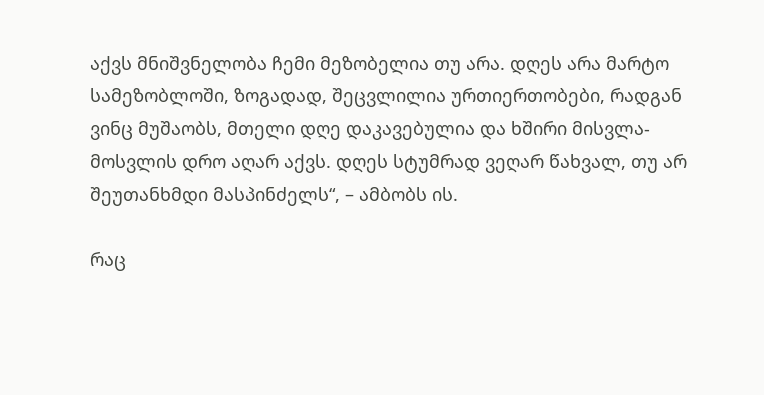აქვს მნიშვნელობა ჩემი მეზობელია თუ არა. დღეს არა მარტო სამეზობლოში, ზოგადად, შეცვლილია ურთიერთობები, რადგან ვინც მუშაობს, მთელი დღე დაკავებულია და ხშირი მისვლა-მოსვლის დრო აღარ აქვს. დღეს სტუმრად ვეღარ წახვალ, თუ არ შეუთანხმდი მასპინძელს“, – ამბობს ის.

რაც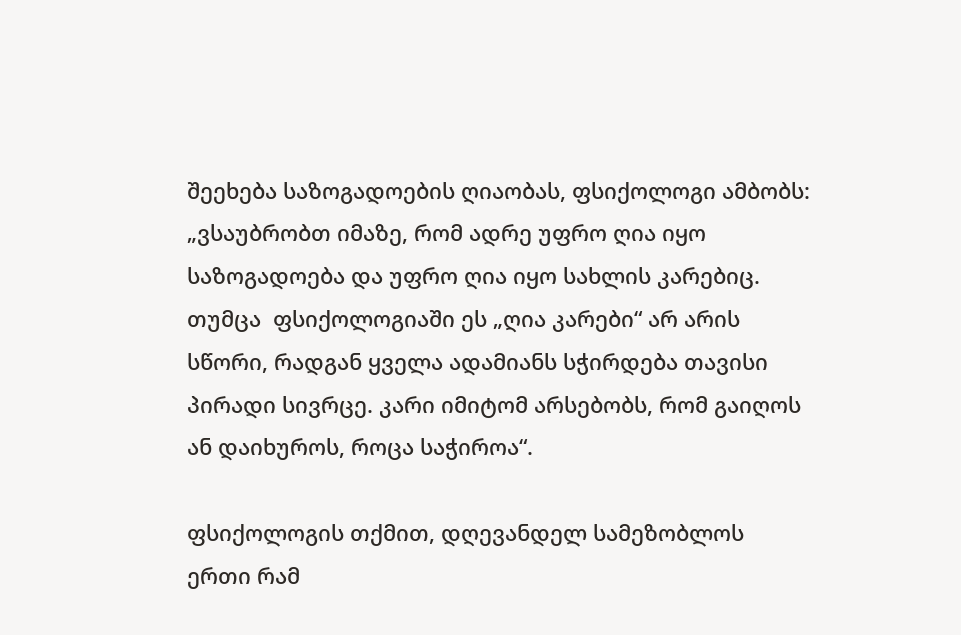შეეხება საზოგადოების ღიაობას, ფსიქოლოგი ამბობს: „ვსაუბრობთ იმაზე, რომ ადრე უფრო ღია იყო საზოგადოება და უფრო ღია იყო სახლის კარებიც. თუმცა  ფსიქოლოგიაში ეს „ღია კარები“ არ არის სწორი, რადგან ყველა ადამიანს სჭირდება თავისი პირადი სივრცე. კარი იმიტომ არსებობს, რომ გაიღოს ან დაიხუროს, როცა საჭიროა“.

ფსიქოლოგის თქმით, დღევანდელ სამეზობლოს ერთი რამ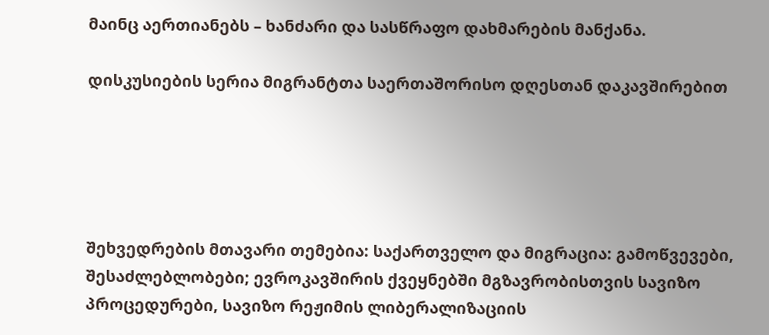მაინც აერთიანებს – ხანძარი და სასწრაფო დახმარების მანქანა.

დისკუსიების სერია მიგრანტთა საერთაშორისო დღესთან დაკავშირებით





შეხვედრების მთავარი თემებია: საქართველო და მიგრაცია: გამოწვევები, შესაძლებლობები; ევროკავშირის ქვეყნებში მგზავრობისთვის სავიზო პროცედურები, სავიზო რეჟიმის ლიბერალიზაციის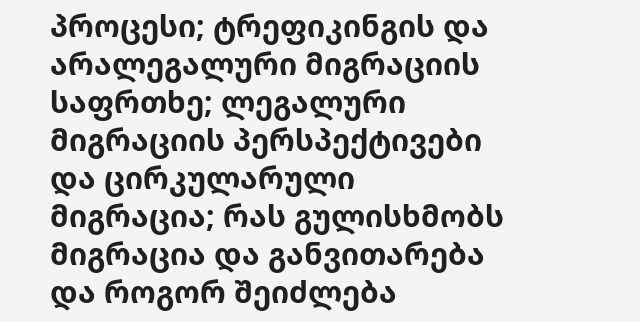პროცესი; ტრეფიკინგის და არალეგალური მიგრაციის საფრთხე; ლეგალური მიგრაციის პერსპექტივები და ცირკულარული მიგრაცია; რას გულისხმობს მიგრაცია და განვითარება და როგორ შეიძლება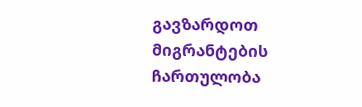გავზარდოთ მიგრანტების ჩართულობა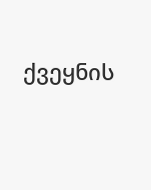ქვეყნის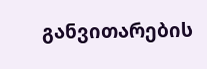განვითარების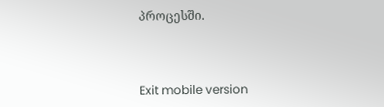პროცესში.



Exit mobile version